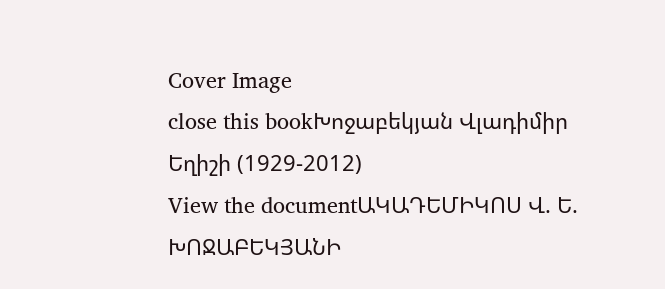Cover Image
close this bookԽոջաբեկյան Վլադիմիր Եղիշի (1929-2012)
View the documentԱԿԱԴԵՄԻԿՈՍ Վ. Ե. ԽՈՋԱԲԵԿՅԱՆԻ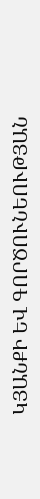ԿՅԱՆՔԻ ԵՎ ԳՈՐԾՈՒՆԵՈՒԹՅԱՆ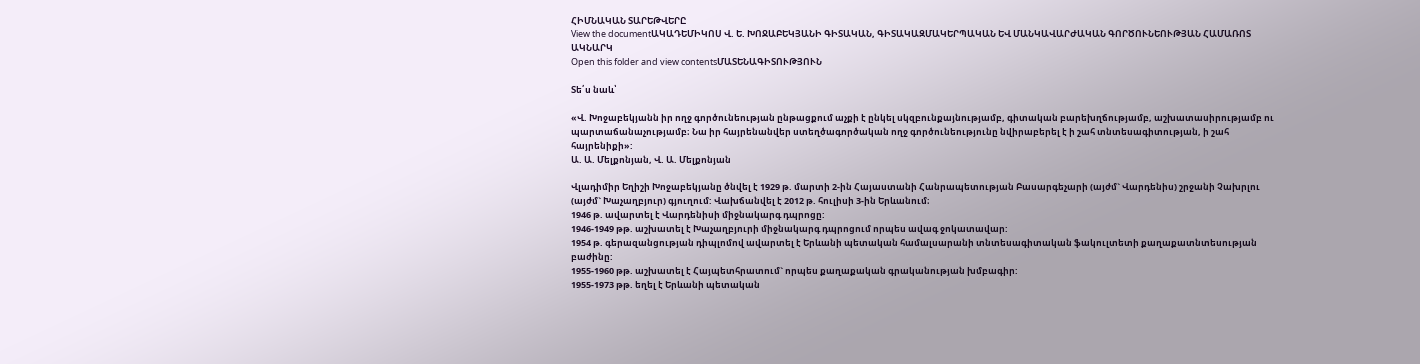ՀԻՄՆԱԿԱՆ ՏԱՐԵԹՎԵՐԸ
View the documentԱԿԱԴԵՄԻԿՈՍ Վ. Ե. ԽՈՋԱԲԵԿՅԱՆԻ ԳԻՏԱԿԱՆ, ԳԻՏԱԿԱԶՄԱԿԵՐՊԱԿԱՆ ԵՎ ՄԱՆԿԱՎԱՐԺԱԿԱՆ ԳՈՐԾՈՒՆԵՈՒԹՅԱՆ ՀԱՄԱՌՈՏ ԱԿՆԱՐԿ
Open this folder and view contentsՄԱՏԵՆԱԳԻՏՈՒԹՅՈՒՆ

Տե՛ս նաև՝

«Վ. Խոջաբեկյանն իր ողջ գործունեության ընթացքում աչքի է ընկել սկզբունքայնությամբ, գիտական բարեխղճությամբ, աշխատասիրությամբ ու պարտաճանաչությամբ։ Նա իր հայրենանվեր ստեղծագործական ողջ գործունեությունը նվիրաբերել է ի շահ տնտեսագիտության, ի շահ հայրենիքի»:
Ա. Ա. Մելքոնյան, Վ. Ա. Մելքոնյան

Վլադիմիր Եղիշի Խոջաբեկյանը ծնվել է 1929 թ. մարտի 2-ին Հայաստանի Հանրապետության Բասարգեչարի (այժմ` Վարդենիս) շրջանի Չախրլու (այժմ` Խաչաղբյուր) գյուղում: Վախճանվել է 2012 թ. հուլիսի 3-ին Երևանում։
1946 թ. ավարտել է Վարդենիսի միջնակարգ դպրոցը:
1946-1949 թթ. աշխատել է Խաչաղբյուրի միջնակարգ դպրոցում որպես ավագ ջոկատավար:
1954 թ. գերազանցության դիպլոմով ավարտել է Երևանի պետական համալսարանի տնտեսագիտական ֆակուլտետի քաղաքատնտեսության բաժինը:
1955-1960 թթ. աշխատել է Հայպետհրատում` որպես քաղաքական գրականության խմբագիր:
1955-1973 թթ. եղել է Երևանի պետական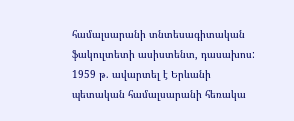համալսարանի տնտեսագիտական ֆակուլտետի ասիստենտ, դասախոս:
1959 թ. ավարտել է Երևանի պետական համալսարանի հեռակա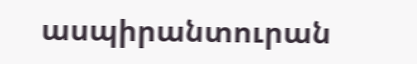ասպիրանտուրան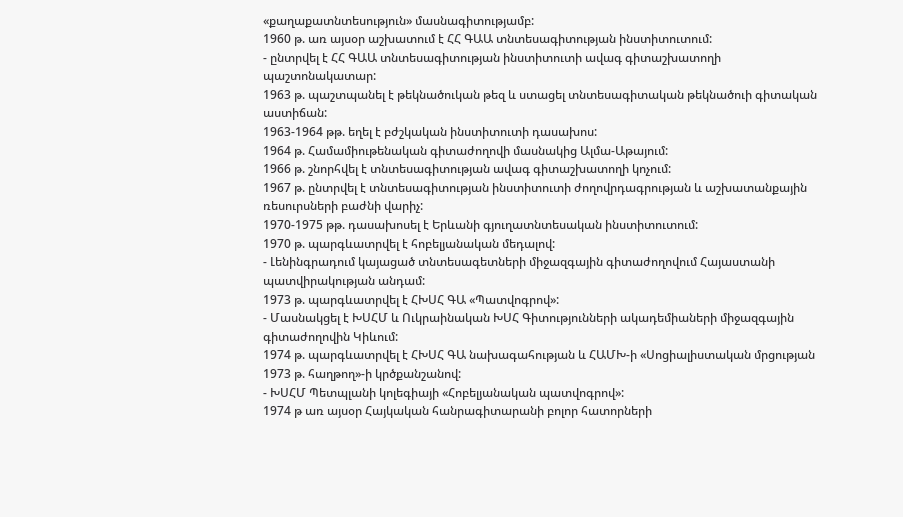«քաղաքատնտեսություն» մասնագիտությամբ:
1960 թ. առ այսօր աշխատում է ՀՀ ԳԱԱ տնտեսագիտության ինստիտուտում:
- ընտրվել է ՀՀ ԳԱԱ տնտեսագիտության ինստիտուտի ավագ գիտաշխատողի պաշտոնակատար:
1963 թ. պաշտպանել է թեկնածուկան թեզ և ստացել տնտեսագիտական թեկնածուի գիտական աստիճան:
1963-1964 թթ. եղել է բժշկական ինստիտուտի դասախոս:
1964 թ. Համամիութենական գիտաժողովի մասնակից Ալմա-Աթայում:
1966 թ. շնորհվել է տնտեսագիտության ավագ գիտաշխատողի կոչում:
1967 թ. ընտրվել է տնտեսագիտության ինստիտուտի ժողովրդագրության և աշխատանքային ռեսուրսների բաժնի վարիչ:
1970-1975 թթ. դասախոսել է Երևանի գյուղատնտեսական ինստիտուտում:
1970 թ. պարգևատրվել է հոբելյանական մեդալով:
- Լենինգրադում կայացած տնտեսագետների միջազգային գիտաժողովում Հայաստանի պատվիրակության անդամ:
1973 թ. պարգևատրվել է ՀԽՍՀ ԳԱ «Պատվոգրով»:
- Մասնակցել է ԽՍՀՄ և Ուկրաինական ԽՍՀ Գիտությունների ակադեմիաների միջազգային գիտաժողովին Կիևում:
1974 թ. պարգևատրվել է ՀԽՍՀ ԳԱ նախագահության և ՀԱՄԽ-ի «Սոցիալիստական մրցության 1973 թ. հաղթող»-ի կրծքանշանով:
- ԽՍՀՄ Պետպլանի կոլեգիայի «Հոբելյանական պատվոգրով»:
1974 թ առ այսօր Հայկական հանրագիտարանի բոլոր հատորների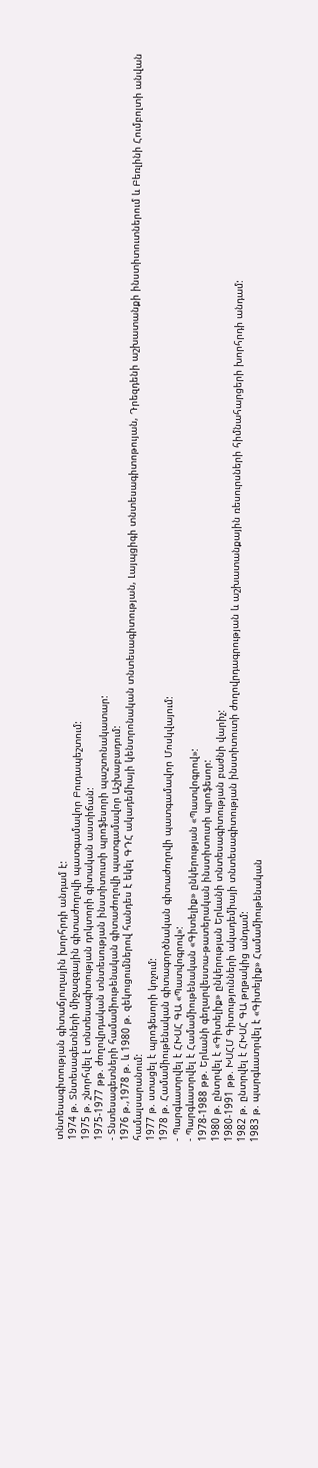տնտեսագիտության գիտաճյուղային խորհրդի անդամ է:
1974 թ. Տնտեսագետների միջազգային գիտաժողովի պատգամավոր Բուդապեշտում:
1975 թ. շնորհվել է տնտեսագիտության դոկտորի գիտական աստիճան:
1975-1977 թթ. ժողովրդական տնտեսության ինստիտուտի պրոֆեսորի պաշտոնակատար:
- Տնտեսագետների համամիութենական գիտաժողովի պատգամավոր Աշխաբադում:
1976 թ.,1978 թ. և 1980 թ. զեկուցումներով հանդես է եկել ԳԴՀ ակադեմիայի կենտրոնական տնտեսագիտության, Լայպցիգի տնտեսագիտոթույան, Դրեզդենի աշխատանքի ինստիտուտներում և Բեռլինի Հումբոլտի անվան համալսարանում:
1977 թ. ստացել է պրոֆեսորի կոչում:
1978 թ. Համամիութենական գիտագործնական գիտաժողովի պատգամավոր Մոսկվայում:
- Պարգևատրվել է ՀԽՍՀ ԳԱ «Պատվոգրով»:
- Պարգևատրվել է Համամիութենական «Գիտելիք» ընկերության «Պատվոգրով»:
1978-1988 թթ. Երևանի գեղարվեստա-թատերական ինստիտուտի պրոֆեսոր:
1980 թ. ընտրվել է «Գիտելիք» ընկերության Երևանի տնտեսագիտության բաժնի վարիչ:
1980-1991 թթ. ԽՍՀՄ Գիտությունների ակադեմիայի տնտեսագիտության ինստիտուտի ժողովրդագրության և աշխատանքային ռեսուրսների հիմնահարցերի խորհրդի անդամ:
1982 թ. ընտրվել է ՀԽՍՀ ԳԱ թղթակից անդամ:
1983 թ. պարգևատրվել է «Գիտելիք» Համամիութենական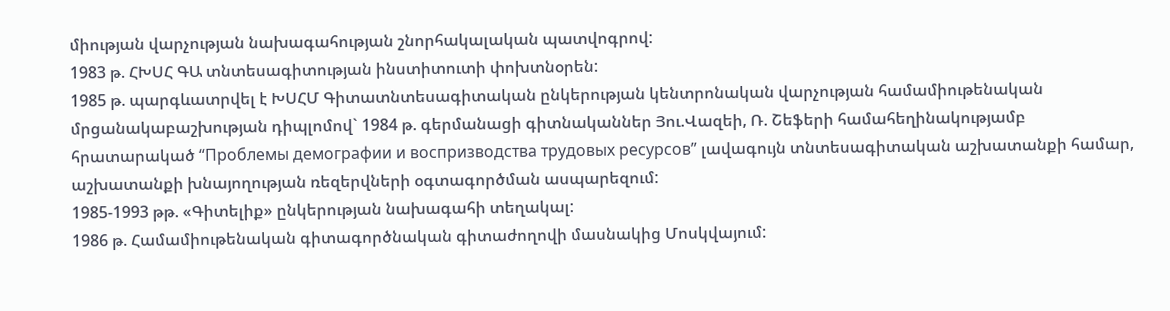միության վարչության նախագահության շնորհակալական պատվոգրով:
1983 թ. ՀԽՍՀ ԳԱ տնտեսագիտության ինստիտուտի փոխտնօրեն:
1985 թ. պարգևատրվել է ԽՍՀՄ Գիտատնտեսագիտական ընկերության կենտրոնական վարչության համամիութենական մրցանակաբաշխության դիպլոմով` 1984 թ. գերմանացի գիտնականներ Յու.Վազեի, Ռ. Շեֆերի համահեղինակությամբ հրատարակած “Проблемы демографии и воспризводства трудовых ресурсов” լավագույն տնտեսագիտական աշխատանքի համար, աշխատանքի խնայողության ռեզերվների օգտագործման ասպարեզում:
1985-1993 թթ. «Գիտելիք» ընկերության նախագահի տեղակալ:
1986 թ. Համամիութենական գիտագործնական գիտաժողովի մասնակից Մոսկվայում: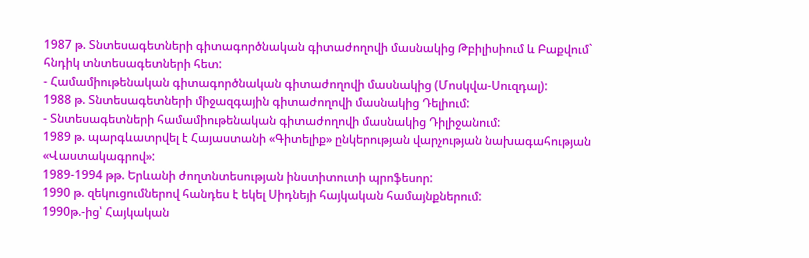1987 թ. Տնտեսագետների գիտագործնական գիտաժողովի մասնակից Թբիլիսիում և Բաքվում` հնդիկ տնտեսագետների հետ:
- Համամիութենական գիտագործնական գիտաժողովի մասնակից (Մոսկվա-Սուզդալ):
1988 թ. Տնտեսագետների միջազգային գիտաժողովի մասնակից Դելիում:
- Տնտեսագետների համամիութենական գիտաժողովի մասնակից Դիլիջանում:
1989 թ. պարգևատրվել է Հայաստանի «Գիտելիք» ընկերության վարչության նախագահության «Վաստակագրով»:
1989-1994 թթ. Երևանի ժողտնտեսության ինստիտուտի պրոֆեսոր:
1990 թ. զեկուցումներով հանդես է եկել Սիդնեյի հայկական համայնքներում:
1990թ.-ից՝ Հայկական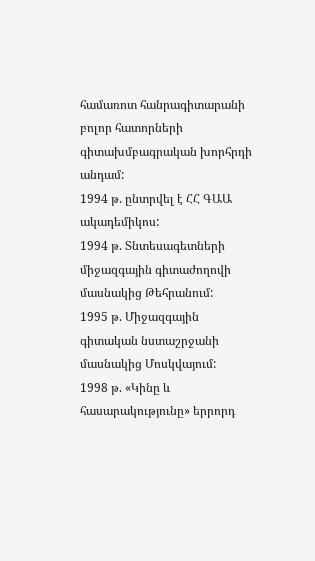համառոտ հանրագիտարանի բոլոր հատորների գիտախմբագրական խորհրդի անդամ:
1994 թ. ընտրվել է ՀՀ ԳԱԱ ակադեմիկոս:
1994 թ. Տնտեսագետների միջազգային գիտաժողովի մասնակից Թեհրանում:
1995 թ. Միջազգային գիտական նստաշրջանի մասնակից Մոսկվայում:
1998 թ. «Կինը և հասարակությունը» երրորդ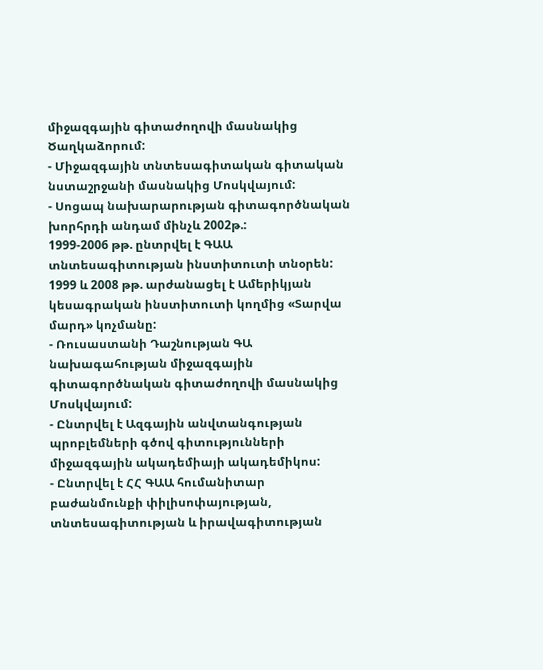միջազգային գիտաժողովի մասնակից Ծաղկաձորում:
- Միջազգային տնտեսագիտական գիտական նստաշրջանի մասնակից Մոսկվայում:
- Սոցապ նախարարության գիտագործնական խորհրդի անդամ մինչև 2002թ.:
1999-2006 թթ. ընտրվել է ԳԱԱ տնտեսագիտության ինստիտուտի տնօրեն:
1999 և 2008 թթ. արժանացել է Ամերիկյան կեսագրական ինստիտուտի կողմից «Տարվա մարդ» կոչմանը:
- Ռուսաստանի Դաշնության ԳԱ նախագահության միջազգային գիտագործնական գիտաժողովի մասնակից Մոսկվայում:
- Ընտրվել է Ազգային անվտանգության պրոբլեմների գծով գիտությունների միջազգային ակադեմիայի ակադեմիկոս:
- Ընտրվել է ՀՀ ԳԱԱ հումանիտար բաժանմունքի փիլիսոփայության, տնտեսագիտության և իրավագիտության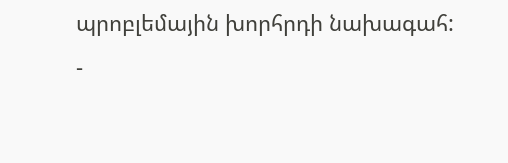պրոբլեմային խորհրդի նախագահ:
-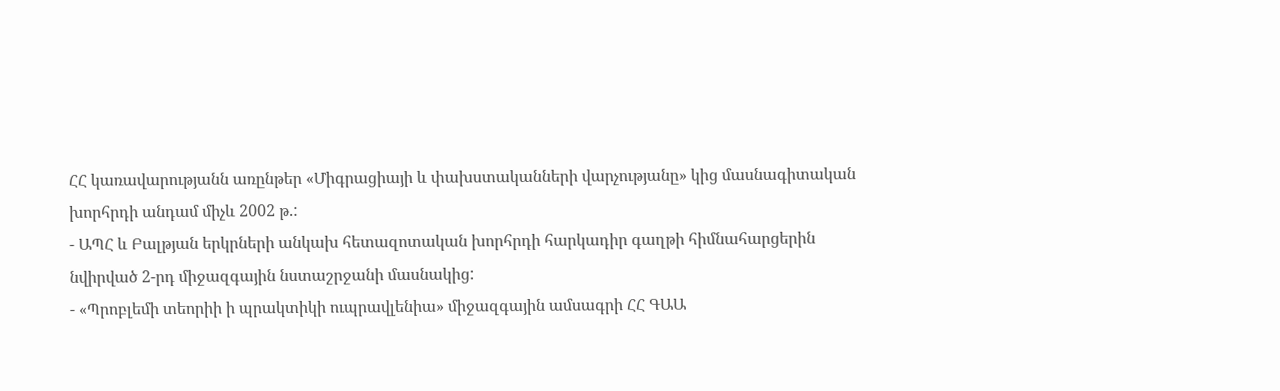ՀՀ կառավարությանն առընթեր «Միգրացիայի և փախստականների վարչությանը» կից մասնագիտական խորհրդի անդամ միչև 2002 թ.:
- ԱՊՀ և Բալթյան երկրների անկախ հետազոտական խորհրդի հարկադիր գաղթի հիմնահարցերին նվիրված 2-րդ միջազգային նստաշրջանի մասնակից:
- «Պրոբլեմի տեորիի ի պրակտիկի ուպրավլենիա» միջազգային ամսագրի ՀՀ ԳԱԱ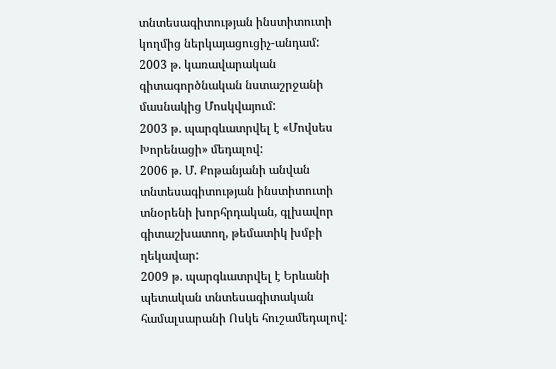տնտեսագիտության ինստիտուտի կողմից ներկայացուցիչ-անդամ:
2003 թ. կառավարական գիտագործնական նստաշրջանի մասնակից Մոսկվայում:
2003 թ. պարգևատրվել է «Մովսես Խորենացի» մեդալով:
2006 թ. Մ. Քոթանյանի անվան տնտեսագիտության ինստիտուտի տնօրենի խորհրդական, գլխավոր գիտաշխատող, թեմատիկ խմբի ղեկավար:
2009 թ. պարգևատրվել է Երևանի պետական տնտեսագիտական համալսարանի Ոսկե հուշամեդալով: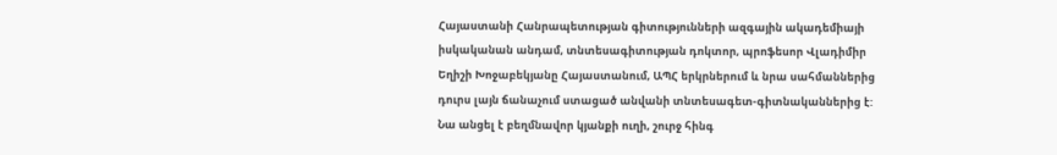Հայաստանի Հանրապետության գիտությունների ազգային ակադեմիայի իսկականան անդամ, տնտեսագիտության դոկտոր, պրոֆեսոր Վլադիմիր Եղիշի Խոջաբեկյանը Հայաստանում, ԱՊՀ երկրներում և նրա սահմաններից դուրս լայն ճանաչում ստացած անվանի տնտեսագետ-գիտնականներից է: Նա անցել է բեղմնավոր կյանքի ուղի, շուրջ հինգ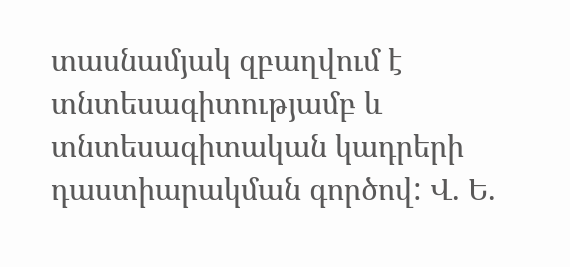տասնամյակ զբաղվում է տնտեսագիտությամբ և տնտեսագիտական կադրերի դաստիարակման գործով: Վ. Ե.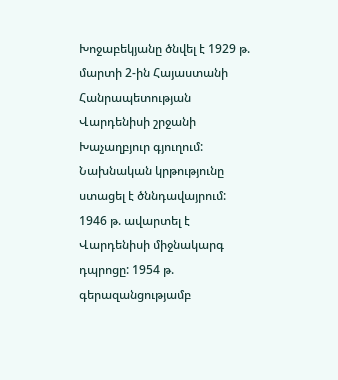Խոջաբեկյանը ծնվել է 1929 թ. մարտի 2-ին Հայաստանի Հանրապետության Վարդենիսի շրջանի Խաչաղբյուր գյուղում: Նախնական կրթությունը ստացել է ծննդավայրում: 1946 թ. ավարտել է Վարդենիսի միջնակարգ դպրոցը: 1954 թ. գերազանցությամբ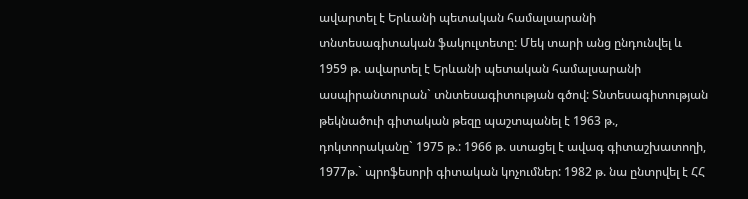ավարտել է Երևանի պետական համալսարանի տնտեսագիտական ֆակուլտետը: Մեկ տարի անց ընդունվել և 1959 թ. ավարտել է Երևանի պետական համալսարանի ասպիրանտուրան` տնտեսագիտության գծով: Տնտեսագիտության թեկնածուի գիտական թեզը պաշտպանել է 1963 թ., դոկտորականը` 1975 թ.: 1966 թ. ստացել է ավագ գիտաշխատողի, 1977թ.` պրոֆեսորի գիտական կոչումներ: 1982 թ. նա ընտրվել է ՀՀ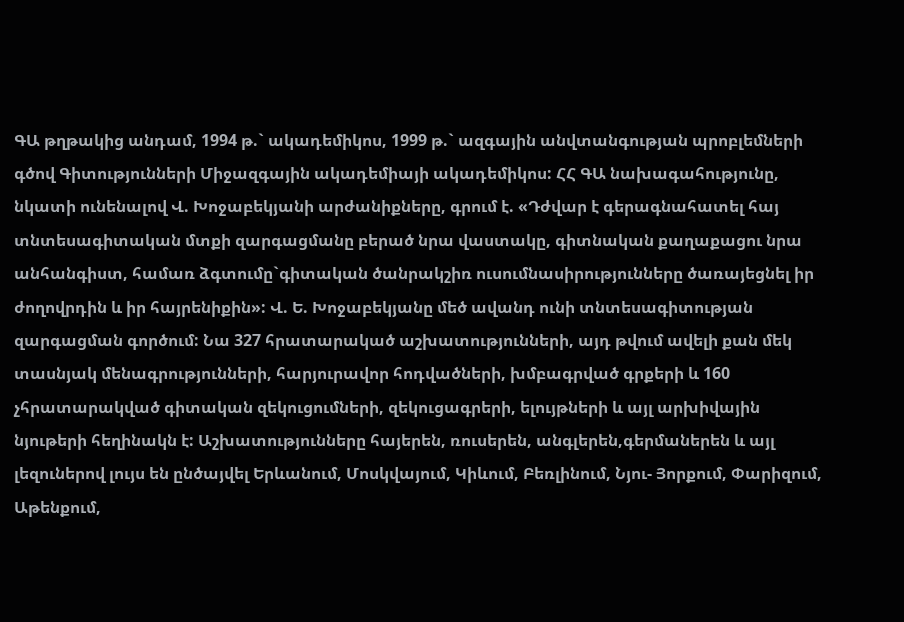ԳԱ թղթակից անդամ, 1994 թ.` ակադեմիկոս, 1999 թ.` ազգային անվտանգության պրոբլեմների գծով Գիտությունների Միջազգային ակադեմիայի ակադեմիկոս: ՀՀ ԳԱ նախագահությունը, նկատի ունենալով Վ. Խոջաբեկյանի արժանիքները, գրում է. «Դժվար է գերագնահատել հայ տնտեսագիտական մտքի զարգացմանը բերած նրա վաստակը, գիտնական քաղաքացու նրա անհանգիստ, համառ ձգտումը`գիտական ծանրակշիռ ուսումնասիրությունները ծառայեցնել իր ժողովրդին և իր հայրենիքին»: Վ. Ե. Խոջաբեկյանը մեծ ավանդ ունի տնտեսագիտության զարգացման գործում: Նա 327 հրատարակած աշխատությունների, այդ թվում ավելի քան մեկ տասնյակ մենագրությունների, հարյուրավոր հոդվածների, խմբագրված գրքերի և 160 չհրատարակված գիտական զեկուցումների, զեկուցագրերի, ելույթների և այլ արխիվային նյութերի հեղինակն է: Աշխատությունները հայերեն, ռուսերեն, անգլերեն,գերմաներեն և այլ լեզուներով լույս են ընծայվել Երևանում, Մոսկվայում, Կիևում, Բեռլինում, Նյու- Յորքում, Փարիզում, Աթենքում,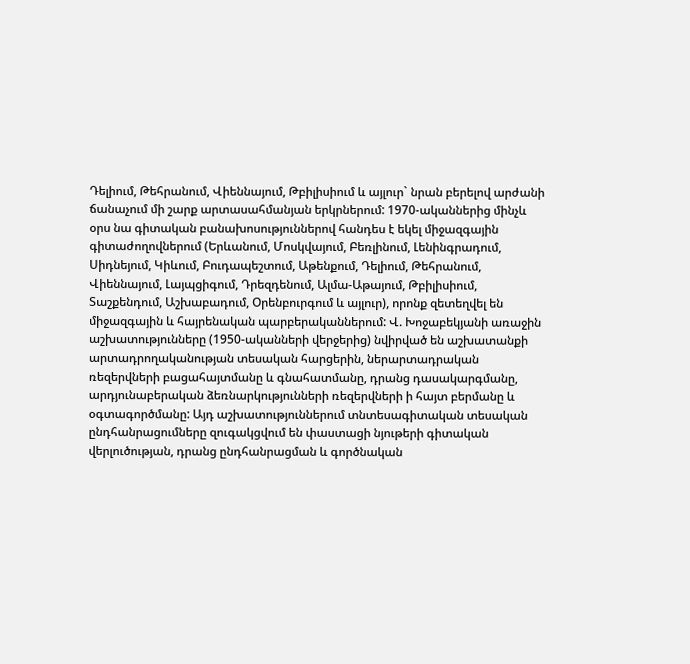Դելիում, Թեհրանում, Վիեննայում, Թբիլիսիում և այլուր` նրան բերելով արժանի ճանաչում մի շարք արտասահմանյան երկրներում: 1970-ականներից մինչև օրս նա գիտական բանախոսություններով հանդես է եկել միջազգային գիտաժողովներում (Երևանում, Մոսկվայում, Բեռլինում, Լենինգրադում, Սիդնեյում, Կիևում, Բուդապեշտում, Աթենքում, Դելիում, Թեհրանում, Վիեննայում, Լայպցիգում, Դրեզդենում, Ալմա-Աթայում, Թբիլիսիում, Տաշքենդում, Աշխաբադում, Օրենբուրգում և այլուր), որոնք զետեղվել են միջազգային և հայրենական պարբերականներում: Վ. Խոջաբեկյանի առաջին աշխատությունները (1950-ականների վերջերից) նվիրված են աշխատանքի արտադրողականության տեսական հարցերին, ներարտադրական ռեզերվների բացահայտմանը և գնահատմանը, դրանց դասակարգմանը, արդյունաբերական ձեռնարկությունների ռեզերվների ի հայտ բերմանը և օգտագործմանը: Այդ աշխատություններում տնտեսագիտական տեսական ընդհանրացումները զուգակցվում են փաստացի նյութերի գիտական վերլուծության, դրանց ընդհանրացման և գործնական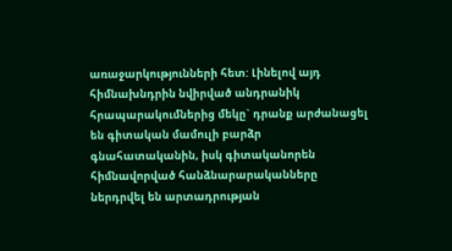առաջարկությունների հետ: Լինելով այդ հիմնախնդրին նվիրված անդրանիկ հրապարակումներից մեկը` դրանք արժանացել են գիտական մամուլի բարձր գնահատականին, իսկ գիտականորեն հիմնավորված հանձնարարականները ներդրվել են արտադրության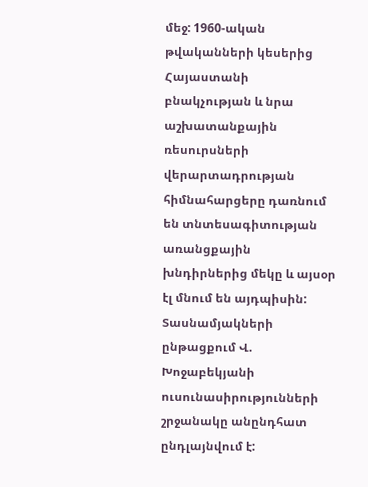մեջ: 1960-ական թվականների կեսերից Հայաստանի բնակչության և նրա աշխատանքային ռեսուրսների վերարտադրության հիմնահարցերը դառնում են տնտեսագիտության առանցքային խնդիրներից մեկը և այսօր էլ մնում են այդպիսին: Տասնամյակների ընթացքում Վ. Խոջաբեկյանի ուսունասիրությունների շրջանակը անընդհատ ընդլայնվում է: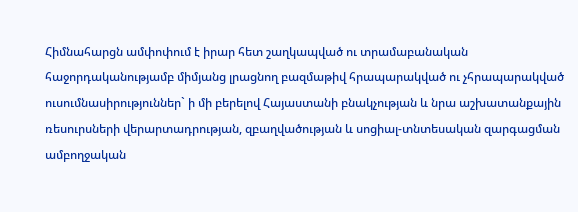Հիմնահարցն ամփոփում է իրար հետ շաղկապված ու տրամաբանական հաջորդականությամբ միմյանց լրացնող բազմաթիվ հրապարակված ու չհրապարակված ուսումնասիրություններ` ի մի բերելով Հայաստանի բնակչության և նրա աշխատանքային ռեսուրսների վերարտադրության, զբաղվածության և սոցիալ-տնտեսական զարգացման ամբողջական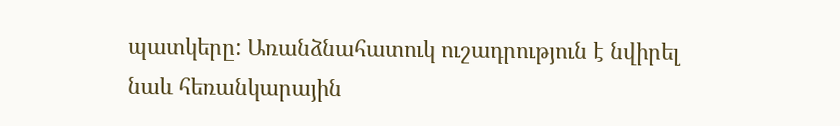պատկերը: Առանձնահատուկ ուշադրություն է նվիրել նաև հեռանկարային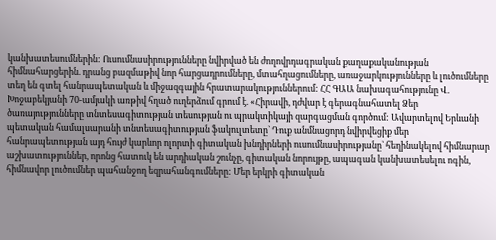կանխատեսումներին: Ուսումնասիրությունները նվիրված են ժողովրդագրական քաղաքականության հիմնահարցերին. դրանց բազմաթիվ նոր հարցադրումները, մտահղացումները, առաջարկությունները և լուծումները տեղ են գտել հանրապետական և միջազգային հրատարակություններում: ՀՀ ԳԱԱ նախագահությունը Վ. Խոջաբեկյանի 70-ամյակի առթիվ հղած ուղերձում գրում է. «Հիրավի, դժվար է գերագնահատել Ձեր ծառայությունները տնտեսագիտության տեսության ու պրակտիկայի զարգացման գործում: Ավարտելով Երևանի պետական համալսարանի տնտեսագիտության ֆակուլտետը` Դուք անմնացորդ նվիրվեցիք մեր հանրապետության այդ հույժ կարևոր ոլորտի գիտական խնդիրների ուսումնասիրությանը` հեղինակելով հիմնարար աշխատություններ, որոնց հատուկ են արդիական շունչը, գիտական նորույթը, ապագան կանխատեսելու ոգին, հիմնավոր լուծումներ պահանջող եզրահանգումները: Մեր երկրի գիտական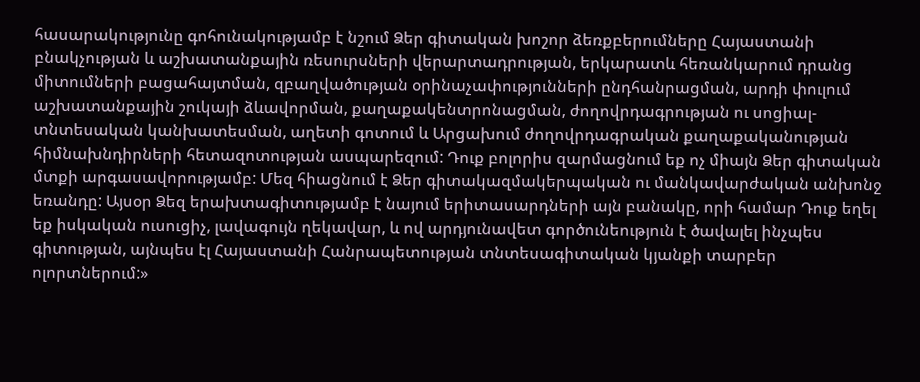հասարակությունը գոհունակությամբ է նշում Ձեր գիտական խոշոր ձեռքբերումները Հայաստանի բնակչության և աշխատանքային ռեսուրսների վերարտադրության, երկարատև հեռանկարում դրանց միտումների բացահայտման, զբաղվածության օրինաչափությունների ընդհանրացման, արդի փուլում աշխատանքային շուկայի ձևավորման, քաղաքակենտրոնացման, ժողովրդագրության ու սոցիալ-տնտեսական կանխատեսման, աղետի գոտում և Արցախում ժողովրդագրական քաղաքականության հիմնախնդիրների հետազոտության ասպարեզում: Դուք բոլորիս զարմացնում եք ոչ միայն Ձեր գիտական մտքի արգասավորությամբ: Մեզ հիացնում է Ձեր գիտակազմակերպական ու մանկավարժական անխոնջ եռանդը: Այսօր Ձեզ երախտագիտությամբ է նայում երիտասարդների այն բանակը, որի համար Դուք եղել եք իսկական ուսուցիչ, լավագույն ղեկավար, և ով արդյունավետ գործունեություն է ծավալել ինչպես գիտության, այնպես էլ Հայաստանի Հանրապետության տնտեսագիտական կյանքի տարբեր ոլորտներում:»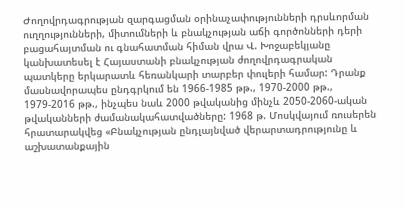Ժողովրդագրության զարգացման օրինաչափությունների դրսևորման ուղղությունների, միտումների և բնակչության աճի գործոնների դերի բացահայտման ու գնահատման հիման վրա Վ. Խոջաբեկյանը կանխատեսել է Հայաստանի բնակչության ժողովրդագրական պատկերը երկարատև հեռանկարի տարբեր փուլերի համար: Դրանք մասնավորապես ընդգրկում են 1966-1985 թթ., 1970-2000 թթ., 1979-2016 թթ., ինչպես նաև 2000 թվականից մինչև 2050-2060-ական թվականների ժամանակահատվածները: 1968 թ. Մոսկվայում ռուսերեն հրատարակվեց «Բնակչության ընդլայնված վերարտադրությունը և աշխատանքային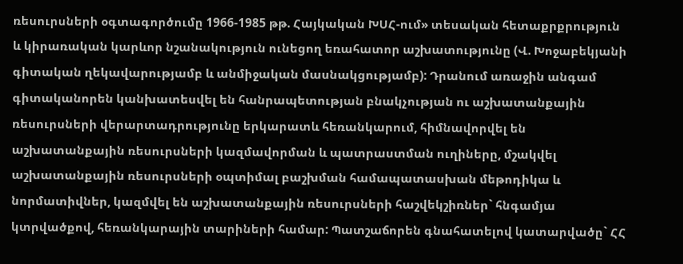ռեսուրսների օգտագործումը 1966-1985 թթ. Հայկական ԽՍՀ-ում» տեսական հետաքրքրություն և կիրառական կարևոր նշանակություն ունեցող եռահատոր աշխատությունը (Վ. Խոջաբեկյանի գիտական ղեկավարությամբ և անմիջական մասնակցությամբ): Դրանում առաջին անգամ գիտականորեն կանխատեսվել են հանրապետության բնակչության ու աշխատանքային ռեսուրսների վերարտադրությունը երկարատև հեռանկարում, հիմնավորվել են աշխատանքային ռեսուրսների կազմավորման և պատրաստման ուղիները, մշակվել աշխատանքային ռեսուրսների օպտիմալ բաշխման համապատասխան մեթոդիկա և նորմատիվներ, կազմվել են աշխատանքային ռեսուրսների հաշվեկշիռներ` հնգամյա կտրվածքով, հեռանկարային տարիների համար: Պատշաճորեն գնահատելով կատարվածը` ՀՀ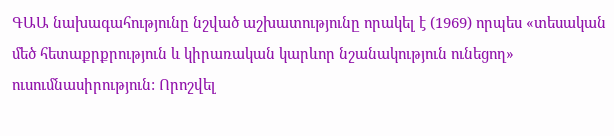ԳԱԱ նախագահությունը նշված աշխատությունը որակել է (1969) որպես «տեսական մեծ հետաքրքրություն և կիրառական կարևոր նշանակություն ունեցող» ուսումնասիրություն: Որոշվել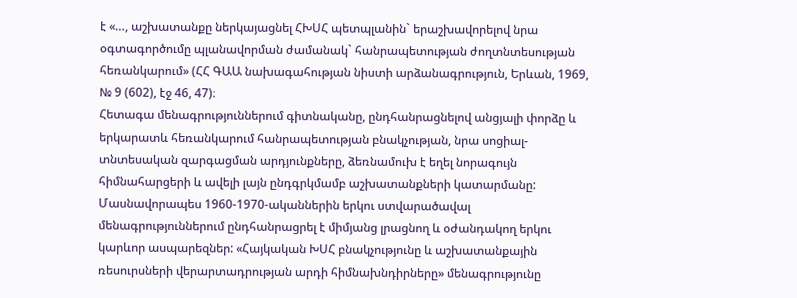է «…, աշխատանքը ներկայացնել ՀԽՍՀ պետպլանին` երաշխավորելով նրա օգտագործումը պլանավորման ժամանակ` հանրապետության ժողտնտեսության հեռանկարում» (ՀՀ ԳԱԱ նախագահության նիստի արձանագրություն, Երևան, 1969, № 9 (602), էջ 46, 47)։
Հետագա մենագրություններում գիտնականը, ընդհանրացնելով անցյալի փորձը և երկարատև հեռանկարում հանրապետության բնակչության, նրա սոցիալ-տնտեսական զարգացման արդյունքները, ձեռնամուխ է եղել նորագույն հիմնահարցերի և ավելի լայն ընդգրկմամբ աշխատանքների կատարմանը: Մասնավորապես 1960-1970-ականներին երկու ստվարածավալ մենագրություններում ընդհանրացրել է միմյանց լրացնող և օժանդակող երկու կարևոր ասպարեզներ: «Հայկական ԽՍՀ բնակչությունը և աշխատանքային ռեսուրսների վերարտադրության արդի հիմնախնդիրները» մենագրությունը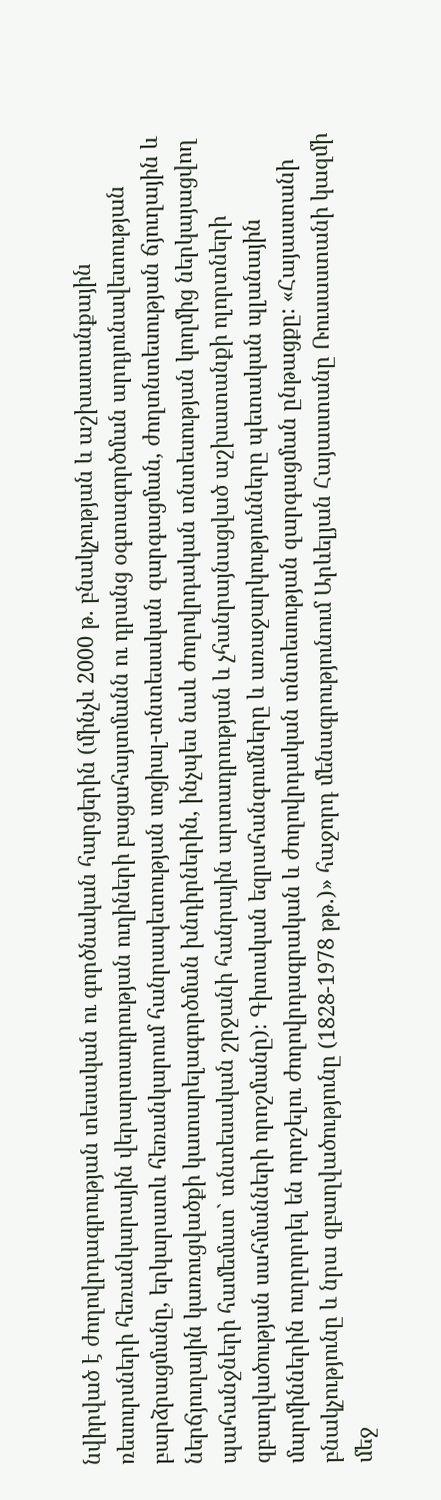նվիրված է ժողովրդագրության տեսական ու գործնական հարցերին (մինչև 2000 թ. բնակչության և աշխատանքային ռեսուրսների հեռանկարային վերարտադրության ուղիների բացահայտմանն ու դրանց օգտագործման արդյունավետության բարձրացմանը, երկարատև հեռանկարում հանրապետության սոցիալ-տնտեսական զարգացման, ժողտնտեսության ճյուղային և ներճյուղային կառուցվածքի կատարելագործման խնդիրներին, ինչպես նաև ժողովրդական տնտեսության կողմից ներկայացվող պահանջների համեմատ` տնտեսական շրջանի հանրային արտադրության և չհանրայնացված աշխատանքի ոլորտների զբաղվածության սահմանների որոշմանը)։ Գիտական եզրահանգումները և առաջարկությունները պետական պլանային մարմիններին ուղղորդել են որոշելու ժողովրդագրական և ժողովրդական տնտեսության զարգացման ընթացքը: «Հայաստանի բնակչությունը և նրա զբաղվածությունը (1828-1978 թթ.)» հաջորդ մենագրությունում Արևելյան Հայաստանը Ռուսաստանի կազմի մեջ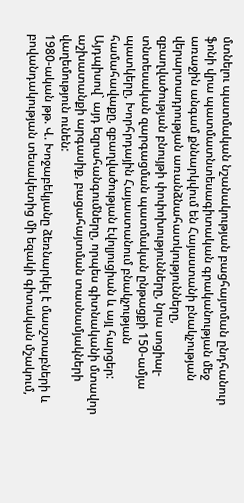մտնելու պատմական նշանակության բացհայտման ընդհանուր ֆոնի վրա պատմատնտեսագիտական գրականության մեջ առաջին անգամ քննարկվում են Հայաստանի բնակչության վերարտադրության առանձնահատկությունները, զբաղվածության բնույթի փոփոխությունները, նրա սոցիալ-տնտեսական զարգացման պատմական ընթացքի 150-ամյա պատկերը, Խորհրդային Հայաստանում բնակչության համահավաքը, զբաղվածության էվոլյուցիան և այլ հարցեր: Այդպիսով` այդ եզրահանգումները, որպես գիտնականի մտավոր աշխատանքի արգասիք, բացահայտման տասնամյակների վաղեմություն ունեն:
1980-ական թթ. Վ. Խոջաբեկյանը ձեռնարկել է մասշտաբների և բովանդակության տեսակետից մի եզակի գիտական մշակում,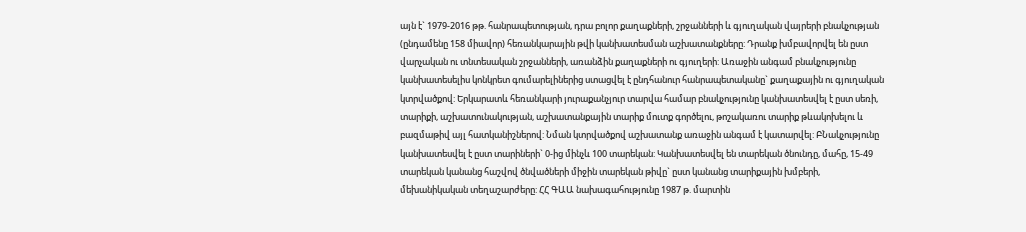այն է` 1979-2016 թթ. հանրապետության, դրա բոլոր քաղաքների, շրջանների և գյուղական վայրերի բնակչության (ընդամենը 158 միավոր) հեռանկարային թվի կանխատեսման աշխատանքները: Դրանք խմբավորվել են ըստ վարչական ու տնտեսական շրջանների, առանձին քաղաքների ու գյուղերի: Առաջին անգամ բնակչությունը կանխատեսելիս կոնկրետ գումարելիներից ստացվել է ընդհանուր հանրապետականը` քաղաքային ու գյուղական կտրվածքով: Երկարատև հեռանկարի յուրաքանչյուր տարվա համար բնակչությունը կանխատեսվել է ըստ սեռի, տարիքի, աշխատունակության, աշխատանքային տարիք մուտք գործելու, թոշակառու տարիք թևակոխելու և բազմաթիվ այլ հատկանիշներով: Նման կտրվածքով աշխատանք առաջին անգամ է կատարվել: ԲՆակչությունը կանխատեսվել է ըստ տարիների` 0-ից մինչև 100 տարեկան: Կանխատեսվել են տարեկան ծնունդը, մահը, 15-49 տարեկան կանանց հաշվով ծնվածների միջին տարեկան թիվը` ըստ կանանց տարիքային խմբերի, մեխանիկական տեղաշարժերը: ՀՀ ԳԱԱ նախագահությունը 1987 թ. մարտին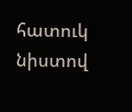հատուկ նիստով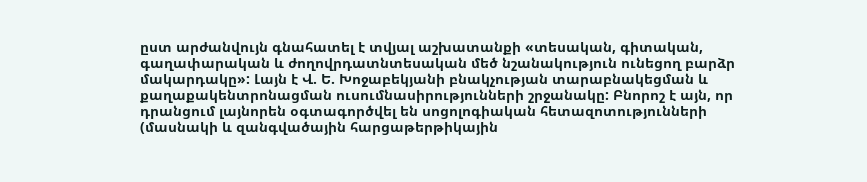ըստ արժանվույն գնահատել է տվյալ աշխատանքի «տեսական, գիտական, գաղափարական և ժողովրդատնտեսական մեծ նշանակություն ունեցող բարձր մակարդակը»: Լայն է Վ. Ե. Խոջաբեկյանի բնակչության տարաբնակեցման և քաղաքակենտրոնացման ուսումնասիրությունների շրջանակը: Բնորոշ է այն, որ դրանցում լայնորեն օգտագործվել են սոցոլոգիական հետազոտությունների (մասնակի և զանգվածային հարցաթերթիկային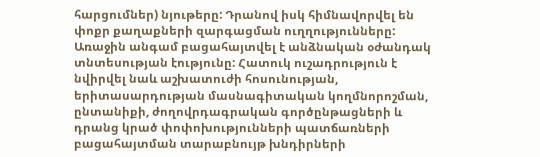հարցումներ) նյութերը: Դրանով իսկ հիմնավորվել են փոքր քաղաքների զարգացման ուղղությունները: Առաջին անգամ բացահայտվել է անձնական օժանդակ տնտեսության էությունը: Հատուկ ուշադրություն է նվիրվել նաև աշխատուժի հոսունության, երիտասարդության մասնագիտական կողմնորոշման, ընտանիքի, ժողովրդագրական գործընթացների և դրանց կրած փոփոխությունների պատճառների բացահայտման տարաբնույթ խնդիրների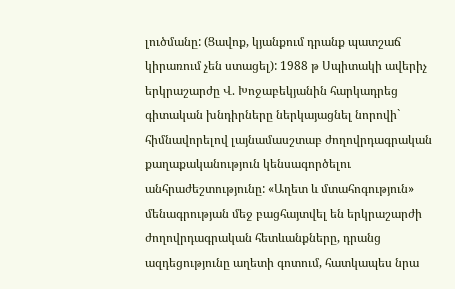լուծմանը: (Ցավոք, կյանքում դրանք պատշաճ կիրառում չեն ստացել): 1988 թ Սպիտակի ավերիչ երկրաշարժը Վ. Խոջաբեկյանին հարկադրեց գիտական խնդիրները ներկայացնել նորովի` հիմնավորելով լայնամասշտաբ ժողովրդագրական քաղաքականություն կենսագործելու անհրաժեշտությունը: «Աղետ և մտահոգություն» մենագրության մեջ բացհայտվել են երկրաշարժի ժողովրդագրական հետևանքները, դրանց ազդեցությունը աղետի գոտում, հատկապես նրա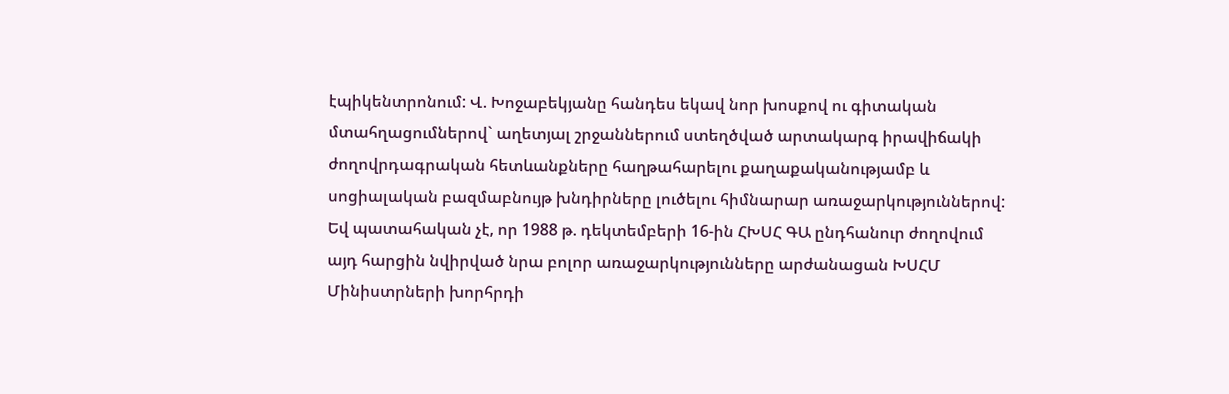էպիկենտրոնում: Վ. Խոջաբեկյանը հանդես եկավ նոր խոսքով ու գիտական մտահղացումներով` աղետյալ շրջաններում ստեղծված արտակարգ իրավիճակի ժողովրդագրական հետևանքները հաղթահարելու քաղաքականությամբ և սոցիալական բազմաբնույթ խնդիրները լուծելու հիմնարար առաջարկություններով: Եվ պատահական չէ, որ 1988 թ. դեկտեմբերի 16-ին ՀԽՍՀ ԳԱ ընդհանուր ժողովում այդ հարցին նվիրված նրա բոլոր առաջարկությունները արժանացան ԽՍՀՄ Մինիստրների խորհրդի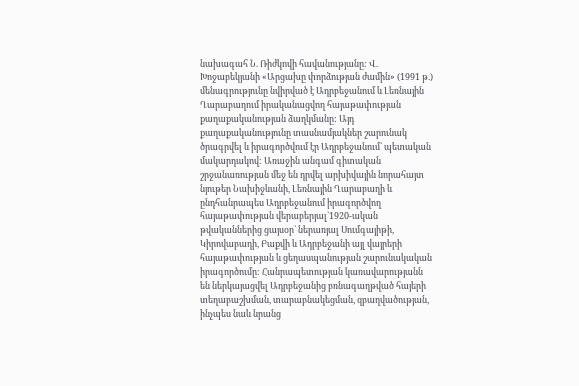նախագահ Ն. Ռիժկովի հավանությանը: Վ. Խոջաբեկյանի «Արցախը փորձության ժամին» (1991 թ.) մենագրությունը նվիրված է Ադրբեջանում և Լեռնային Ղարաբաղում իրականացվող հայաթափության քաղաքականության ձաղկմանը: Այդ քաղաքականությունը տասնամյակներ շարունակ ծրագրվել և իրագործվում էր Ադրբեջանում` պետական մակարդակով: Առաջին անգամ գիտական շրջանառության մեջ են դրվել արխիվային նորահայտ նյութեր Նախիջևանի, Լեռնային Ղարաբաղի և ընդհանրապես Ադրբեջանում իրագործվող հայաթափության վերաբերյալ`1920-ական թվականներից ցայսօր` ներառյալ Սումգայիթի, Կիրովաբադի, Բաքվի և Ադրբեջանի այլ վայրերի հայաթափության և ցեղասպանության շարունակական իրագործումը: Հանրապետության կառավարությանն են ներկայացվել Ադրբեջանից բռնագաղթված հայերի տեղաբաշխման, տարաբնակեցման, զբաղվածության, ինչպես նաև նրանց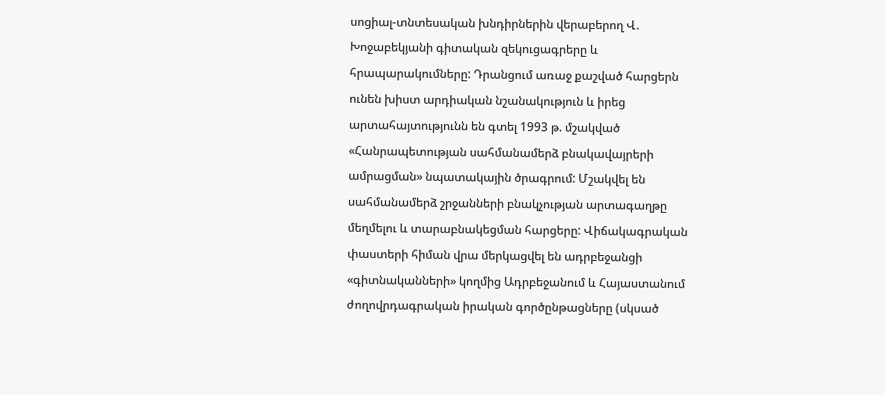սոցիալ-տնտեսական խնդիրներին վերաբերող Վ. Խոջաբեկյանի գիտական զեկուցագրերը և հրապարակումները: Դրանցում առաջ քաշված հարցերն ունեն խիստ արդիական նշանակություն և իրեց արտահայտությունն են գտել 1993 թ. մշակված «Հանրապետության սահմանամերձ բնակավայրերի ամրացման» նպատակային ծրագրում: Մշակվել են սահմանամերձ շրջանների բնակչության արտագաղթը մեղմելու և տարաբնակեցման հարցերը: Վիճակագրական փաստերի հիման վրա մերկացվել են ադրբեջանցի «գիտնականների» կողմից Ադրբեջանում և Հայաստանում ժողովրդագրական իրական գործընթացները (սկսած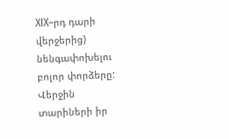XIX–րդ դարի վերջերից) նենգափոխելու բոլոր փորձերը: Վերջին տարիների իր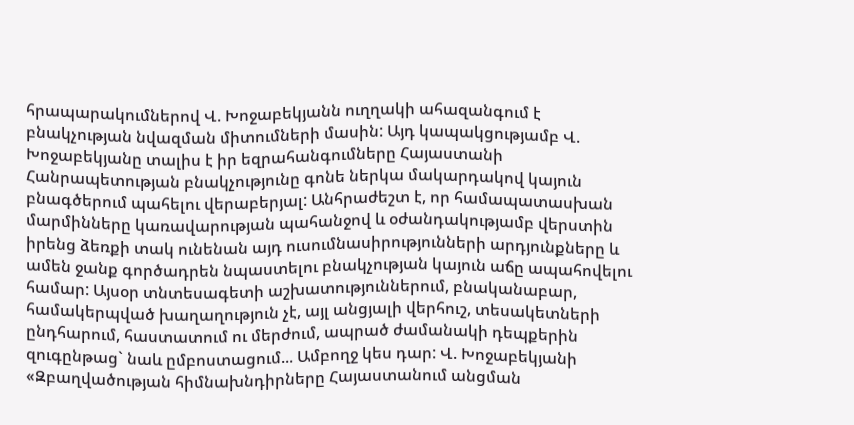հրապարակումներով Վ. Խոջաբեկյանն ուղղակի ահազանգում է բնակչության նվազման միտումների մասին: Այդ կապակցությամբ Վ. Խոջաբեկյանը տալիս է իր եզրահանգումները Հայաստանի Հանրապետության բնակչությունը գոնե ներկա մակարդակով կայուն բնագծերում պահելու վերաբերյալ: Անհրաժեշտ է, որ համապատասխան մարմինները կառավարության պահանջով և օժանդակությամբ վերստին իրենց ձեռքի տակ ունենան այդ ուսումնասիրությունների արդյունքները և ամեն ջանք գործադրեն նպաստելու բնակչության կայուն աճը ապահովելու համար: Այսօր տնտեսագետի աշխատություններում, բնականաբար, համակերպված խաղաղություն չէ, այլ անցյալի վերհուշ, տեսակետների ընդհարում, հաստատում ու մերժում, ապրած ժամանակի դեպքերին զուգընթաց` նաև ըմբոստացում... Ամբողջ կես դար: Վ. Խոջաբեկյանի «Զբաղվածության հիմնախնդիրները Հայաստանում անցման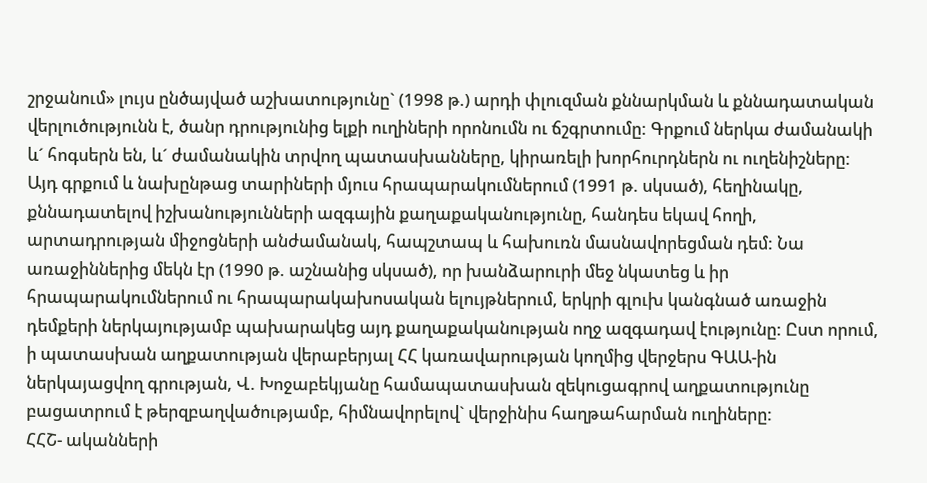շրջանում» լույս ընծայված աշխատությունը` (1998 թ.) արդի փլուզման քննարկման և քննադատական վերլուծությունն է, ծանր դրությունից ելքի ուղիների որոնումն ու ճշգրտումը: Գրքում ներկա ժամանակի և´ հոգսերն են, և´ ժամանակին տրվող պատասխանները, կիրառելի խորհուրդներն ու ուղենիշները: Այդ գրքում և նախընթաց տարիների մյուս հրապարակումներում (1991 թ. սկսած), հեղինակը, քննադատելով իշխանությունների ազգային քաղաքականությունը, հանդես եկավ հողի, արտադրության միջոցների անժամանակ, հապշտապ և հախուռն մասնավորեցման դեմ: Նա առաջիններից մեկն էր (1990 թ. աշնանից սկսած), որ խանձարուրի մեջ նկատեց և իր հրապարակումներում ու հրապարակախոսական ելույթներում, երկրի գլուխ կանգնած առաջին դեմքերի ներկայությամբ պախարակեց այդ քաղաքականության ողջ ազգադավ էությունը: Ըստ որում, ի պատասխան աղքատության վերաբերյալ ՀՀ կառավարության կողմից վերջերս ԳԱԱ-ին ներկայացվող գրության, Վ. Խոջաբեկյանը համապատասխան զեկուցագրով աղքատությունը բացատրում է թերզբաղվածությամբ, հիմնավորելով` վերջինիս հաղթահարման ուղիները:
ՀՀՇ- ականների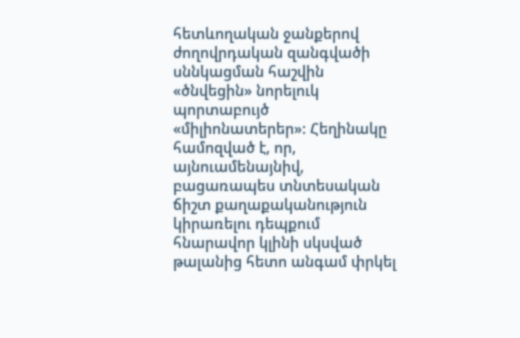հետևողական ջանքերով ժողովրդական զանգվածի սննկացման հաշվին «ծնվեցին» նորելուկ պորտաբույծ «միլիոնատերեր»: Հեղինակը համոզված է, որ, այնուամենայնիվ, բացառապես տնտեսական ճիշտ քաղաքականություն կիրառելու դեպքում հնարավոր կլինի սկսված թալանից հետո անգամ փրկել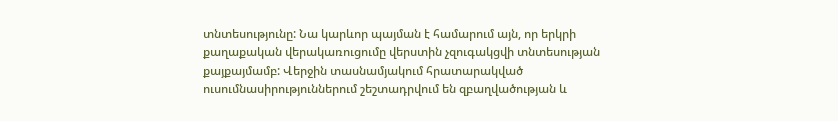տնտեսությունը: Նա կարևոր պայման է համարում այն, որ երկրի քաղաքական վերակառուցումը վերստին չզուգակցվի տնտեսության քայքայմամբ: Վերջին տասնամյակում հրատարակված ուսումնասիրություններում շեշտադրվում են զբաղվածության և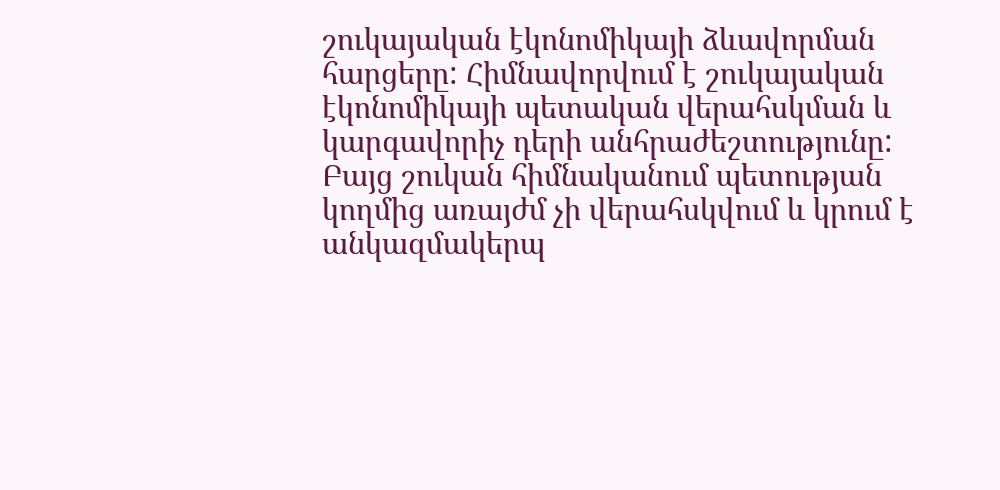շուկայական էկոնոմիկայի ձևավորման հարցերը: Հիմնավորվում է շուկայական էկոնոմիկայի պետական վերահսկման և կարգավորիչ դերի անհրաժեշտությունը: Բայց շուկան հիմնականում պետության կողմից առայժմ չի վերահսկվում և կրում է անկազմակերպ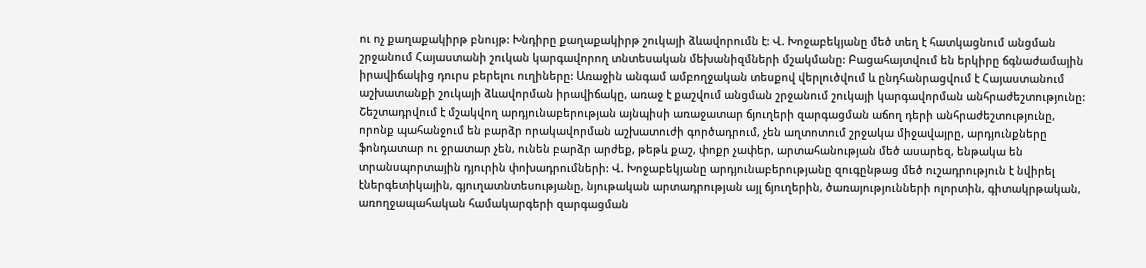ու ոչ քաղաքակիրթ բնույթ: Խնդիրը քաղաքակիրթ շուկայի ձևավորումն է: Վ. Խոջաբեկյանը մեծ տեղ է հատկացնում անցման շրջանում Հայաստանի շուկան կարգավորող տնտեսական մեխանիզմների մշակմանը: Բացահայտվում են երկիրը ճգնաժամային իրավիճակից դուրս բերելու ուղիները: Առաջին անգամ ամբողջական տեսքով վերլուծվում և ընդհանրացվում է Հայաստանում աշխատանքի շուկայի ձևավորման իրավիճակը, առաջ է քաշվում անցման շրջանում շուկայի կարգավորման անհրաժեշտությունը: Շեշտադրվում է մշակվող արդյունաբերության այնպիսի առաջատար ճյուղերի զարգացման աճող դերի անհրաժեշտությունը, որոնք պահանջում են բարձր որակավորման աշխատուժի գործադրում, չեն աղտոտում շրջակա միջավայրը, արդյունքները ֆոնդատար ու ջրատար չեն, ունեն բարձր արժեք, թեթև քաշ, փոքր չափեր, արտահանության մեծ ասարեզ, ենթակա են տրանսպորտային դյուրին փոխադրումների: Վ. Խոջաբեկյանը արդյունաբերությանը զուգընթաց մեծ ուշադրություն է նվիրել էներգետիկային, գյուղատնտեսությանը, նյութական արտադրության այլ ճյուղերին, ծառայությունների ոլորտին, գիտակրթական, առողջապահական համակարգերի զարգացման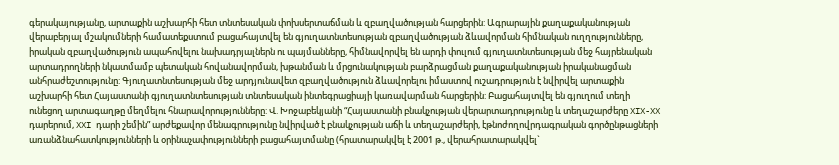գերակայությանը, արտաքին աշխարհի հետ տնտեսական փոխսերտաճման և զբաղվածության հարցերին: Ագրարային քաղաքականության վերաբերյալ մշակումների համատեքստում բացահայտվել են գյուղատնտեսության զբաղվածության ձևավորման հիմնական ուղղությունները, իրական զբաղվածություն ապահովելու նախադրյալներն ու պայմանները, հիմնավորվել են արդի փուլում գյուղատնտեսության մեջ հայրենական արտադրողների նկատմամբ պետական հովանավորման, խթանման և մրցունակության բարձրացման քաղաքականության իրականացման անհրաժեշտությունը: Գյուղատնտեսության մեջ արդյունավետ զբաղվածություն ձևավորելու իմաստով ուշադրություն է նվիրվել արտաքին աշխարհի հետ Հայաստանի գյուղատնտեսության տնտեսական ինտեգրացիայի կառավարման հարցերին: Բացահայտվել են գյուղում տեղի ունեցող արտագաղթը մեղմելու հնարավորությունները: Վ. Խոջաբեկյանի “Հայաստանի բնակչության վերարտադրությունը և տեղաշարժերը XIX-XX դարերում, XXI դարի շեմին” արժեքավոր մենագրությունը նվիրված է բնակչության աճի և տեղաշարժերի, էթնոժողովրդագրական գործընթացների առանձնահատկությունների և օրինաչափությունների բացահայտմանը (հրատարակվել է 2001 թ., վերահրատարակվել`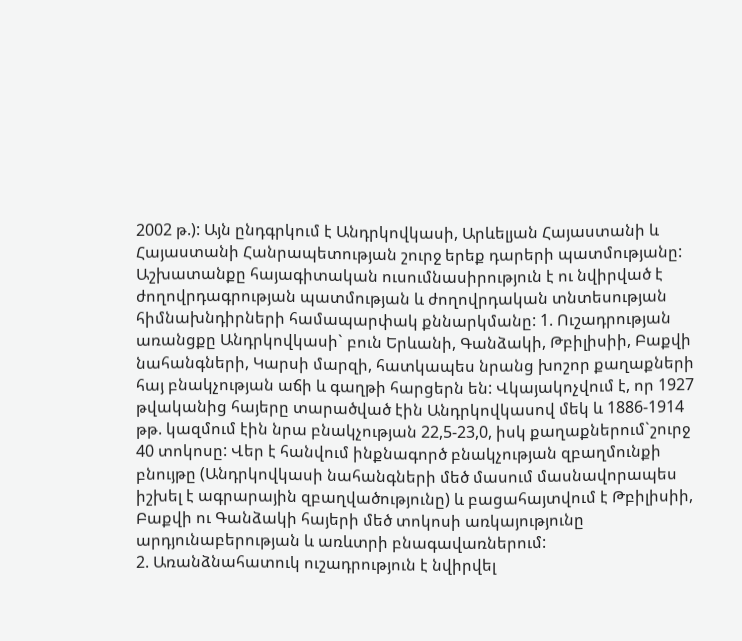2002 թ.): Այն ընդգրկում է Անդրկովկասի, Արևելյան Հայաստանի և Հայաստանի Հանրապետության շուրջ երեք դարերի պատմությանը: Աշխատանքը հայագիտական ուսումնասիրություն է ու նվիրված է ժողովրդագրության պատմության և ժողովրդական տնտեսության հիմնախնդիրների համապարփակ քննարկմանը: 1. Ուշադրության առանցքը Անդրկովկասի` բուն Երևանի, Գանձակի, Թբիլիսիի, Բաքվի նահանգների, Կարսի մարզի, հատկապես նրանց խոշոր քաղաքների հայ բնակչության աճի և գաղթի հարցերն են: Վկայակոչվում է, որ 1927 թվականից հայերը տարածված էին Անդրկովկասով մեկ և 1886-1914 թթ. կազմում էին նրա բնակչության 22,5-23,0, իսկ քաղաքներում`շուրջ 40 տոկոսը: Վեր է հանվում ինքնագործ բնակչության զբաղմունքի բնույթը (Անդրկովկասի նահանգների մեծ մասում մասնավորապես իշխել է ագրարային զբաղվածությունը) և բացահայտվում է Թբիլիսիի, Բաքվի ու Գանձակի հայերի մեծ տոկոսի առկայությունը արդյունաբերության և առևտրի բնագավառներում:
2. Առանձնահատուկ ուշադրություն է նվիրվել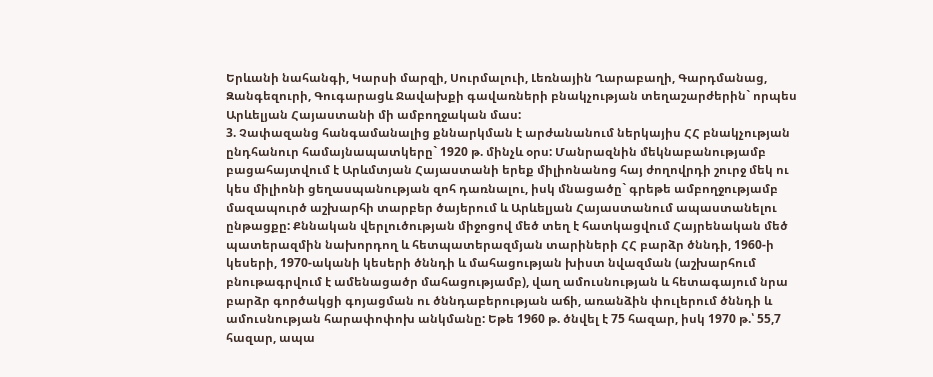Երևանի նահանգի, Կարսի մարզի, Սուրմալուի, Լեռնային Ղարաբաղի, Գարդմանաց, Զանգեզուրի, Գուգարացև Ջավախքի գավառների բնակչության տեղաշարժերին` որպես Արևելյան Հայաստանի մի ամբողջական մաս:
3. Չափազանց հանգամանալից քննարկման է արժանանում ներկայիս ՀՀ բնակչության ընդհանուր համայնապատկերը` 1920 թ. մինչև օրս: Մանրազնին մեկնաբանությամբ բացահայտվում է Արևմտյան Հայաստանի երեք միլիոնանոց հայ ժողովրդի շուրջ մեկ ու կես միլիոնի ցեղասպանության զոհ դառնալու, իսկ մնացածը` գրեթե ամբողջությամբ մազապուրծ աշխարհի տարբեր ծայերում և Արևելյան Հայաստանում ապաստանելու ընթացքը: Քննական վերլուծության միջոցով մեծ տեղ է հատկացվում Հայրենական մեծ պատերազմին նախորդող և հետպատերազմյան տարիների ՀՀ բարձր ծննդի, 1960-ի կեսերի, 1970-ականի կեսերի ծննդի և մահացության խիստ նվազման (աշխարհում բնութագրվում է ամենացածր մահացությամբ), վաղ ամուսնության և հետագայում նրա բարձր գործակցի գոյացման ու ծննդաբերության աճի, առանձին փուլերում ծննդի և ամուսնության հարափոփոխ անկմանը: Եթե 1960 թ. ծնվել է 75 հազար, իսկ 1970 թ.՝ 55,7 հազար, ապա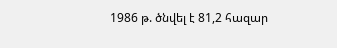1986 թ. ծնվել է 81,2 հազար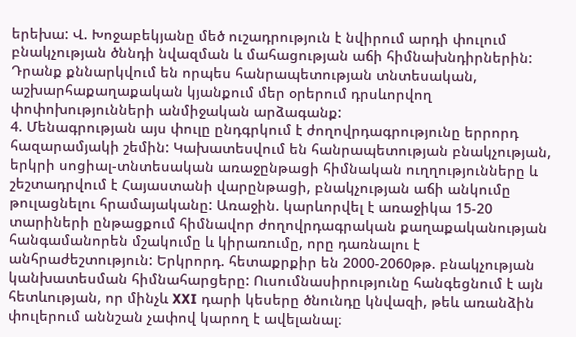երեխա: Վ. Խոջաբեկյանը մեծ ուշադրություն է նվիրում արդի փուլում բնակչության ծննդի նվազման և մահացության աճի հիմնախնդիրներին: Դրանք քննարկվում են որպես հանրապետության տնտեսական, աշխարհաքաղաքական կյանքում մեր օրերում դրսևորվող փոփոխությունների անմիջական արձագանք:
4. Մենագրության այս փուլը ընդգրկում է ժողովրդագրությունը երրորդ հազարամյակի շեմին: Կախատեսվում են հանրապետության բնակչության, երկրի սոցիալ-տնտեսական առաջընթացի հիմնական ուղղությունները և շեշտադրվում է Հայաստանի վարընթացի, բնակչության աճի անկումը թուլացնելու հրամայականը: Առաջին. կարևորվել է առաջիկա 15-20 տարիների ընթացքում հիմնավոր ժողովրդագրական քաղաքականության հանգամանորեն մշակումը և կիրառումը, որը դառնալու է անհրաժեշտություն: Երկրորդ. հետաքրքիր են 2000-2060թթ. բնակչության կանխատեսման հիմնահարցերը: Ուսումնասիրությունը հանգեցնում է այն հետևության, որ մինչև XXI դարի կեսերը ծնունդը կնվազի, թեև առանձին փուլերում աննշան չափով կարող է ավելանալ։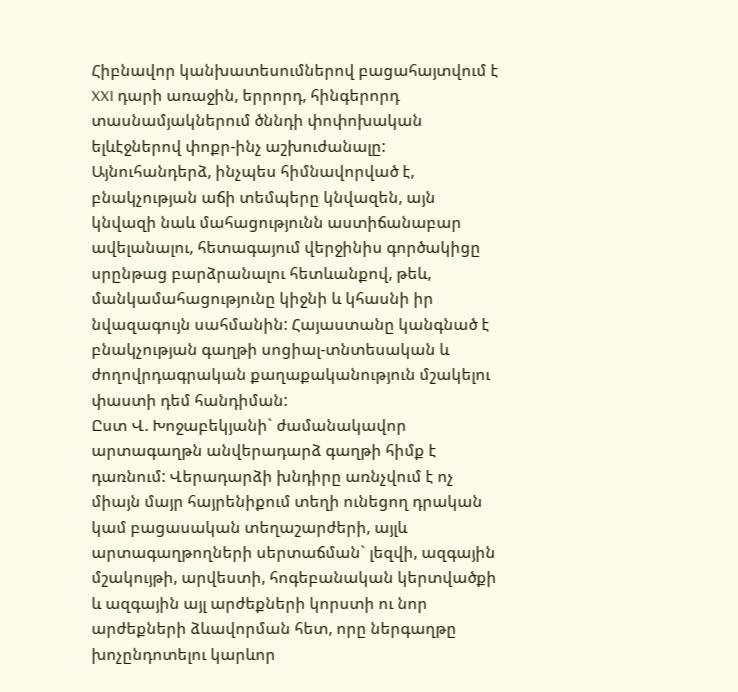Հիբնավոր կանխատեսումներով բացահայտվում է XXI դարի առաջին, երրորդ, հինգերորդ տասնամյակներում ծննդի փոփոխական ելևէջներով փոքր-ինչ աշխուժանալը: Այնուհանդերձ, ինչպես հիմնավորված է, բնակչության աճի տեմպերը կնվազեն, այն կնվազի նաև մահացությունն աստիճանաբար ավելանալու, հետագայում վերջինիս գործակիցը սրընթաց բարձրանալու հետևանքով, թեև, մանկամահացությունը կիջնի և կհասնի իր նվազագույն սահմանին: Հայաստանը կանգնած է բնակչության գաղթի սոցիալ-տնտեսական և ժողովրդագրական քաղաքականություն մշակելու փաստի դեմ հանդիման:
Ըստ Վ. Խոջաբեկյանի` ժամանակավոր արտագաղթն անվերադարձ գաղթի հիմք է դառնում: Վերադարձի խնդիրը առնչվում է ոչ միայն մայր հայրենիքում տեղի ունեցող դրական կամ բացասական տեղաշարժերի, այլև արտագաղթողների սերտաճման` լեզվի, ազգային մշակույթի, արվեստի, հոգեբանական կերտվածքի և ազգային այլ արժեքների կորստի ու նոր արժեքների ձևավորման հետ, որը ներգաղթը խոչընդոտելու կարևոր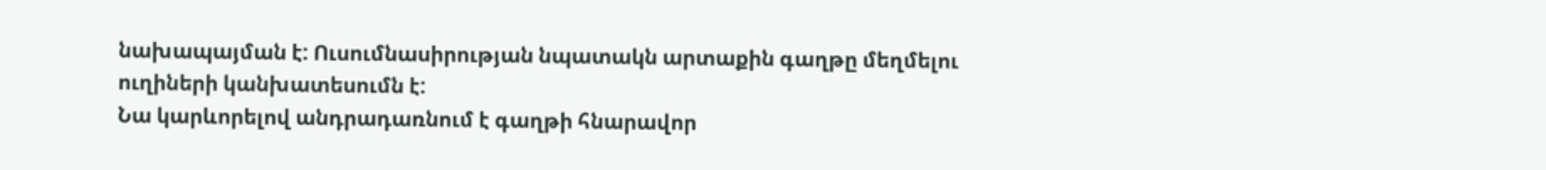նախապայման է: Ուսումնասիրության նպատակն արտաքին գաղթը մեղմելու ուղիների կանխատեսումն է:
Նա կարևորելով անդրադառնում է գաղթի հնարավոր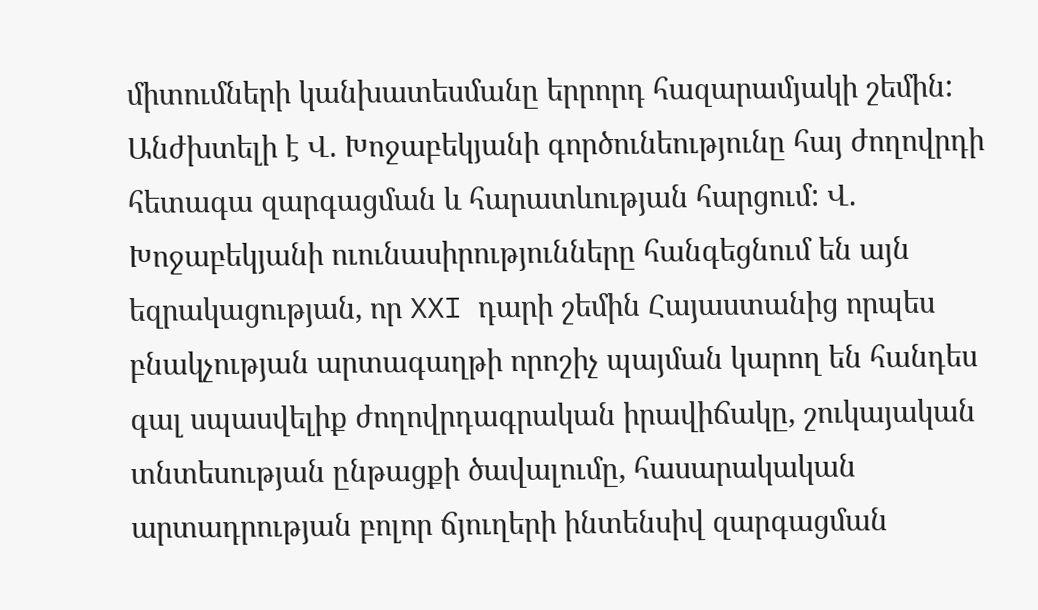միտումների կանխատեսմանը երրորդ հազարամյակի շեմին: Անժխտելի է Վ. Խոջաբեկյանի գործունեությունը հայ ժողովրդի հետագա զարգացման և հարատևության հարցում: Վ. Խոջաբեկյանի ուունասիրությունները հանգեցնում են այն եզրակացության, որ XXI դարի շեմին Հայաստանից որպես բնակչության արտագաղթի որոշիչ պայման կարող են հանդես գալ սպասվելիք ժողովրդագրական իրավիճակը, շուկայական տնտեսության ընթացքի ծավալումը, հասարակական արտադրության բոլոր ճյուղերի ինտենսիվ զարգացման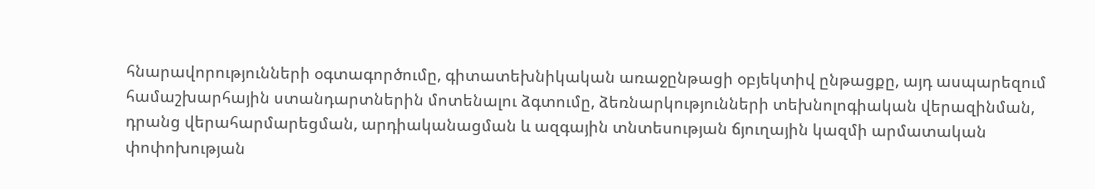հնարավորությունների օգտագործումը, գիտատեխնիկական առաջընթացի օբյեկտիվ ընթացքը, այդ ասպարեզում համաշխարհային ստանդարտներին մոտենալու ձգտումը, ձեռնարկությունների տեխնոլոգիական վերազինման, դրանց վերահարմարեցման, արդիականացման և ազգային տնտեսության ճյուղային կազմի արմատական փոփոխության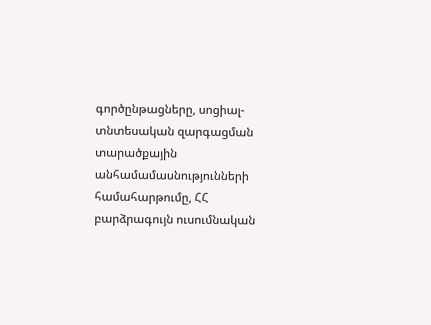գործընթացները, սոցիալ-տնտեսական զարգացման տարածքային անհամամասնությունների համահարթումը, ՀՀ բարձրագույն ուսումնական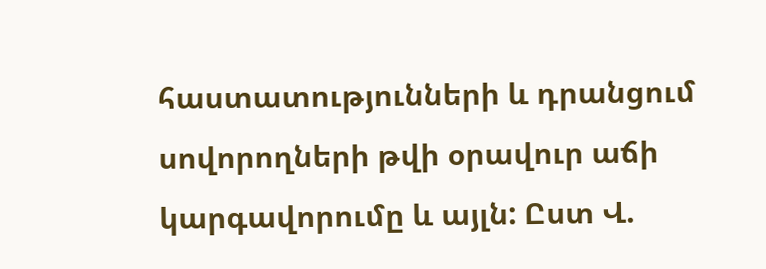հաստատությունների և դրանցում սովորողների թվի օրավուր աճի կարգավորումը և այլն: Ըստ Վ.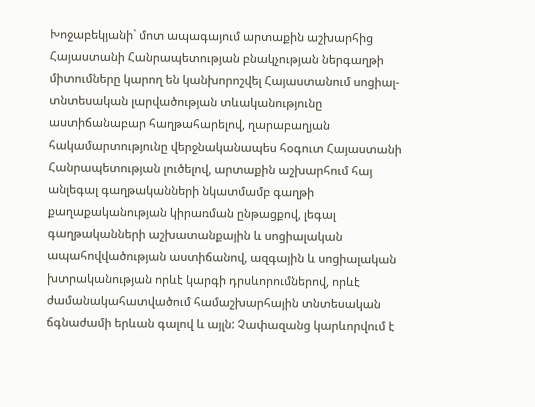Խոջաբեկյանի` մոտ ապագայում արտաքին աշխարհից Հայաստանի Հանրապետության բնակչության ներգաղթի միտումները կարող են կանխորոշվել Հայաստանում սոցիալ-տնտեսական լարվածության տևականությունը աստիճանաբար հաղթահարելով, ղարաբաղյան հակամարտությունը վերջնականապես հօգուտ Հայաստանի Հանրապետության լուծելով, արտաքին աշխարհում հայ անլեգալ գաղթականների նկատմամբ գաղթի քաղաքականության կիրառման ընթացքով, լեգալ գաղթականների աշխատանքային և սոցիալական ապահովվածության աստիճանով, ազգային և սոցիալական խտրականության որևէ կարգի դրսևորումներով, որևէ ժամանակահատվածում համաշխարհային տնտեսական ճգնաժամի երևան գալով և այլն: Չափազանց կարևորվում է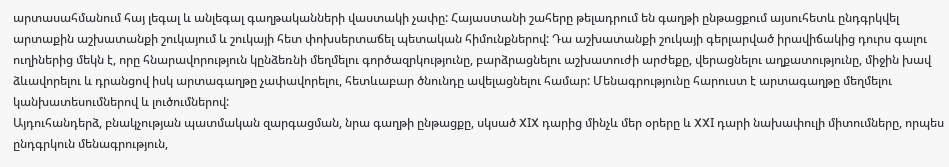արտասահմանում հայ լեգալ և անլեգալ գաղթականների վաստակի չափը: Հայաստանի շահերը թելադրում են գաղթի ընթացքում այսուհետև ընդգրկվել արտաքին աշխատանքի շուկայում և շուկայի հետ փոխսերտաճել պետական հիմունքներով: Դա աշխատանքի շուկայի գերլարված իրավիճակից դուրս գալու ուղիներից մեկն է, որը հնարավորություն կընձեռնի մեղմելու գործազրկությունը, բարձրացնելու աշխատուժի արժեքը, վերացնելու աղքատությունը, միջին խավ ձևավորելու և դրանցով իսկ արտագաղթը չափավորելու, հետևաբար ծնունդը ավելացնելու համար: Մենագրությունը հարուստ է արտագաղթը մեղմելու կանխատեսումներով և լուծումներով:
Այդուհանդերձ, բնակչության պատմական զարգացման, նրա գաղթի ընթացքը, սկսած XIX դարից մինչև մեր օրերը և XXI դարի նախափուլի միտումները, որպես ընդգրկուն մենագրություն,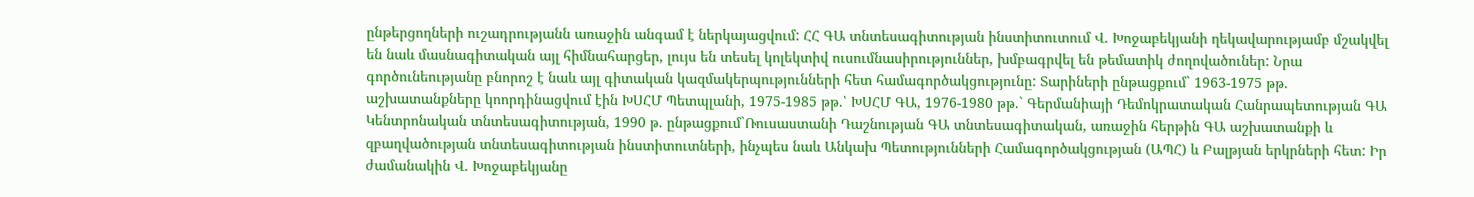ընթերցողների ուշադրությանն առաջին անգամ է ներկայացվում: ՀՀ ԳԱ տնտեսագիտության ինստիտուտում Վ. Խոջաբեկյանի ղեկավարությամբ մշակվել են նաև մասնագիտական այլ հիմնահարցեր, լույս են տեսել կոլեկտիվ ուսումնասիրություններ, խմբագրվել են թեմատիկ ժողովածուներ: Նրա գործունեությանը բնորոշ է նաև այլ գիտական կազմակերպությունների հետ համագործակցությունը: Տարիների ընթացքում` 1963-1975 թթ. աշխատանքները կոորդինացվում էին ԽՍՀՄ Պետպլանի, 1975-1985 թթ.՝ ԽՍՀՄ ԳԱ, 1976-1980 թթ.` Գերմանիայի Դեմոկրատական Հանրապետության ԳԱ Կենտրոնական տնտեսագիտության, 1990 թ. ընթացքում`Ռուսաստանի Դաշնության ԳԱ տնտեսագիտական, առաջին հերթին ԳԱ աշխատանքի և զբաղվածության տնտեսագիտության ինստիտուտների, ինչպես նաև Անկախ Պետությունների Համագործակցության (ԱՊՀ) և Բալթյան երկրների հետ: Իր ժամանակին Վ. Խոջաբեկյանը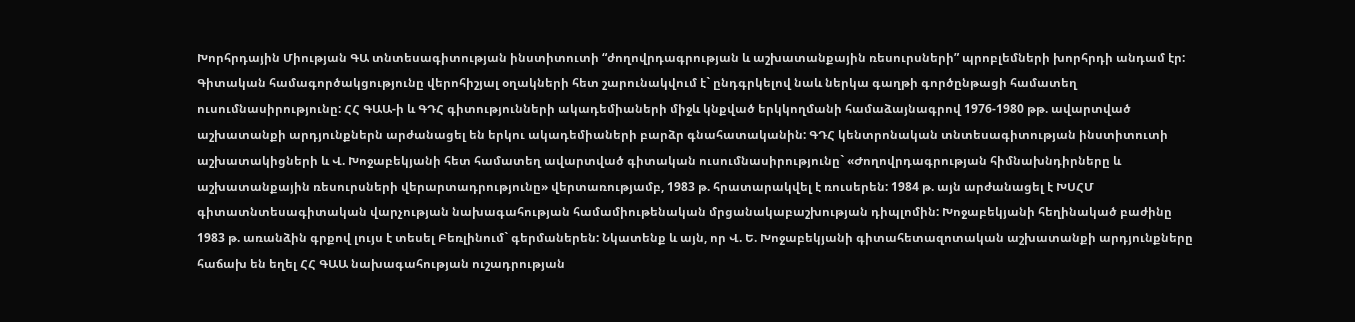Խորհրդային Միության ԳԱ տնտեսագիտության ինստիտուտի “ժողովրդագրության և աշխատանքային ռեսուրսների” պրոբլեմների խորհրդի անդամ էր: Գիտական համագործակցությունը վերոհիշյալ օղակների հետ շարունակվում է` ընդգրկելով նաև ներկա գաղթի գործընթացի համատեղ ուսումնասիրությունը: ՀՀ ԳԱԱ-ի և ԳԴՀ գիտությունների ակադեմիաների միջև կնքված երկկողմանի համաձայնագրով 1976-1980 թթ. ավարտված աշխատանքի արդյունքներն արժանացել են երկու ակադեմիաների բարձր գնահատականին: ԳԴՀ կենտրոնական տնտեսագիտության ինստիտուտի աշխատակիցների և Վ. Խոջաբեկյանի հետ համատեղ ավարտված գիտական ուսումնասիրությունը` «Ժողովրդագրության հիմնախնդիրները և աշխատանքային ռեսուրսների վերարտադրությունը» վերտառությամբ, 1983 թ. հրատարակվել է ռուսերեն: 1984 թ. այն արժանացել է ԽՍՀՄ գիտատնտեսագիտական վարչության նախագահության համամիութենական մրցանակաբաշխության դիպլոմին: Խոջաբեկյանի հեղինակած բաժինը 1983 թ. առանձին գրքով լույս է տեսել Բեռլինում` գերմաներեն: Նկատենք և այն, որ Վ. Ե. Խոջաբեկյանի գիտահետազոտական աշխատանքի արդյունքները հաճախ են եղել ՀՀ ԳԱԱ նախագահության ուշադրության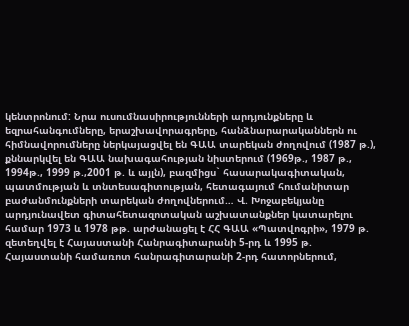կենտրոնում: Նրա ուսումնասիրությունների արդյունքները և եզրահանգումները, երաշխավորագրերը, հանձնարարականներն ու հիմնավորումները ներկայացվել են ԳԱԱ տարեկան ժողովում (1987 թ.), քննարկվել են ԳԱԱ նախագահության նիստերում (1969թ., 1987 թ., 1994թ., 1999 թ.,2001 թ. և այլն), բազմիցս` հասարակագիտական, պատմության և տնտեսագիտության, հետագայում հումանիտար բաժանմունքների տարեկան ժողովներում… Վ. Խոջաբեկյանը արդյունավետ գիտահետազոտական աշխատանքներ կատարելու համար 1973 և 1978 թթ. արժանացել է ՀՀ ԳԱԱ «Պատվոգրի», 1979 թ. զետեղվել է Հայաստանի Հանրագիտարանի 5-րդ և 1995 թ. Հայաստանի համառոտ հանրագիտարանի 2-րդ հատորներում,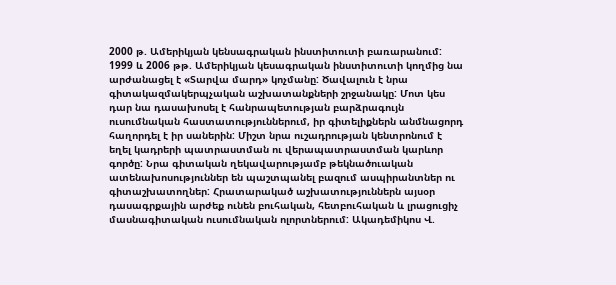2000 թ. Ամերիկյան կենսագրական ինստիտուտի բառարանում: 1999 և 2006 թթ. Ամերիկյան կեսագրական ինստիտուտի կողմից նա արժանացել է «Տարվա մարդ» կոչմանը: Ծավալուն է նրա գիտակազմակերպչական աշխատանքների շրջանակը: Մոտ կես դար նա դասախոսել է հանրապետության բարձրագույն ուսումնական հաստատություններում, իր գիտելիքներն անմնացորդ հաղորդել է իր սաներին: Միշտ նրա ուշադրության կենտրոնում է եղել կադրերի պատրաստման ու վերապատրաստման կարևոր գործը: Նրա գիտական ղեկավարությամբ թեկնածուական ատենախոսություններ են պաշտպանել բազում ասպիրանտներ ու գիտաշխատողներ: Հրատարակած աշխատություններն այսօր դասագրքային արժեք ունեն բուհական, հետբուհական և լրացուցիչ մասնագիտական ուսումնական ոլորտներում: Ակադեմիկոս Վ.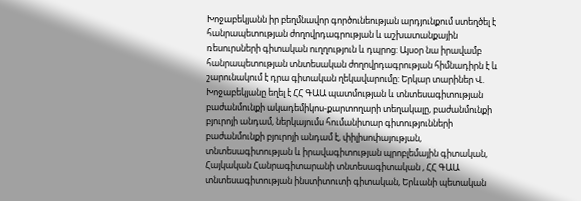Խոջաբեկյանն իր բեղմնավոր գործունեության արդյունքում ստեղծել է հանրապետության ժողովրդագրության և աշխատանքային ռեսուրսների գիտական ուղղություն և դպրոց: Այսօր նա իրավամբ հանրապետության տնտեսական ժողովրդագրության հիմնադիրն է և շարունակում է դրա գիտական ղեկավարումը: Երկար տարիներ Վ. Խոջաբեկյանը եղել է ՀՀ ԳԱԱ պատմության և տնտեսագիտության բաժանմունքի ակադեմիկոս-քարտողարի տեղակալը, բաժանմունքի բյուրոյի անդամ, ներկայումս հումանիտար գիտությունների բաժանմունքի բյուրոյի անդամ է, փիլիսոփայության, տնտեսագիտության և իրավագիտության պրոբլեմային գիտական, Հայկական Հանրագիտարանի տնտեսագիտական , ՀՀ ԳԱԱ տնտեսագիտության ինստիտուտի գիտական, Երևանի պետական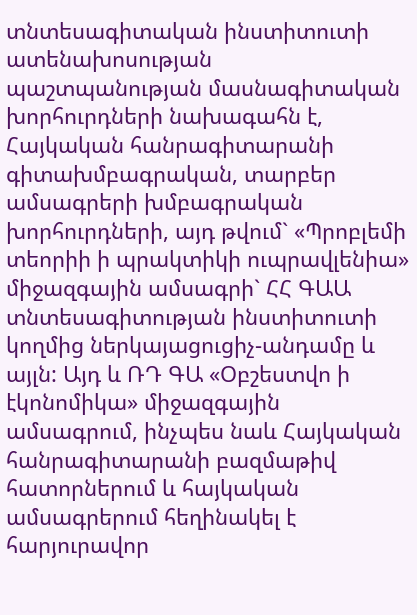տնտեսագիտական ինստիտուտի ատենախոսության պաշտպանության մասնագիտական խորհուրդների նախագահն է, Հայկական հանրագիտարանի գիտախմբագրական, տարբեր ամսագրերի խմբագրական խորհուրդների, այդ թվում` «Պրոբլեմի տեորիի ի պրակտիկի ուպրավլենիա» միջազգային ամսագրի` ՀՀ ԳԱԱ տնտեսագիտության ինստիտուտի կողմից ներկայացուցիչ-անդամը և այլն: Այդ և ՌԴ ԳԱ «Օբշեստվո ի էկոնոմիկա» միջազգային ամսագրում, ինչպես նաև Հայկական հանրագիտարանի բազմաթիվ հատորներում և հայկական ամսագրերում հեղինակել է հարյուրավոր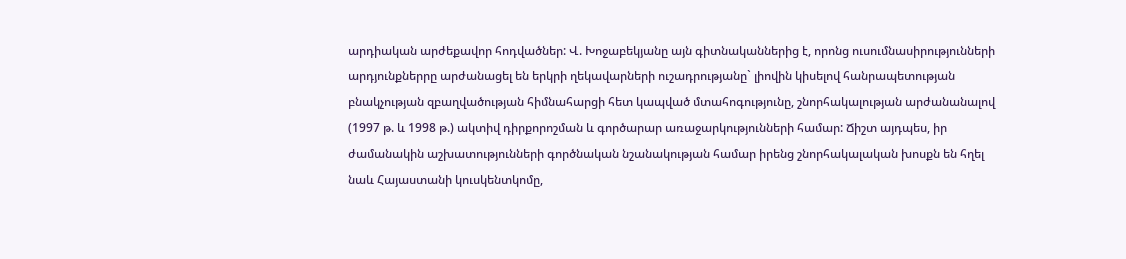արդիական արժեքավոր հոդվածներ: Վ. Խոջաբեկյանը այն գիտնականներից է, որոնց ուսումնասիրությունների արդյունքներրը արժանացել են երկրի ղեկավարների ուշադրությանը` լիովին կիսելով հանրապետության բնակչության զբաղվածության հիմնահարցի հետ կապված մտահոգությունը, շնորհակալության արժանանալով (1997 թ. և 1998 թ.) ակտիվ դիրքորոշման և գործարար առաջարկությունների համար: Ճիշտ այդպես, իր ժամանակին աշխատությունների գործնական նշանակության համար իրենց շնորհակալական խոսքն են հղել նաև Հայաստանի կուսկենտկոմը,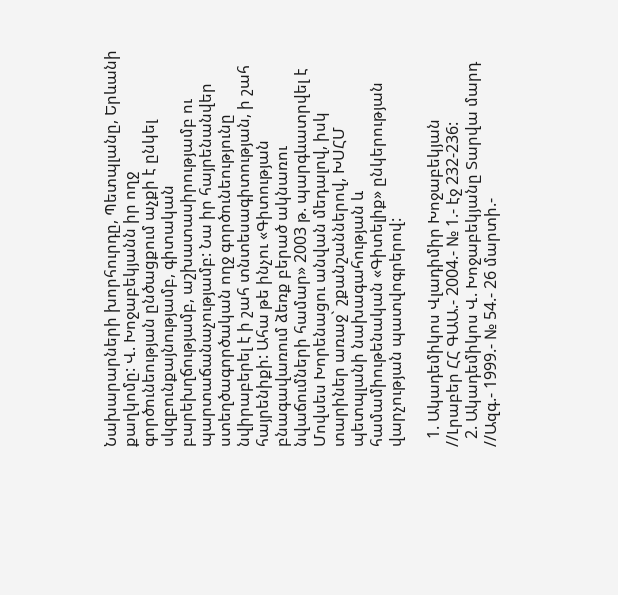Նախարարների խորհուրդը, Պետպլանը, Երևանի քաղկոմը: Վ. Խոջաբեկյանն իր ողջ գործունեության ընծացքում աչքի է ընկել սկզբունքայնությամբ, գիտական բարեխղճությամբ, աշխատասիրությամբ ու պարտաճանաչությամբ: Նա իր հայրենանվեր ստեղծագործական ողջ գործունեությունը նվիրաբերել է ի շահ տնտեսագիտության, ի շահ հայրենիքի: Ահա թե ինչու «Գիտության բնագավառում ձեռք բերած ակնառու նվաճումների համար» 2003 թ. պարգևատրվել է Մովսես Խորենացու անվան մեդալով, իսկ տարիներ առաջ` շքանշաններով, ԽՍՀՄ պետպլանի նախագահության և համամիութենական «Գիտելիք» ընկերության վարչության պատվոգրերով:

  1. Ակադեմիկոս Վլադիմիր Խոջաբեկյան //Լրաբեր ՀՀ ԳԱԱ.- 2004.- № 1.- էջ 232-236:
  2. Ակադեմիկոս Վ. Խոջաբեկյանը Տարվա մարդ //Ազգ.- 1999.- № 54.- 26 մարտի.-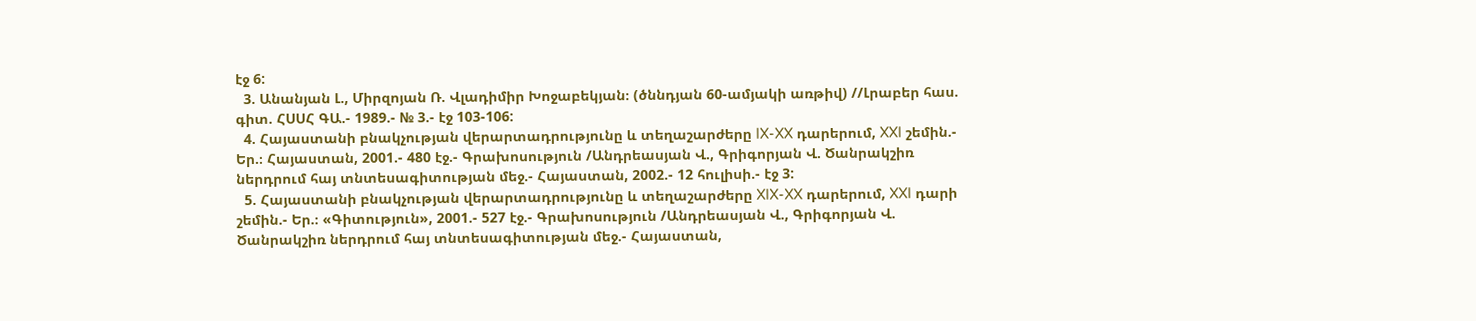էջ 6:
  3. Անանյան Լ., Միրզոյան Ռ. Վլադիմիր Խոջաբեկյան։ (ծննդյան 60-ամյակի առթիվ) //Լրաբեր հաս. գիտ. ՀՍՍՀ ԳԱ.- 1989.- № 3.- էջ 103-106:
  4. Հայաստանի բնակչության վերարտադրությունը և տեղաշարժերը IX-XX դարերում, XXI շեմին.- Եր.։ Հայաստան, 2001.- 480 էջ.- Գրախոսություն /Անդրեասյան Վ., Գրիգորյան Վ. Ծանրակշիռ ներդրում հայ տնտեսագիտության մեջ.- Հայաստան, 2002.- 12 հուլիսի.- էջ 3:
  5. Հայաստանի բնակչության վերարտադրությունը և տեղաշարժերը XIX-XX դարերում, XXI դարի շեմին.- Եր.։ «Գիտություն», 2001.- 527 էջ.- Գրախոսություն /Անդրեասյան Վ., Գրիգորյան Վ. Ծանրակշիռ ներդրում հայ տնտեսագիտության մեջ.- Հայաստան,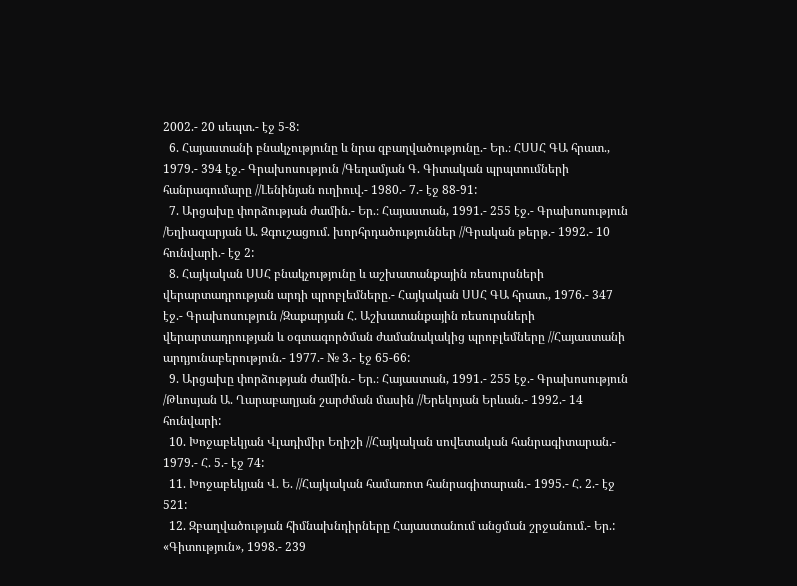2002.- 20 սեպտ.- էջ 5-8:
  6. Հայաստանի բնակչությունը և նրա զբաղվածությունը.- Եր.։ ՀՍՍՀ ԳԱ հրատ., 1979.- 394 էջ.- Գրախոսություն /Գեղամյան Գ. Գիտական պրպտումների հանրագումարը //Լենինյան ուղիուվ.- 1980.- 7.- էջ 88-91:
  7. Արցախը փորձության ժամին.- Եր.։ Հայաստան, 1991.- 255 էջ.- Գրախոսություն /Եղիազարյան Ա. Զգուշացում. խորհրդածություններ //Գրական թերթ.- 1992.- 10 հունվարի.- էջ 2:
  8. Հայկական ՍՍՀ բնակչությունը և աշխատանքային ռեսուրսների վերարտադրության արդի պրոբլեմները.- Հայկական ՍՍՀ ԳԱ հրատ., 1976.- 347 էջ.- Գրախոսություն /Զաքարյան Հ. Աշխատանքային ռեսուրսների վերարտադրության և օգտագործման ժամանակակից պրոբլեմները //Հայաստանի արդյունաբերություն.- 1977.- № 3.- էջ 65-66:
  9. Արցախը փորձության ժամին.- Եր.։ Հայաստան, 1991.- 255 էջ.- Գրախոսություն /Թևոսյան Ա. Ղարաբաղյան շարժման մասին //Երեկոյան Երևան.- 1992.- 14 հունվարի:
  10. Խոջաբեկյան Վլադիմիր Եղիշի //Հայկական սովետական հանրագիտարան.- 1979.- Հ. 5.- էջ 74:
  11. Խոջաբեկյան Վ. Ե. //Հայկական համառոտ հանրագիտարան.- 1995.- Հ. 2.- էջ 521:
  12. Զբաղվածության հիմնախնդիրները Հայաստանում անցման շրջանում.- Եր.: «Գիտություն», 1998.- 239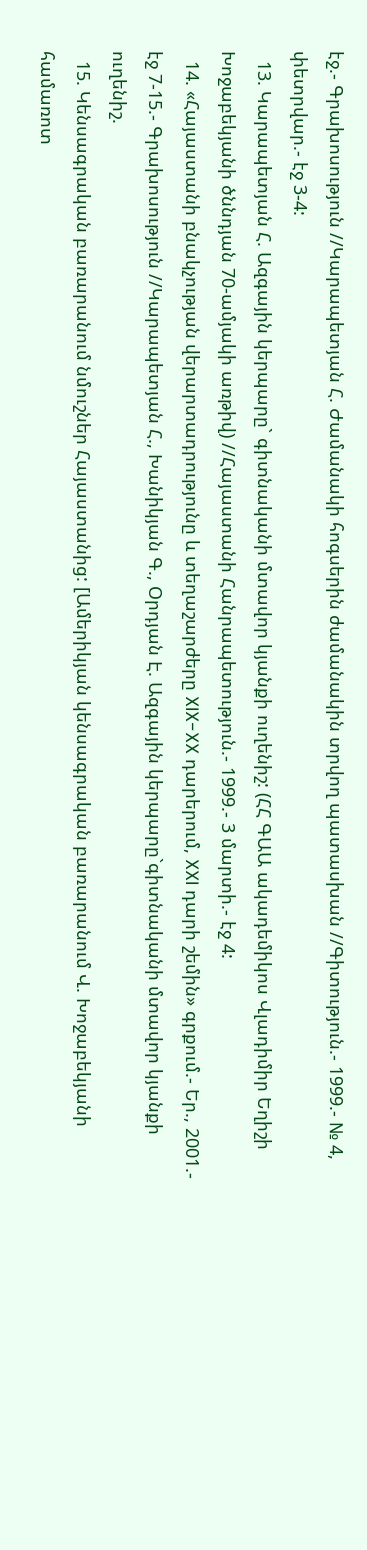էջ.- Գրախոսություն //Կարապետյան Հ. Ժամանակի հոգսերին ժամանակին տրվող պատասխան //Գիտություն.- 1999.- № 4, փետրվար.- էջ 3-4:
  13. Կարապետյան Հ. Ազգային կերպարը` գիտնականի մտավոր կյանքի ուղենիշ: (ՀՀ ԳԱԱ ակադեմիկոս Վլադիմիր Եղիշի Խոջաբեկյանի ծննդյան 70-ամյակի առթիվ) //Հայաստանի Հանրապետություն.- 1999.- 3 մարտի.- էջ 4:
  14. «Հայաստանի բնակչության վերարտադրությունը և տեղաշարժերը XIX-XX դարերում, XXI դարի շեմին» գրքում.- Եր., 2001.- էջ 7-15.- Գրախոսություն //Կարապետյան Հ., Խանիկյան Գ., Օրդյան Է. Ազգային կերպարը`գիտնականի մտավոր կյանքի ուղենիշ.
  15. Կենսագրական բառարանում նմուշներ Հայաստանից: [Ամերիկյան կենսագրական բառարանում Վ. Խոջաբեկյանի համառոտ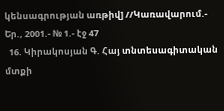կենսագրության առթիվ] //Կառավարում.- Եր., 2001.- № 1.- էջ 47
  16. Կիրակոսյան Գ. Հայ տնտեսագիտական մտքի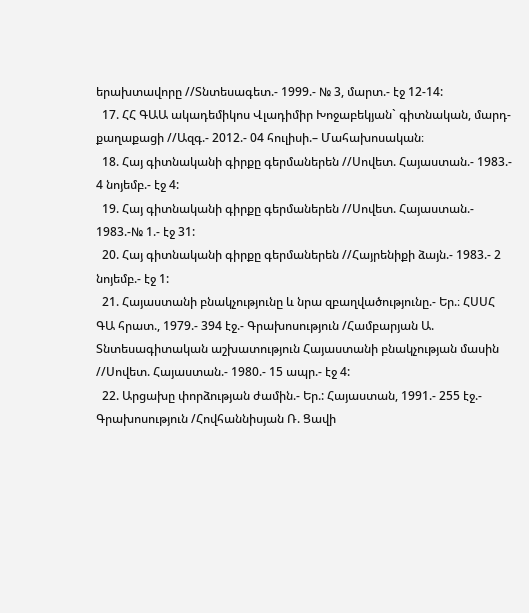երախտավորը //Տնտեսագետ.- 1999.- № 3, մարտ.- էջ 12-14:
  17. ՀՀ ԳԱԱ ակադեմիկոս Վլադիմիր Խոջաբեկյան` գիտնական, մարդ-քաղաքացի //Ազգ.- 2012.- 04 հուլիսի.– Մահախոսական։
  18. Հայ գիտնականի գիրքը գերմաներեն //Սովետ. Հայաստան.- 1983.- 4 նոյեմբ.- էջ 4:
  19. Հայ գիտնականի գիրքը գերմաներեն //Սովետ. Հայաստան.- 1983.-№ 1.- էջ 31:
  20. Հայ գիտնականի գիրքը գերմաներեն //Հայրենիքի ձայն.- 1983.- 2 նոյեմբ.- էջ 1:
  21. Հայաստանի բնակչությունը և նրա զբաղվածությունը.- Եր.։ ՀՍՍՀ ԳԱ հրատ., 1979.- 394 էջ.- Գրախոսություն /Համբարյան Ա. Տնտեսագիտական աշխատություն Հայաստանի բնակչության մասին //Սովետ. Հայաստան.- 1980.- 15 ապր.- էջ 4:
  22. Արցախը փորձության ժամին.- Եր.: Հայաստան, 1991.- 255 էջ.- Գրախոսություն /Հովհաննիսյան Ռ. Ցավի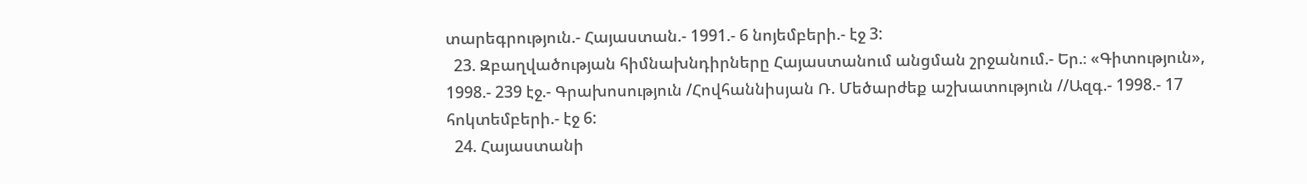տարեգրություն.- Հայաստան.- 1991.- 6 նոյեմբերի.- էջ 3:
  23. Զբաղվածության հիմնախնդիրները Հայաստանում անցման շրջանում.- Եր.։ «Գիտություն», 1998.- 239 էջ.- Գրախոսություն /Հովհաննիսյան Ռ. Մեծարժեք աշխատություն //Ազգ.- 1998.- 17 հոկտեմբերի.- էջ 6:
  24. Հայաստանի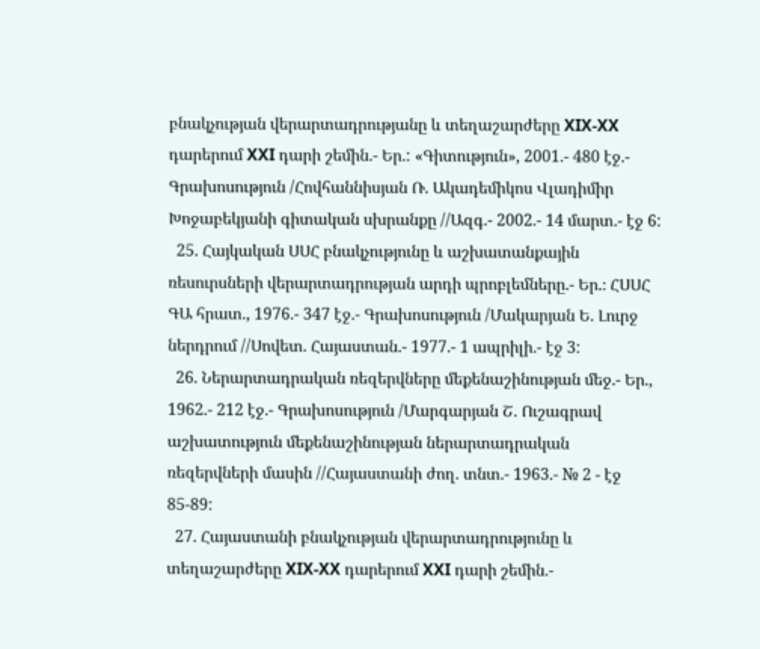բնակչության վերարտադրությանը և տեղաշարժերը XIX-XX դարերում XXI դարի շեմին.- Եր.: «Գիտություն», 2001.- 480 էջ.- Գրախոսություն /Հովհաննիսյան Ռ. Ակադեմիկոս Վլադիմիր Խոջաբեկյանի գիտական սխրանքը //Ազգ.- 2002.- 14 մարտ.- էջ 6:
  25. Հայկական ՍՍՀ բնակչությունը և աշխատանքային ռեսուրսների վերարտադրության արդի պրոբլեմները.- Եր.։ ՀՍՍՀ ԳԱ հրատ., 1976.- 347 էջ.- Գրախոսություն /Մակարյան Ե. Լուրջ ներդրում //Սովետ. Հայաստան.- 1977.- 1 ապրիլի.- էջ 3:
  26. Ներարտադրական ռեզերվները մեքենաշինության մեջ.- Եր., 1962.- 212 էջ.- Գրախոսություն /Մարգարյան Շ. Ուշագրավ աշխատություն մեքենաշինության ներարտադրական ռեզերվների մասին //Հայաստանի ժող. տնտ.- 1963.- № 2 - էջ 85-89:
  27. Հայաստանի բնակչության վերարտադրությունը և տեղաշարժերը XIX-XX դարերում XXI դարի շեմին.-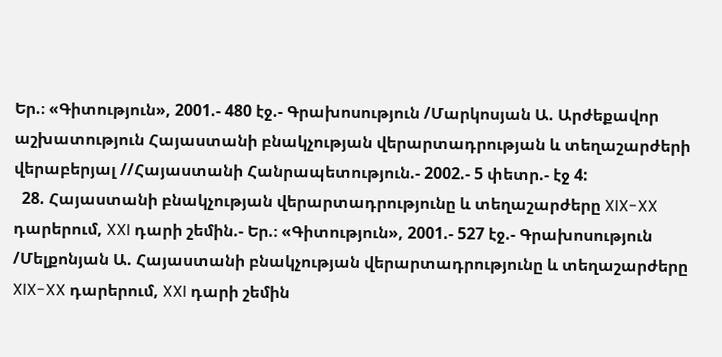Եր.։ «Գիտություն», 2001.- 480 էջ.- Գրախոսություն /Մարկոսյան Ա. Արժեքավոր աշխատություն Հայաստանի բնակչության վերարտադրության և տեղաշարժերի վերաբերյալ //Հայաստանի Հանրապետություն.- 2002.- 5 փետր.- էջ 4:
  28. Հայաստանի բնակչության վերարտադրությունը և տեղաշարժերը XIX-XX դարերում, XXI դարի շեմին.- Եր.։ «Գիտություն», 2001.- 527 էջ.- Գրախոսություն /Մելքոնյան Ա. Հայաստանի բնակչության վերարտադրությունը և տեղաշարժերը XIX-XX դարերում, XXI դարի շեմին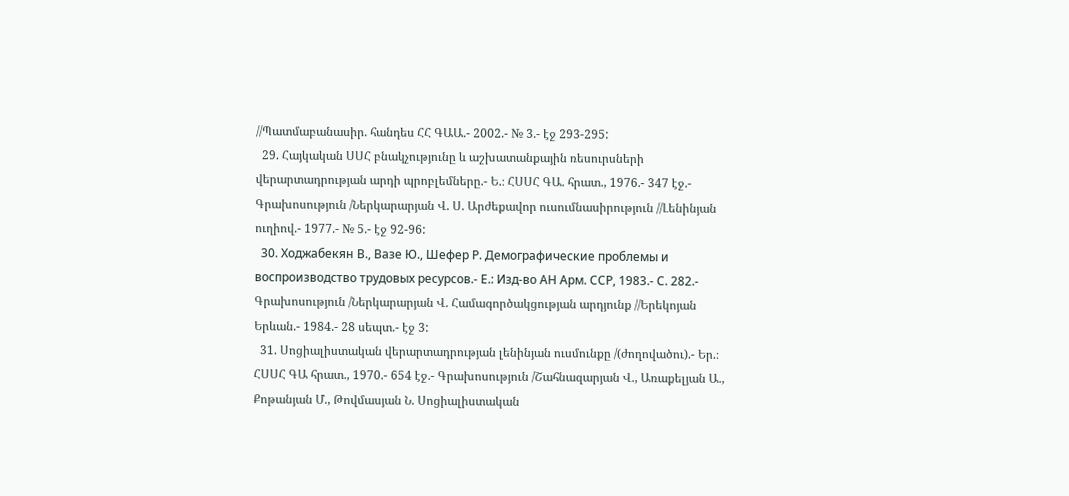//Պատմաբանասիր. հանդես ՀՀ ԳԱԱ.- 2002.- № 3.- էջ 293-295:
  29. Հայկական ՍՍՀ բնակչությունը և աշխատանքային ռեսուրսների վերարտադրության արդի պրոբլեմները.- Ե.։ ՀՍՍՀ ԳԱ. հրատ., 1976.- 347 էջ.- Գրախոսություն /Ներկարարյան Վ. Ս. Արժեքավոր ուսումնասիրություն //Լենինյան ուղիով.- 1977.- № 5.- էջ 92-96:
  30. Ходжабекян В., Вазе Ю., Шефер Р. Демографические проблемы и воспроизводство трудовых ресурсов.- Е.: Изд-во АН Арм. ССР, 1983.- С. 282.- Գրախոսություն /Ներկարարյան Վ. Համագործակցության արդյունք //Երեկոյան Երևան.- 1984.- 28 սեպտ.- էջ 3:
  31. Սոցիալիստական վերարտադրության լենինյան ուսմունքը /(ժողովածու).- Եր.։ ՀՍՍՀ ԳԱ հրատ., 1970.- 654 էջ.- Գրախոսություն /Շահնազարյան Վ., Առաքելյան Ա., Քոթանյան Մ., Թովմասյան Ն. Սոցիալիստական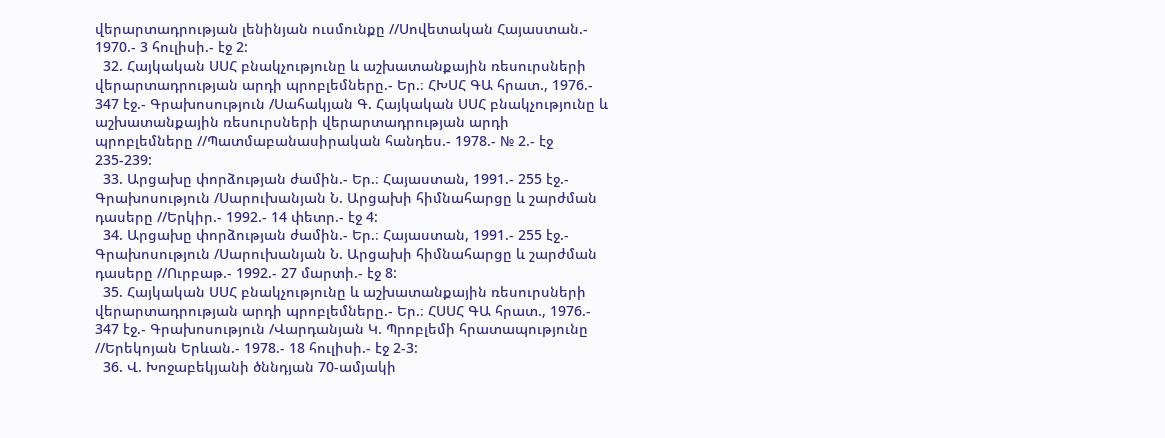վերարտադրության լենինյան ուսմունքը //Սովետական Հայաստան.- 1970.- 3 հուլիսի.- էջ 2:
  32. Հայկական ՍՍՀ բնակչությունը և աշխատանքային ռեսուրսների վերարտադրության արդի պրոբլեմները.- Եր.։ ՀԽՍՀ ԳԱ հրատ., 1976.- 347 էջ.- Գրախոսություն /Սահակյան Գ. Հայկական ՍՍՀ բնակչությունը և աշխատանքային ռեսուրսների վերարտադրության արդի պրոբլեմները //Պատմաբանասիրական հանդես.- 1978.- № 2.- էջ 235-239:
  33. Արցախը փորձության ժամին.- Եր.։ Հայաստան, 1991.- 255 էջ.- Գրախոսություն /Սարուխանյան Ն. Արցախի հիմնահարցը և շարժման դասերը //Երկիր.- 1992.- 14 փետր.- էջ 4:
  34. Արցախը փորձության ժամին.- Եր.։ Հայաստան, 1991.- 255 էջ.- Գրախոսություն /Սարուխանյան Ն. Արցախի հիմնահարցը և շարժման դասերը //Ուրբաթ.- 1992.- 27 մարտի.- էջ 8:
  35. Հայկական ՍՍՀ բնակչությունը և աշխատանքային ռեսուրսների վերարտադրության արդի պրոբլեմները.- Եր.։ ՀՍՍՀ ԳԱ հրատ., 1976.- 347 էջ.- Գրախոսություն /Վարդանյան Կ. Պրոբլեմի հրատապությունը //Երեկոյան Երևան.- 1978.- 18 հուլիսի.- էջ 2-3:
  36. Վ. Խոջաբեկյանի ծննդյան 70-ամյակի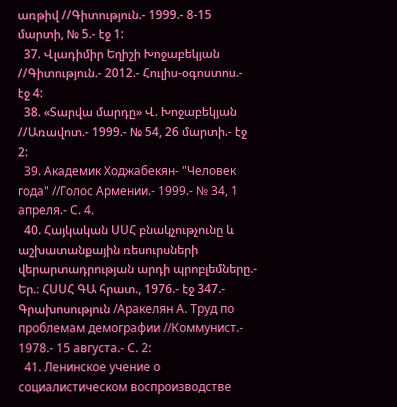առթիվ //Գիտություն.- 1999.- 8-15 մարտի, № 5.- էջ 1:
  37. Վլադիմիր Եղիշի Խոջաբեկյան //Գիտություն.- 2012.- Հուլիս-օգոստոս.- էջ 4:
  38. «Տարվա մարդը» Վ. Խոջաբեկյան //Առավոտ.- 1999.- № 54, 26 մարտի.- էջ 2:
  39. Академик Ходжабекян- "Человек года" //Голос Армении.- 1999.- № 34, 1 апреля.- С. 4.
  40. Հայկական ՍՍՀ բնակչութչունը և աշխատանքային ռեսուրսների վերարտադրության արդի պրոբլեմները.- Եր.։ ՀՍՍՀ ԳԱ հրատ., 1976.- էջ 347.- Գրախոսություն /Аракелян А. Труд по проблемам демографии //Коммунист.- 1978.- 15 августа.- С. 2:
  41. Ленинское учение о социалистическом воспроизводстве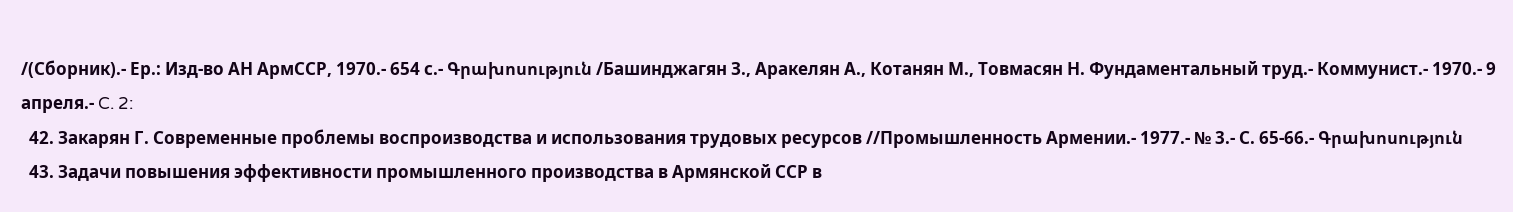/(Сборник).- Ер.: Изд-во АН АрмССР, 1970.- 654 с.- Գրախոսություն /Башинджагян З., Аракелян А., Котанян М., Товмасян Н. Фундаментальный труд.- Коммунист.- 1970.- 9 апреля.- C. 2:
  42. Закарян Г. Современные проблемы воспроизводства и использования трудовых ресурсов //Промышленность Армении.- 1977.- № 3.- С. 65-66.- Գրախոսություն
  43. Задачи повышения эффективности промышленного производства в Армянской ССР в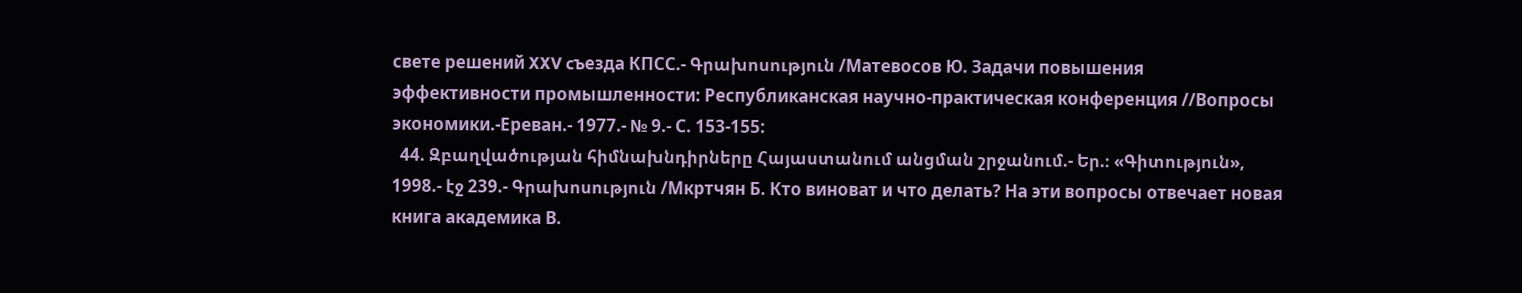свете решений XXV cъезда КПСС.- Գրախոսություն /Матевосов Ю. Задачи повышения эффективности промышленности: Республиканская научно-практическая конференция //Вопросы экономики.-Ереван.- 1977.- № 9.- С. 153-155:
  44. Զբաղվածության հիմնախնդիրները Հայաստանում անցման շրջանում.- Եր.։ «Գիտություն», 1998.- էջ 239.- Գրախոսություն /Мкртчян Б. Кто виноват и что делать? На эти вопросы отвечает новая книга академика В.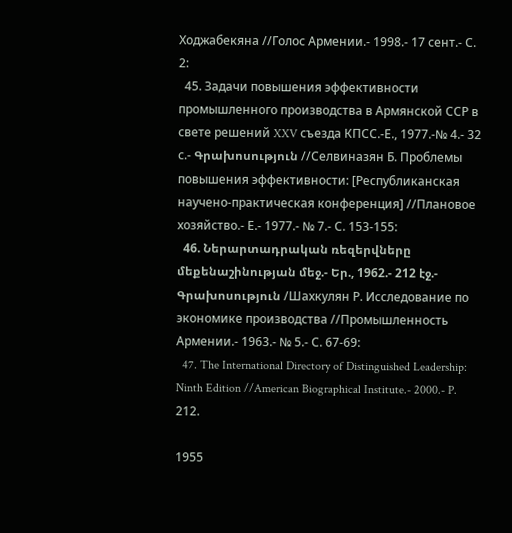Ходжабекяна //Голос Армении.- 1998.- 17 сент.- С. 2:
  45. Задачи повышения эффективности промышленного производства в Армянской ССР в свете решений XXV съезда КПСС.-Е., 1977.-№ 4.- 32 с.- Գրախոսություն //Селвиназян Б. Проблемы повышения эффективности: [Республиканская научено-практическая конференция] //Плановое хозяйство.- Е.- 1977.- № 7.- С. 153-155:
  46. Ներարտադրական ռեզերվները մեքենաշինության մեջ.- Եր., 1962.- 212 էջ.- Գրախոսություն /Шахкулян Р. Исследование по экономике производства //Промышленность Армении.- 1963.- № 5.- С. 67-69:
  47. The International Directory of Distinguished Leadership: Ninth Edition //American Biographical Institute.- 2000.- P. 212.

1955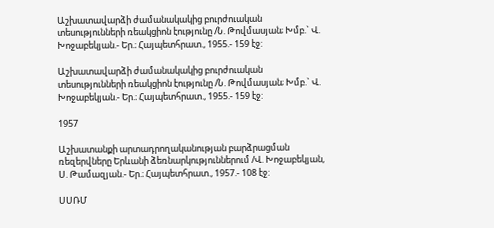Աշխատավարձի ժամանակակից բուրժուական տեսությունների ռեակցիոն էությունը /Ն. Թովմասյան; Խմբ.` Վ. Խոջաբեկյան.- Եր.։ Հայպետհրատ., 1955.- 159 էջ:

Աշխատավարձի ժամանակակից բուրժուական տեսությունների ռեակցիոն էությունը /Ն. Թովմասյան; Խմբ.` Վ. Խոջաբեկյան.- Եր.։ Հայպետհրատ., 1955.- 159 էջ:

1957

Աշխատանքի արտադրողականության բարձրացման ռեզերվները Երևանի ձեռնարկություններում /Վ. Խոջաբեկյան, Ս. Թամազյան.- Եր.։ Հայպետհրատ., 1957.- 108 էջ:

ՍՍՌՄ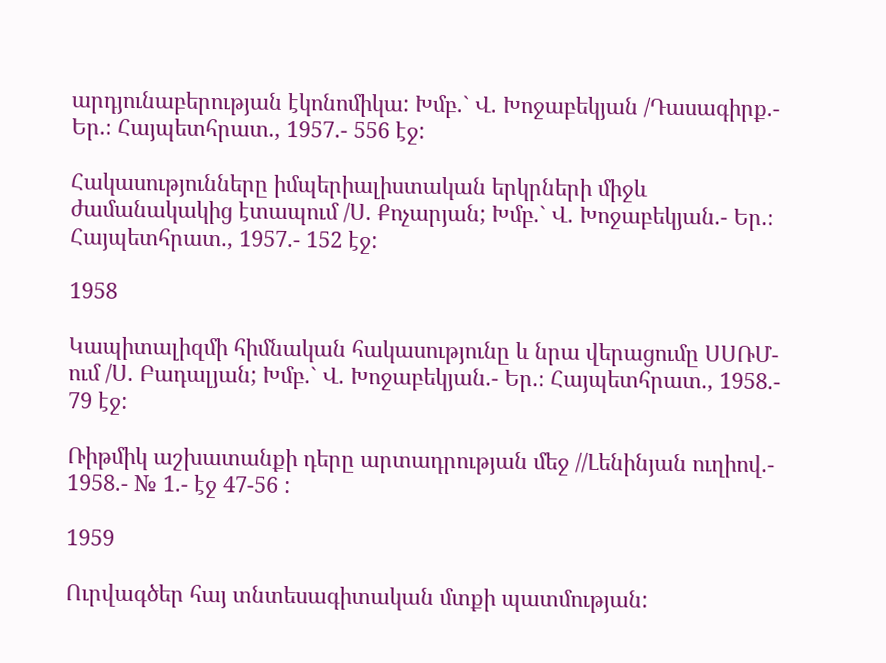արդյունաբերության էկոնոմիկա: Խմբ.` Վ. Խոջաբեկյան /Դասագիրք.- Եր.։ Հայպետհրատ., 1957.- 556 էջ:

Հակասությունները իմպերիալիստական երկրների միջև ժամանակակից էտապում /Ս. Քոչարյան; Խմբ.` Վ. Խոջաբեկյան.- Եր.։ Հայպետհրատ., 1957.- 152 էջ:

1958

Կապիտալիզմի հիմնական հակասությունը և նրա վերացումը ՍՍՌՄ-ում /Ս. Բադալյան; Խմբ.` Վ. Խոջաբեկյան.- Եր.։ Հայպետհրատ., 1958.- 79 էջ:

Ռիթմիկ աշխատանքի դերը արտադրության մեջ //Լենինյան ուղիով.- 1958.- № 1.- էջ 47-56 :

1959

Ուրվագծեր հայ տնտեսագիտական մտքի պատմության: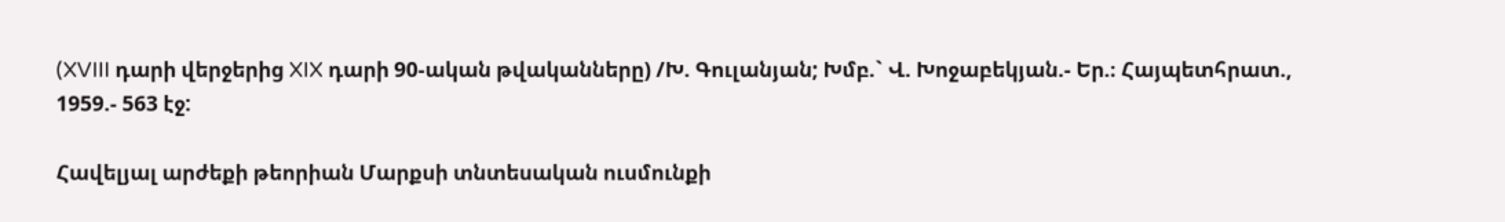(XVIII դարի վերջերից XIX դարի 90-ական թվականները) /Խ. Գուլանյան; Խմբ.` Վ. Խոջաբեկյան.- Եր.։ Հայպետհրատ., 1959.- 563 էջ:

Հավելյալ արժեքի թեորիան Մարքսի տնտեսական ուսմունքի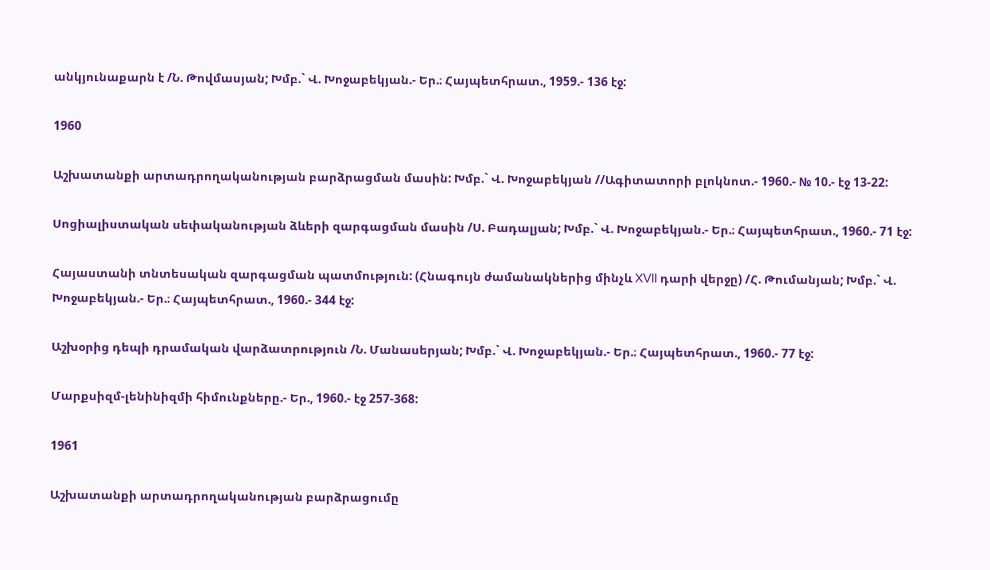անկյունաքարն է /Ն. Թովմասյան; Խմբ.` Վ. Խոջաբեկյան.- Եր.։ Հայպետհրատ., 1959.- 136 էջ:

1960

Աշխատանքի արտադրողականության բարձրացման մասին: Խմբ.` Վ. Խոջաբեկյան //Ագիտատորի բլոկնոտ.- 1960.- № 10.- էջ 13-22:

Սոցիալիստական սեփականության ձևերի զարգացման մասին /Ս. Բադալյան; Խմբ.` Վ. Խոջաբեկյան.- Եր.։ Հայպետհրատ., 1960.- 71 էջ:

Հայաստանի տնտեսական զարգացման պատմություն: (Հնագույն ժամանակներից մինչև XVII դարի վերջը) /Հ. Թումանյան; Խմբ.` Վ. Խոջաբեկյան.- Եր.։ Հայպետհրատ., 1960.- 344 էջ:

Աշխօրից դեպի դրամական վարձատրություն /Ն. Մանասերյան; Խմբ.` Վ. Խոջաբեկյան.- Եր.։ Հայպետհրատ., 1960.- 77 էջ:

Մարքսիզմ-լենինիզմի հիմունքները.- Եր., 1960.- էջ 257-368:

1961

Աշխատանքի արտադրողականության բարձրացումը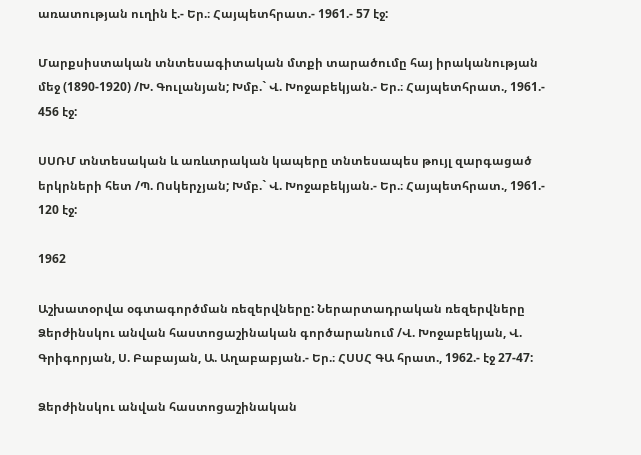առատության ուղին է.- Եր.։ Հայպետհրատ.- 1961.- 57 էջ:

Մարքսիստական տնտեսագիտական մտքի տարածումը հայ իրականության մեջ (1890-1920) /Խ. Գուլանյան; Խմբ.` Վ. Խոջաբեկյան.- Եր.։ Հայպետհրատ., 1961.- 456 էջ:

ՍՍՌՄ տնտեսական և առևտրական կապերը տնտեսապես թույլ զարգացած երկրների հետ /Պ. Ոսկերչյան; Խմբ.` Վ. Խոջաբեկյան.- Եր.։ Հայպետհրատ., 1961.- 120 էջ:

1962

Աշխատօրվա օգտագործման ռեզերվները: Ներարտադրական ռեզերվները Ձերժինսկու անվան հաստոցաշինական գործարանում /Վ. Խոջաբեկյան, Վ. Գրիգորյան, Ս. Բաբայան, Ա. Աղաբաբյան.- Եր.։ ՀՍՍՀ ԳԱ հրատ., 1962.- էջ 27-47:

Ձերժինսկու անվան հաստոցաշինական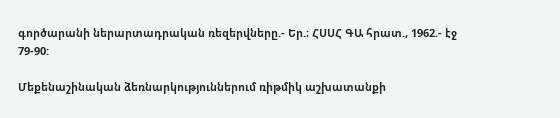գործարանի ներարտադրական ռեզերվները.- Եր.։ ՀՍՍՀ ԳԱ հրատ., 1962.- էջ 79-90:

Մեքենաշինական ձեռնարկություններում ռիթմիկ աշխատանքի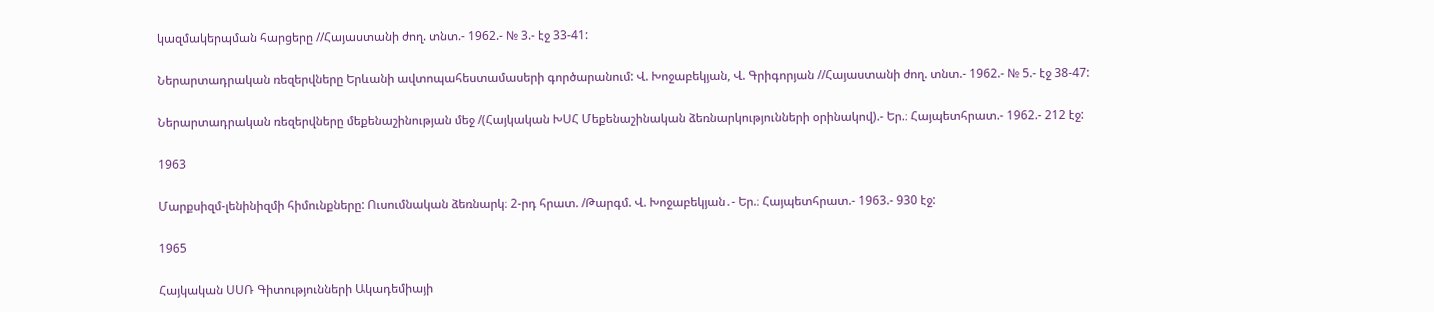կազմակերպման հարցերը //Հայաստանի ժող. տնտ.- 1962.- № 3.- էջ 33-41:

Ներարտադրական ռեզերվները Երևանի ավտոպահեստամասերի գործարանում: Վ. Խոջաբեկյան, Վ. Գրիգորյան //Հայաստանի ժող. տնտ.- 1962.- № 5.- էջ 38-47:

Ներարտադրական ռեզերվները մեքենաշինության մեջ /(Հայկական ԽՍՀ Մեքենաշինական ձեռնարկությունների օրինակով).- Եր.։ Հայպետհրատ.- 1962.- 212 էջ:

1963

Մարքսիզմ-լենինիզմի հիմունքները: Ուսումնական ձեռնարկ։ 2-րդ հրատ. /Թարգմ. Վ. Խոջաբեկյան․- Եր.։ Հայպետհրատ.- 1963.- 930 էջ:

1965

Հայկական ՍՍՌ Գիտությունների Ակադեմիայի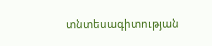տնտեսագիտության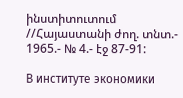ինստիտուտում //Հայաստանի ժող. տնտ.- 1965.- № 4.- էջ 87-91:

В институте экономики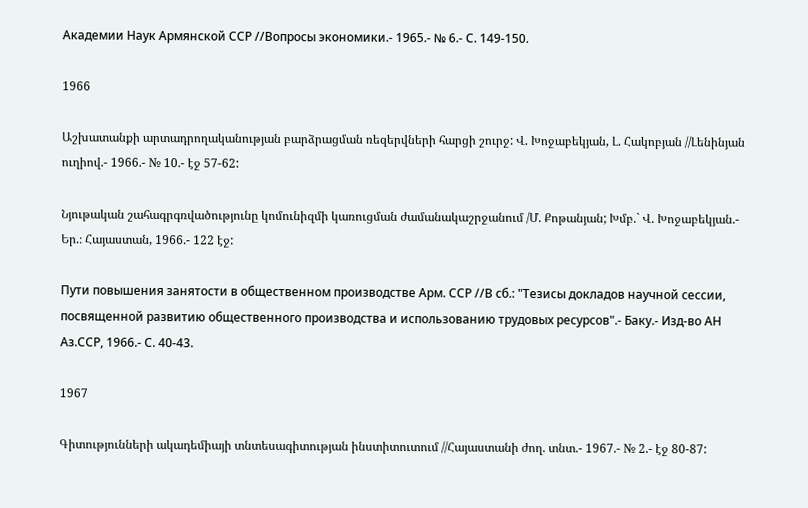Академии Наук Армянской ССР //Вопросы экономики.- 1965.- № 6.- С. 149-150.

1966

Աշխատանքի արտադրողականության բարձրացման ռեզերվների հարցի շուրջ: Վ. Խոջաբեկյան, Լ. Հակոբյան //Լենինյան ուղիով.- 1966.- № 10.- էջ 57-62:

Նյութական շահագրգռվածությունը կոմունիզմի կառուցման ժամանակաշրջանում /Մ. Քոթանյան; Խմբ.` Վ. Խոջաբեկյան.- Եր.։ Հայաստան, 1966.- 122 էջ:

Пути повышения занятости в общественном производстве Арм. ССР //В сб.: "Тезисы докладов научной сессии, посвященной развитию общественного производства и использованию трудовых ресурсов".- Баку.- Изд-во АН Аз.ССР, 1966.- С. 40-43.

1967

Գիտությունների ակադեմիայի տնտեսագիտության ինստիտուտում //Հայաստանի ժող. տնտ.- 1967.- № 2.- էջ 80-87: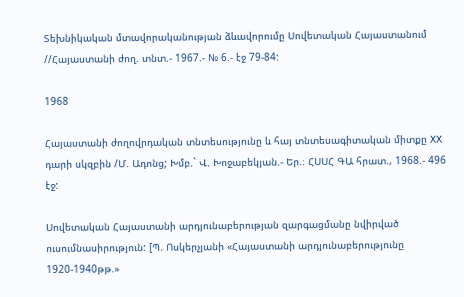Տեխնիկական մտավորականության ձևավորումը Սովետական Հայաստանում //Հայաստանի ժող. տնտ.- 1967.- № 6.- էջ 79-84:

1968

Հայաստանի ժողովրդական տնտեսությունը և հայ տնտեսագիտական միտքը XX դարի սկզբին /Մ. Ադոնց; Խմբ.` Վ. Խոջաբեկյան.- Եր.։ ՀՍՍՀ ԳԱ հրատ., 1968.- 496 էջ:

Սովետական Հայաստանի արդյունաբերության զարգացմանը նվիրված ուսումնասիրություն: [Պ. Ոսկերչյանի «Հայաստանի արդյունաբերությունը 1920-1940թթ.»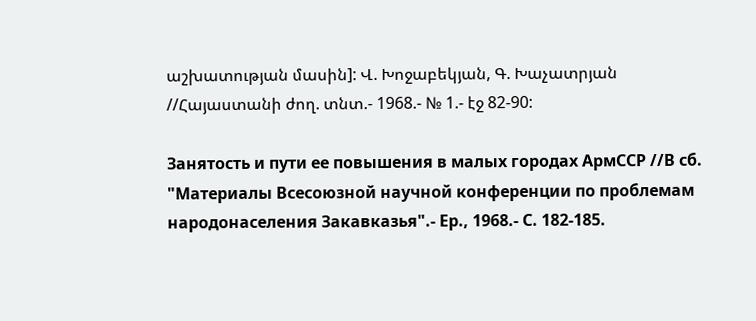աշխատության մասին]: Վ. Խոջաբեկյան, Գ. Խաչատրյան //Հայաստանի ժող. տնտ.- 1968.- № 1.- էջ 82-90:

Занятость и пути ее повышения в малых городах АрмССР //В сб. "Материалы Всесоюзной научной конференции по проблемам народонаселения Закавказья".- Ер., 1968.- С. 182-185.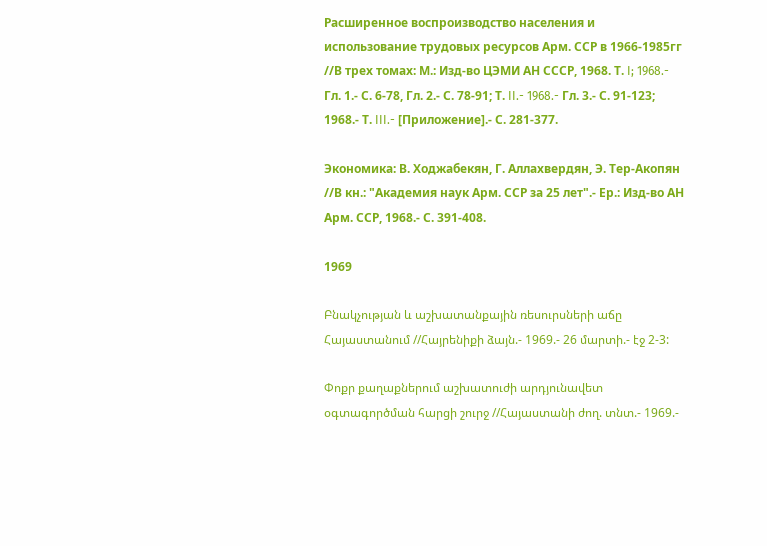Расширенное воспроизводство населения и использование трудовых ресурсов Арм. ССР в 1966-1985гг //В трех томах: М.: Изд-во ЦЭМИ АН СССР, 1968. Т. I; 1968.- Гл. 1.- С. 6-78, Гл. 2.- С. 78-91; Т. II.- 1968.- Гл. 3.- С. 91-123; 1968.- Т. III.- [Приложение].- С. 281-377.

Экономика: В. Ходжабекян, Г. Аллахвердян, Э. Тер-Акопян //В кн.: "Академия наук Арм. ССР за 25 лет".- Ер.: Изд-во АН Арм. ССР, 1968.- С. 391-408.

1969

Բնակչության և աշխատանքային ռեսուրսների աճը Հայաստանում //Հայրենիքի ձայն.- 1969.- 26 մարտի.- էջ 2-3:

Փոքր քաղաքներում աշխատուժի արդյունավետ օգտագործման հարցի շուրջ //Հայաստանի ժող. տնտ.- 1969.-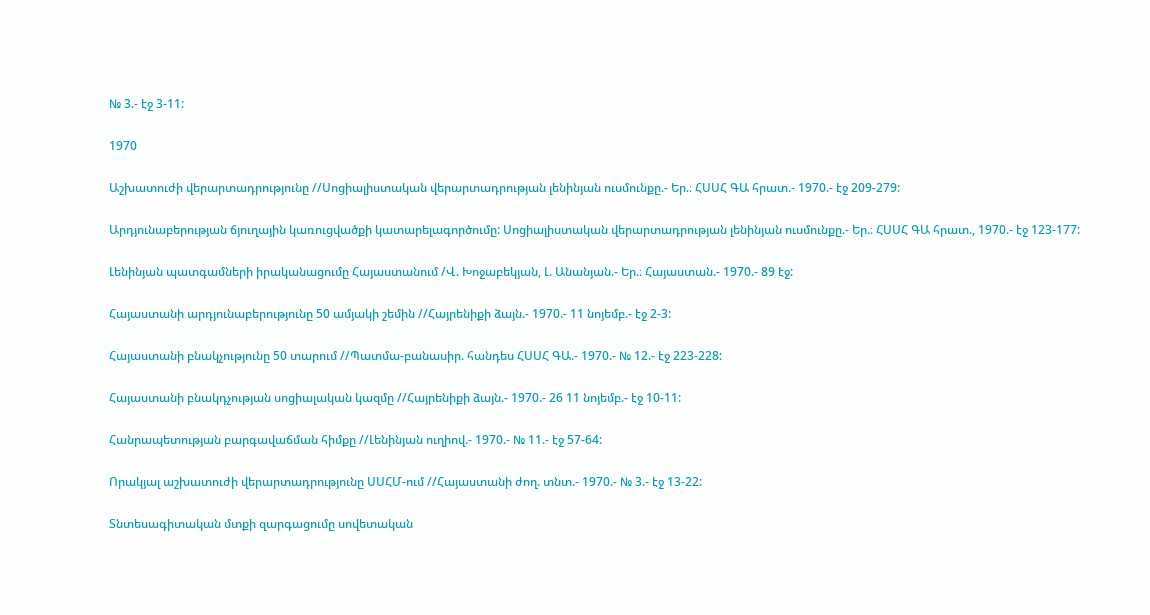№ 3.- էջ 3-11:

1970

Աշխատուժի վերարտադրությունը //Սոցիալիստական վերարտադրության լենինյան ուսմունքը.- Եր.։ ՀՍՍՀ ԳԱ հրատ.- 1970.- էջ 209-279:

Արդյունաբերության ճյուղային կառուցվածքի կատարելագործումը: Սոցիալիստական վերարտադրության լենինյան ուսմունքը.- Եր.։ ՀՍՍՀ ԳԱ հրատ., 1970.- էջ 123-177:

Լենինյան պատգամների իրականացումը Հայաստանում /Վ. Խոջաբեկյան, Լ. Անանյան.- Եր.։ Հայաստան.- 1970.- 89 էջ:

Հայաստանի արդյունաբերությունը 50 ամյակի շեմին //Հայրենիքի ձայն.- 1970.- 11 նոյեմբ.- էջ 2-3:

Հայաստանի բնակչությունը 50 տարում //Պատմա-բանասիր. հանդես ՀՍՍՀ ԳԱ.- 1970.- № 12.- էջ 223-228:

Հայաստանի բնակդչության սոցիալական կազմը //Հայրենիքի ձայն.- 1970.- 26 11 նոյեմբ.- էջ 10-11:

Հանրապետության բարգավաճման հիմքը //Լենինյան ուղիով.- 1970.- № 11.- էջ 57-64:

Որակյալ աշխատուժի վերարտադրությունը ՍՍՀՄ-ում //Հայաստանի ժող. տնտ.- 1970.- № 3.- էջ 13-22:

Տնտեսագիտական մտքի զարգացումը սովետական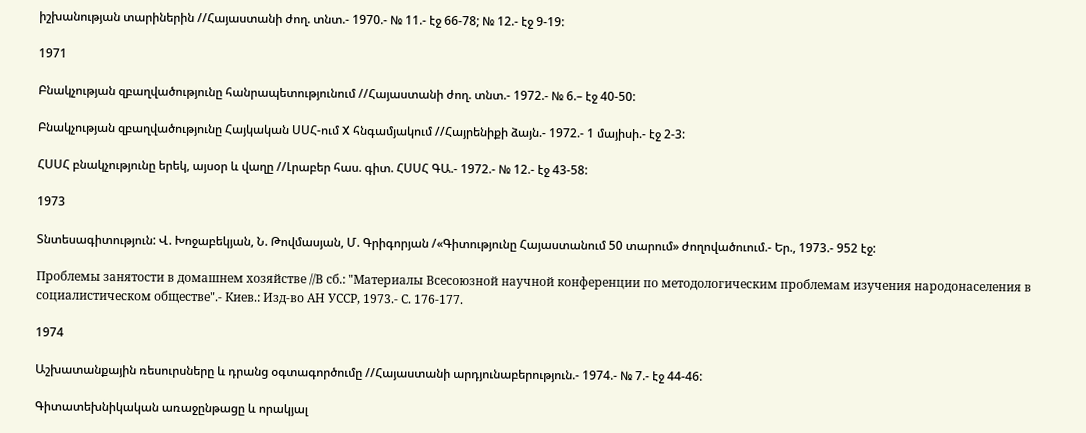իշխանության տարիներին //Հայաստանի ժող. տնտ.- 1970.- № 11.- էջ 66-78; № 12.- էջ 9-19:

1971

Բնակչության զբաղվածությունը հանրապետությունում //Հայաստանի ժող. տնտ.- 1972.- № 6.– էջ 40-50:

Բնակչության զբաղվածությունը Հայկական ՍՍՀ-ում X հնգամյակում //Հայրենիքի ձայն.- 1972.- 1 մայիսի.- էջ 2-3:

ՀՍՍՀ բնակչությունը երեկ, այսօր և վաղը //Լրաբեր հաս. գիտ. ՀՍՍՀ ԳԱ.- 1972.- № 12.- էջ 43-58:

1973

Տնտեսագիտություն: Վ. Խոջաբեկյան, Ն. Թովմասյան, Մ. Գրիգորյան /«Գիտությունը Հայաստանում 50 տարում» ժողովածուում.- Եր., 1973.- 952 էջ:

Проблемы занятости в домашнем хозяйстве //В сб.: "Материалы Всесоюзной научной конференции по методологическим проблемам изучения народонаселения в социалистическом обществе".- Киев.: Изд-во АН УССР, 1973.- С. 176-177.

1974

Աշխատանքային ռեսուրսները և դրանց օգտագործումը //Հայաստանի արդյունաբերություն.- 1974.- № 7.- էջ 44-46:

Գիտատեխնիկական առաջընթացը և որակյալ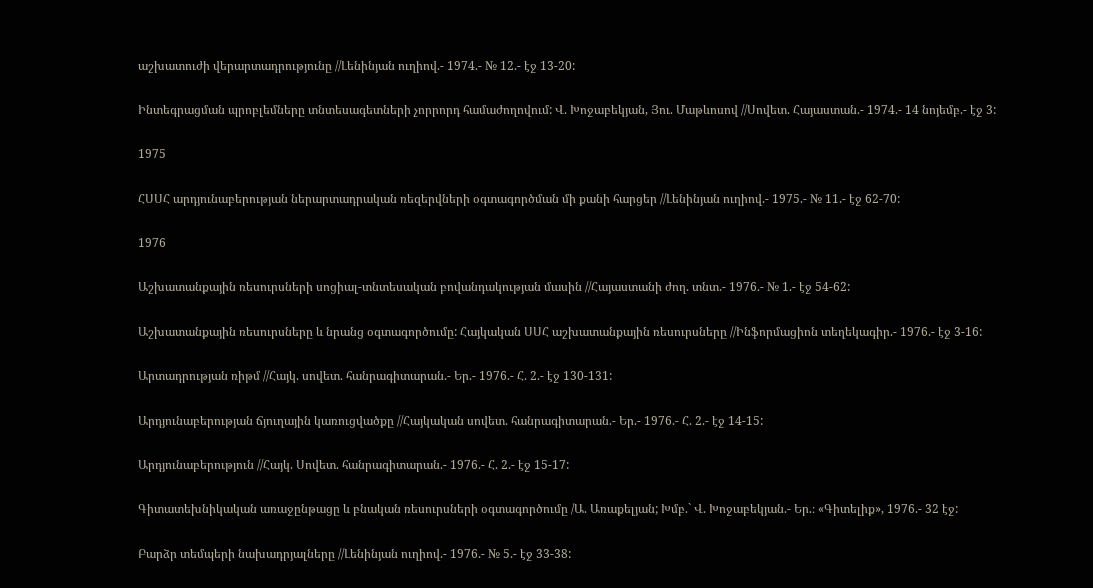աշխատուժի վերարտադրությունը //Լենինյան ուղիով.- 1974.- № 12.- էջ 13-20:

Ինտեգրացման պրոբլեմները տնտեսագետների չորրորդ համաժողովում: Վ. Խոջաբեկյան, Յու. Մաթևոսով //Սովետ. Հայաստան.- 1974.- 14 նոյեմբ.- էջ 3:

1975

ՀՍՍՀ արդյունաբերության ներարտադրական ռեզերվների օգտագործման մի քանի հարցեր //Լենինյան ուղիով.- 1975.- № 11.- էջ 62-70:

1976

Աշխատանքային ռեսուրսների սոցիալ-տնտեսական բովանդակության մասին //Հայաստանի ժող. տնտ.- 1976.- № 1.- էջ 54-62:

Աշխատանքային ռեսուրսները և նրանց օգտագործումը: Հայկական ՍՍՀ աշխատանքային ռեսուրսները //Ինֆորմացիոն տեղեկագիր.- 1976.- էջ 3-16:

Արտադրության ռիթմ //Հայկ. սովետ. հանրագիտարան.- Եր.- 1976.- Հ. 2.- էջ 130-131:

Արդյունաբերության ճյուղային կառուցվածքը //Հայկական սովետ. հանրագիտարան.- Եր.- 1976.- Հ. 2.- էջ 14-15:

Արդյունաբերություն //Հայկ. Սովետ. հանրագիտարան.- 1976.- Հ. 2.- էջ 15-17:

Գիտատեխնիկական առաջընթացը և բնական ռեսուրսների օգտագործումը /Ա. Առաքելյան; Խմբ.` Վ. Խոջաբեկյան.- Եր.։ «Գիտելիք», 1976.- 32 էջ:

Բարձր տեմպերի նախադրյալները //Լենինյան ուղիով.- 1976.- № 5.- էջ 33-38: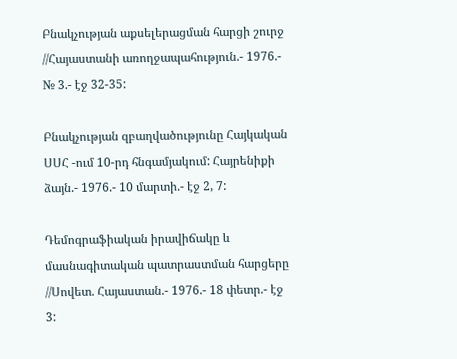Բնակչության աքսելերացման հարցի շուրջ //Հայաստանի առողջապահություն.- 1976.- № 3.- էջ 32-35:

Բնակչության զբաղվածությունը Հայկական ՍՍՀ -ում 10-րդ հնգամյակում: Հայրենիքի ձայն.- 1976.- 10 մարտի.- էջ 2, 7:

Դեմոգրաֆիական իրավիճակը և մասնագիտական պատրաստման հարցերը //Սովետ. Հայաստան.- 1976.- 18 փետր.- էջ 3: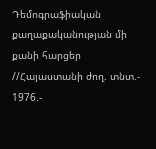Դեմոգրաֆիական քաղաքականության մի քանի հարցեր //Հայաստանի ժող. տնտ.- 1976.-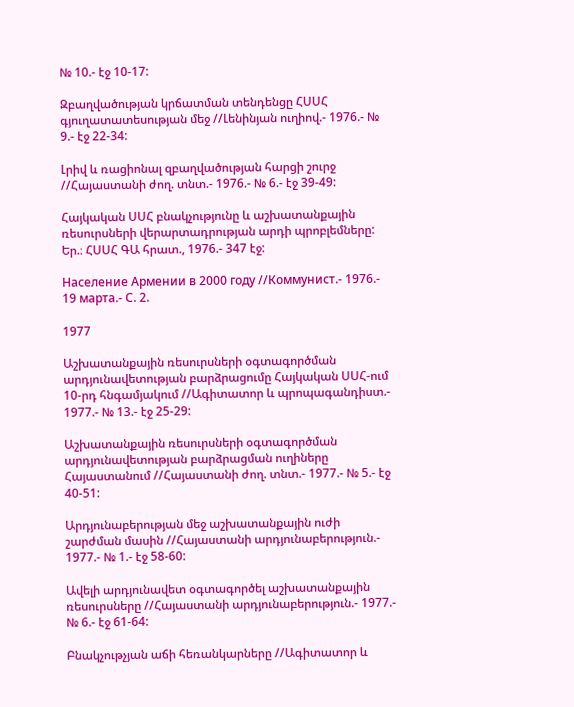№ 10.- էջ 10-17:

Զբաղվածության կրճատման տենդենցը ՀՍՍՀ գյուղատատեսության մեջ //Լենինյան ուղիով.- 1976.- № 9.- էջ 22-34:

Լրիվ և ռացիոնալ զբաղվածության հարցի շուրջ //Հայաստանի ժող. տնտ.- 1976.- № 6.- էջ 39-49:

Հայկական ՍՍՀ բնակչությունը և աշխատանքային ռեսուրսների վերարտադրության արդի պրոբլեմները: Եր.։ ՀՍՍՀ ԳԱ հրատ., 1976.- 347 էջ:

Население Армении в 2000 году //Коммунист.- 1976.- 19 марта.- С. 2.

1977

Աշխատանքային ռեսուրսների օգտագործման արդյունավետության բարձրացումը Հայկական ՍՍՀ-ում 10-րդ հնգամյակում //Ագիտատոր և պրոպագանդիստ.- 1977.- № 13.- էջ 25-29:

Աշխատանքային ռեսուրսների օգտագործման արդյունավետության բարձրացման ուղիները Հայաստանում //Հայաստանի ժող. տնտ.- 1977.- № 5.- էջ 40-51:

Արդյունաբերության մեջ աշխատանքային ուժի շարժման մասին //Հայաստանի արդյունաբերություն.- 1977.- № 1.- էջ 58-60:

Ավելի արդյունավետ օգտագործել աշխատանքային ռեսուրսները //Հայաստանի արդյունաբերություն.- 1977.- № 6.- էջ 61-64:

Բնակչութչյան աճի հեռանկարները //Ագիտատոր և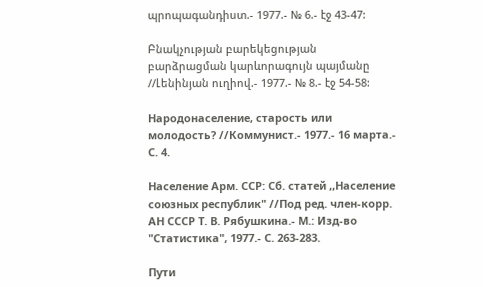պրոպագանդիստ.- 1977.- № 6.- էջ 43-47:

Բնակչության բարեկեցության բարձրացման կարևորագույն պայմանը //Լենինյան ուղիով.- 1977.- № 8.- էջ 54-58:

Народонаселение, старость или молодость? //Коммунист.- 1977.- 16 марта.- С. 4.

Население Арм. ССР: Сб. статей ,,Население союзных республик" //Под ред. член-корр. АН СССР Т. В. Рябушкина.- М.: Изд-во "Статистика", 1977.- С. 263-283.

Пути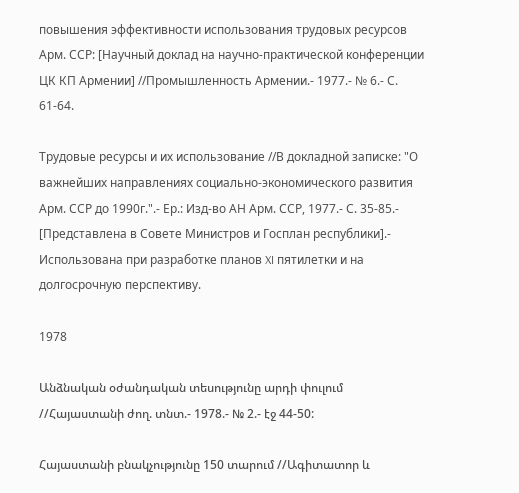повышения эффективности использования трудовых ресурсов Арм. ССР: [Научный доклад на научно-практической конференции ЦК КП Армении] //Промышленность Армении.- 1977.- № 6.- С. 61-64.

Трудовые ресурсы и их использование //В докладной записке: "О важнейших направлениях социально-экономического развития Арм. ССР до 1990г.".- Ер.: Изд-во АН Арм. ССР, 1977.- С. 35-85.- [Представлена в Совете Министров и Госплан республики].- Использована при разработке планов XI пятилетки и на долгосрочную перспективу.

1978

Անձնական օժանդական տեսությունը արդի փուլում //Հայաստանի ժող. տնտ.- 1978.- № 2.- էջ 44-50:

Հայաստանի բնակչությունը 150 տարում //Ագիտատոր և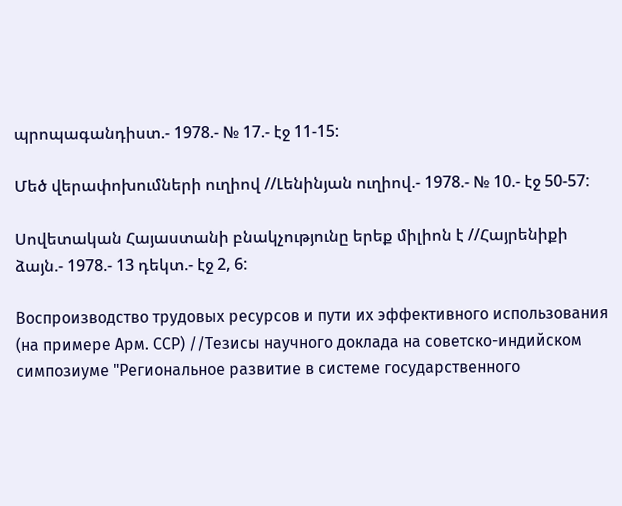պրոպագանդիստ.- 1978.- № 17.- էջ 11-15:

Մեծ վերափոխումների ուղիով //Լենինյան ուղիով.- 1978.- № 10.- էջ 50-57:

Սովետական Հայաստանի բնակչությունը երեք միլիոն է //Հայրենիքի ձայն.- 1978.- 13 դեկտ.- էջ 2, 6:

Воспроизводство трудовых ресурсов и пути их эффективного использования (на примере Арм. ССР) //Тезисы научного доклада на советско-индийском симпозиуме "Региональное развитие в системе государственного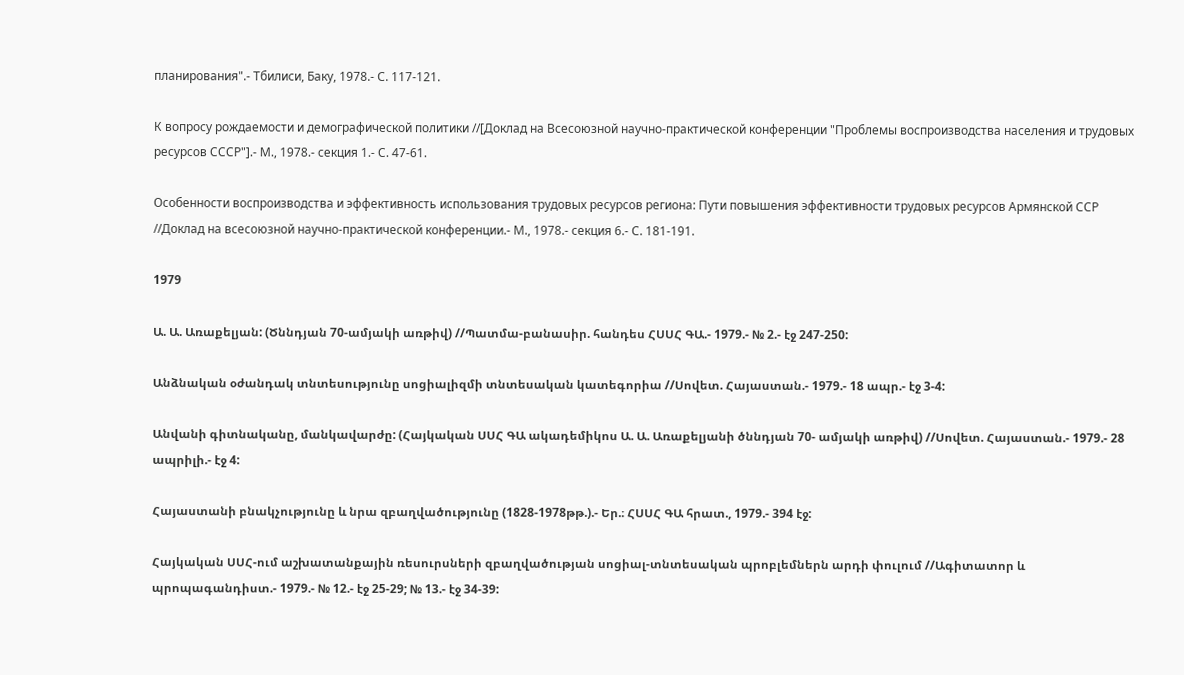планирования".- Тбилиси, Баку, 1978.- С. 117-121.

К вопросу рождаемости и демографической политики //[Доклад на Всесоюзной научно-практической конференции "Проблемы воспроизводства населения и трудовых ресурсов СССР"].- М., 1978.- секция 1.- С. 47-61.

Особенности воспроизводства и эффективность использования трудовых ресурсов региона: Пути повышения эффективности трудовых ресурсов Армянской ССР //Доклад на всесоюзной научно-практической конференции.- М., 1978.- секция 6.- С. 181-191.

1979

Ա. Ա. Առաքելյան: (Ծննդյան 70-ամյակի առթիվ) //Պատմա-բանասիր. հանդես ՀՍՍՀ ԳԱ.- 1979.- № 2.- էջ 247-250:

Անձնական օժանդակ տնտեսությունը սոցիալիզմի տնտեսական կատեգորիա //Սովետ. Հայաստան.- 1979.- 18 ապր.- էջ 3-4:

Անվանի գիտնականը, մանկավարժը: (Հայկական ՍՍՀ ԳԱ ակադեմիկոս Ա. Ա. Առաքելյանի ծննդյան 70- ամյակի առթիվ) //Սովետ. Հայաստան.- 1979.- 28 ապրիլի.- էջ 4:

Հայաստանի բնակչությունը և նրա զբաղվածությունը (1828-1978թթ.).- Եր.։ ՀՍՍՀ ԳԱ հրատ., 1979.- 394 էջ:

Հայկական ՍՍՀ-ում աշխատանքային ռեսուրսների զբաղվածության սոցիալ-տնտեսական պրոբլեմներն արդի փուլում //Ագիտատոր և պրոպագանդիստ.- 1979.- № 12.- էջ 25-29; № 13.- էջ 34-39: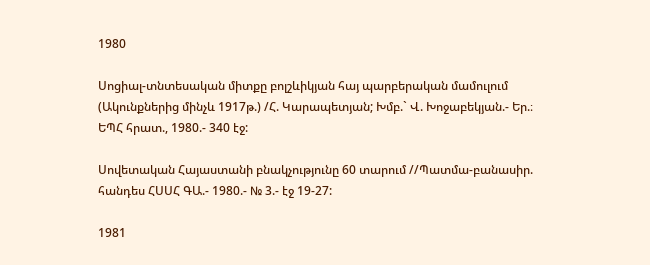1980

Սոցիալ-տնտեսական միտքը բոլշևիկյան հայ պարբերական մամուլում (Ակունքներից մինչև 1917թ.) /Հ. Կարապետյան; Խմբ.` Վ. Խոջաբեկյան.- Եր.։ ԵՊՀ հրատ., 1980.- 340 էջ:

Սովետական Հայաստանի բնակչությունը 60 տարում //Պատմա-բանասիր. հանդես ՀՍՍՀ ԳԱ.- 1980.- № 3.- էջ 19-27:

1981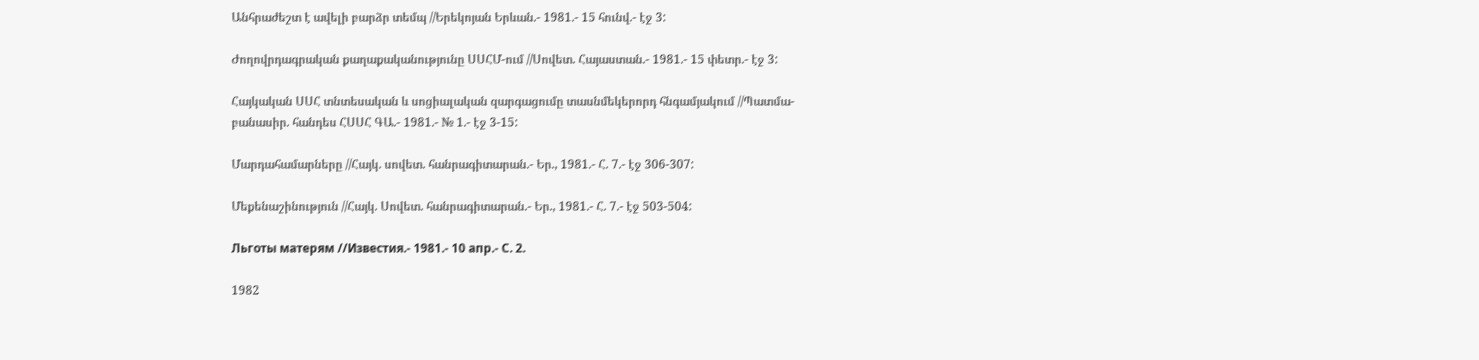Անհրաժեշտ է ավելի բարձր տեմպ //Երեկոյան Երևան.- 1981.- 15 հունվ.- էջ 3:

Ժողովրդագրական քաղաքականությունը ՍՍՀՄ-ում //Սովետ. Հայաստան.- 1981.- 15 փետր.- էջ 3:

Հայկական ՍՍՀ տնտեսական և սոցիալական զարգացումը տասնմեկերորդ հնգամյակում //Պատմա-բանասիր. հանդես ՀՍՍՀ ԳԱ.- 1981.- № 1.- էջ 3-15:

Մարդահամարները //Հայկ. սովետ. հանրագիտարան.- Եր., 1981.- Հ. 7.- էջ 306-307:

Մեքենաշինություն //Հայկ. Սովետ. հանրագիտարան.- Եր., 1981.- Հ. 7.- էջ 503-504:

Льготы матерям //Известия.- 1981.- 10 апр.- С. 2.

1982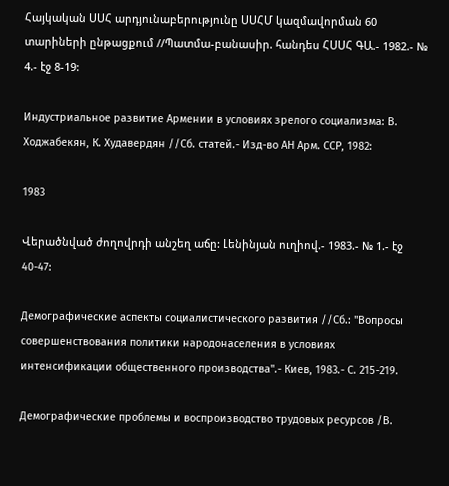Հայկական ՍՍՀ արդյունաբերությունը ՍՍՀՄ կազմավորման 60 տարիների ընթացքում //Պատմա-բանասիր. հանդես ՀՍՍՀ ԳԱ.- 1982.- № 4.- էջ 8-19:

Индустриальное развитие Армении в условиях зрелого социализма: В. Ходжабекян, К. Худавердян //Сб. статей.- Изд-во АН Арм. ССР, 1982:

1983

Վերածնված ժողովրդի անշեղ աճը: Լենինյան ուղիով.- 1983.- № 1.- էջ 40-47:

Демографические аспекты социалистического развития //Сб.: "Вопросы совершенствования политики народонаселения в условиях интенсификации общественного производства".- Киев, 1983.- С. 215-219.

Демографические проблемы и воспроизводство трудовых ресурсов /В.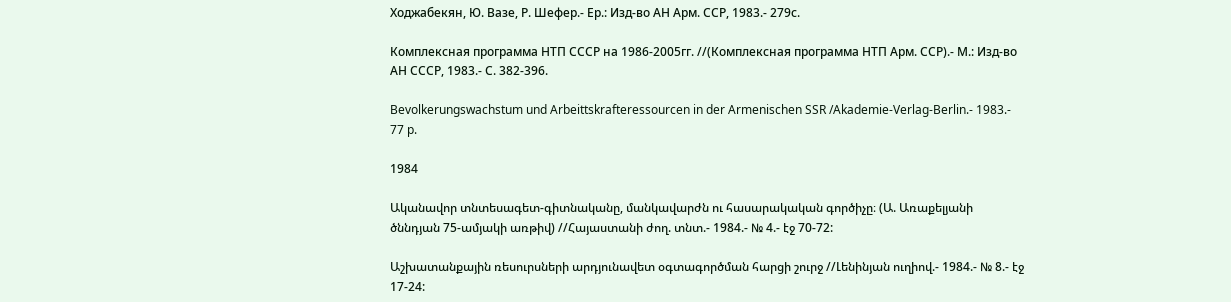Ходжабекян, Ю. Вазе, Р. Шефер.- Ер.: Изд-во АН Арм. ССР, 1983.- 279с.

Комплексная программа НТП СССР на 1986-2005гг. //(Комплексная программа НТП Арм. ССР).- М.: Изд-во АН СССР, 1983.- С. 382-396.

Bevolkerungswachstum und Arbeittskrafteressourcen in der Armenischen SSR /Akademie-Verlag-Berlin.- 1983.- 77 p.

1984

Ականավոր տնտեսագետ-գիտնականը, մանկավարժն ու հասարակական գործիչը։ (Ա. Առաքելյանի ծննդյան 75-ամյակի առթիվ) //Հայաստանի ժող. տնտ.- 1984.- № 4.- էջ 70-72:

Աշխատանքային ռեսուրսների արդյունավետ օգտագործման հարցի շուրջ //Լենինյան ուղիով.- 1984.- № 8.- էջ 17-24: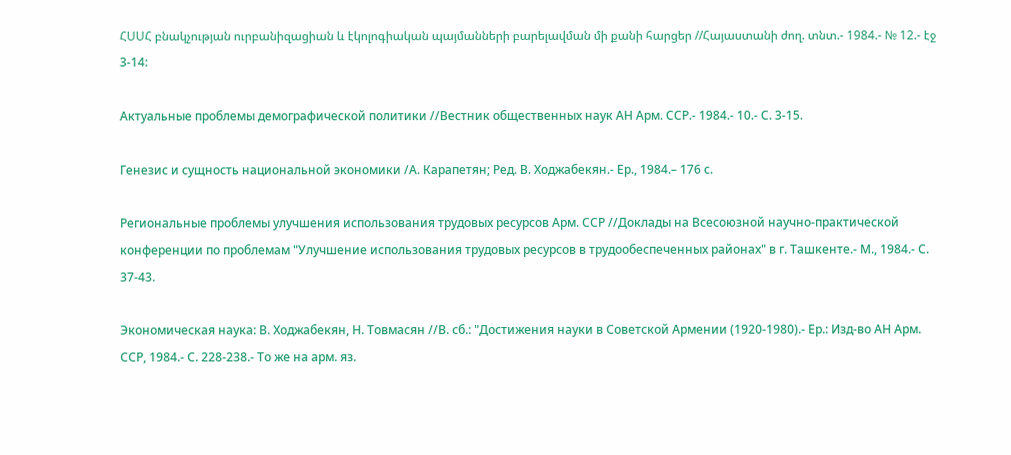ՀՍՍՀ բնակչության ուրբանիզացիան և էկոլոգիական պայմանների բարելավման մի քանի հարցեր //Հայաստանի ժող. տնտ.- 1984.- № 12.- էջ 3-14:

Актуальные проблемы демографической политики //Вестник общественных наук АН Арм. ССР.- 1984.- 10.- С. 3-15.

Генезис и сущность национальной экономики /А. Карапетян; Ред. В. Ходжабекян.- Ер., 1984.– 176 с.

Региональные проблемы улучшения использования трудовых ресурсов Арм. ССР //Доклады на Всесоюзной научно-практической конференции по проблемам "Улучшение использования трудовых ресурсов в трудообеспеченных районах" в г. Ташкенте.- М., 1984.- С. 37-43.

Экономическая наука: В. Ходжабекян, Н. Товмасян //В. сб.: "Достижения науки в Советской Армении (1920-1980).- Ер.: Изд-во АН Арм. ССР, 1984.- С. 228-238.- То же на арм. яз.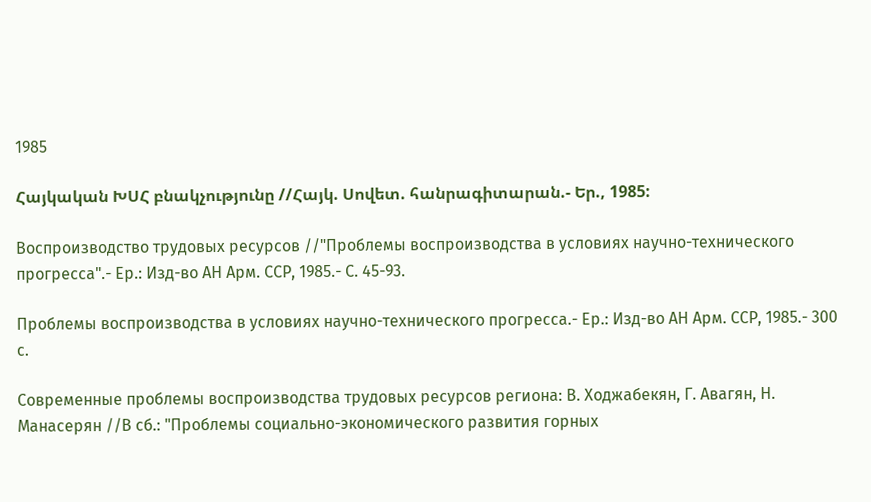1985

Հայկական ԽՍՀ բնակչությունը //Հայկ. Սովետ. հանրագիտարան.- Եր., 1985:

Воспроизводство трудовых ресурсов //"Проблемы воспроизводства в условиях научно-технического прогресса".- Ер.: Изд-во АН Арм. ССР, 1985.- С. 45-93.

Проблемы воспроизводства в условиях научно-технического прогресса.- Ер.: Изд-во АН Арм. ССР, 1985.- 300 с.

Современные проблемы воспроизводства трудовых ресурсов региона: В. Ходжабекян, Г. Авагян, Н. Манасерян //В сб.: "Проблемы социально-экономического развития горных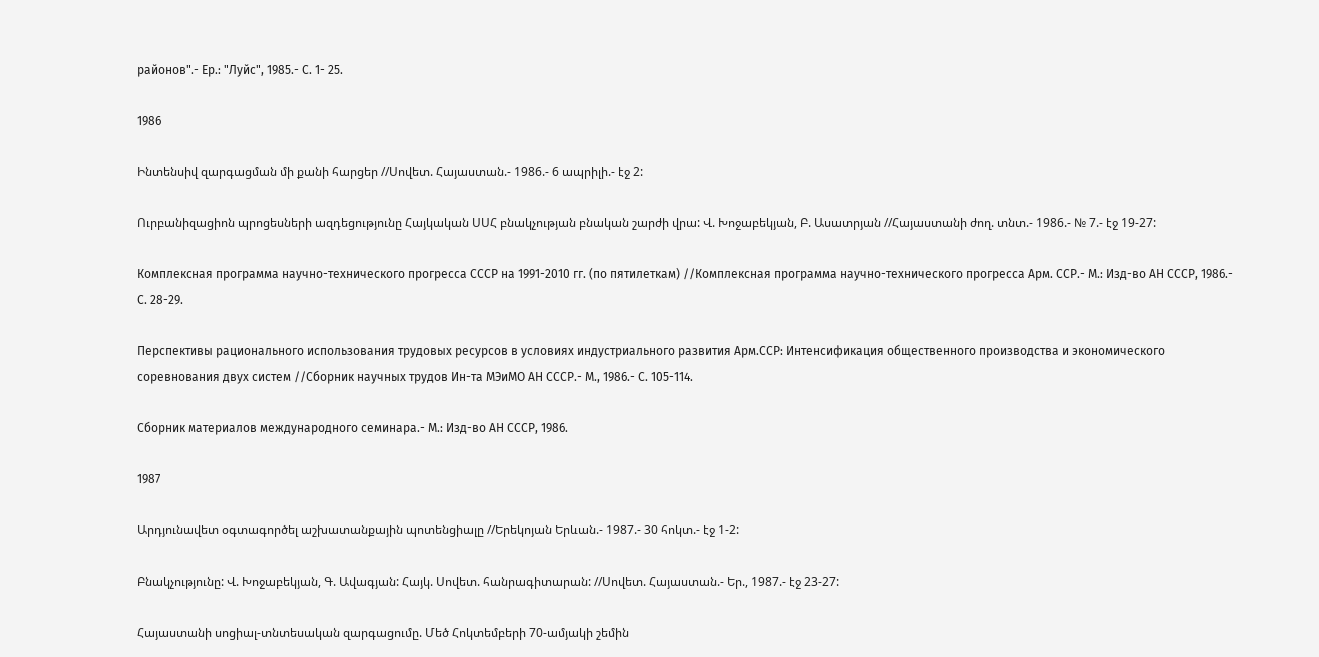районов".- Ер.: "Луйс", 1985.- С. 1- 25.

1986

Ինտենսիվ զարգացման մի քանի հարցեր //Սովետ. Հայաստան.- 1986.- 6 ապրիլի.- էջ 2:

Ուրբանիզացիոն պրոցեսների ազդեցությունը Հայկական ՍՍՀ բնակչության բնական շարժի վրա: Վ. Խոջաբեկյան, Բ. Ասատրյան //Հայաստանի ժող. տնտ.- 1986.- № 7.- էջ 19-27:

Комплексная программа научно-технического прогресса СССР на 1991-2010 гг. (по пятилеткам) //Комплексная программа научно-технического прогресса Арм. ССР.- М.: Изд-во АН СССР, 1986.- С. 28-29.

Перспективы рационального использования трудовых ресурсов в условиях индустриального развития Арм.ССР: Интенсификация общественного производства и экономического соревнования двух систем //Сборник научных трудов Ин-та МЭиМО АН СССР.- М., 1986.- С. 105-114.

Сборник материалов международного семинара.- М.: Изд-во АН СССР, 1986.

1987

Արդյունավետ օգտագործել աշխատանքային պոտենցիալը //Երեկոյան Երևան.- 1987.- 30 հոկտ.- էջ 1-2:

Բնակչությունը: Վ. Խոջաբեկյան, Գ. Ավագյան: Հայկ. Սովետ. հանրագիտարան: //Սովետ. Հայաստան.- Եր., 1987.- էջ 23-27:

Հայաստանի սոցիալ-տնտեսական զարգացումը. Մեծ Հոկտեմբերի 70-ամյակի շեմին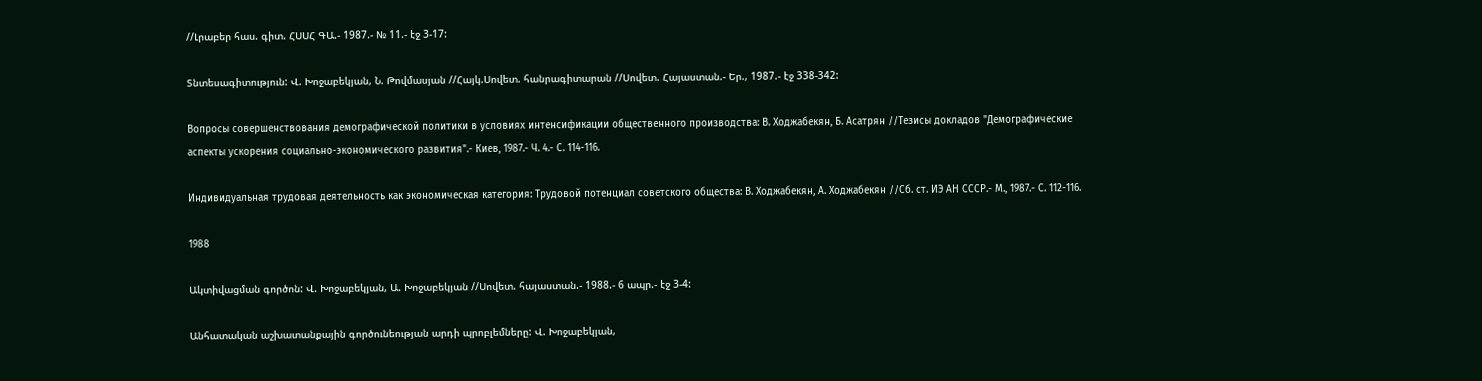//Լրաբեր հաս. գիտ. ՀՍՍՀ ԳԱ.- 1987.- № 11.- էջ 3-17:

Տնտեսագիտություն: Վ. Խոջաբեկյան, Ն. Թովմասյան //Հայկ.Սովետ. հանրագիտարան //Սովետ. Հայաստան.- Եր., 1987.- էջ 338-342:

Вопросы совершенствования демографической политики в условиях интенсификации общественного производства: В. Ходжабекян, Б. Асатрян //Тезисы докладов "Демографические аспекты ускорения социально-экономического развития".- Киев, 1987.- Ч. 4.- С. 114-116.

Индивидуальная трудовая деятельность как экономическая категория: Трудовой потенциал советского общества: В. Ходжабекян, А. Ходжабекян //Сб. ст. ИЭ АН СССР.- М., 1987.- С. 112-116.

1988

Ակտիվացման գործոն: Վ. Խոջաբեկյան, Ա. Խոջաբեկյան //Սովետ. հայաստան.- 1988.- 6 ապր.- էջ 3-4:

Անհատական աշխատանքային գործունեության արդի պրոբլեմները: Վ. Խոջաբեկյան,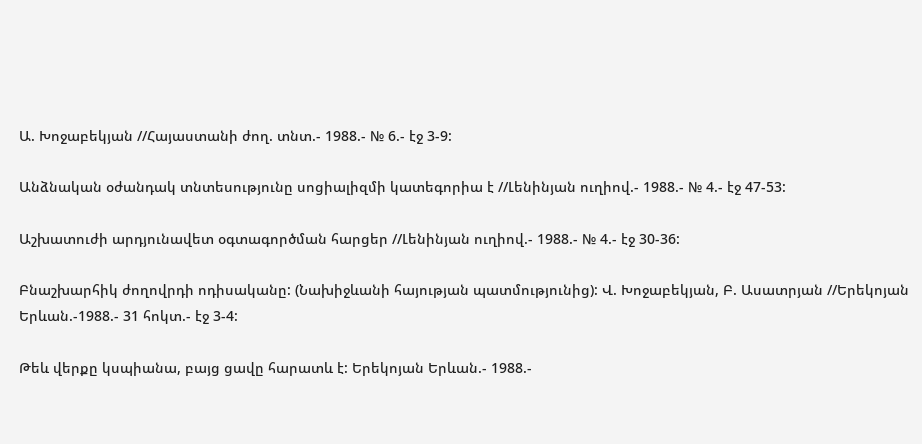Ա. Խոջաբեկյան //Հայաստանի ժող. տնտ.- 1988.- № 6.- էջ 3-9:

Անձնական օժանդակ տնտեսությունը սոցիալիզմի կատեգորիա է //Լենինյան ուղիով.- 1988.- № 4.- էջ 47-53:

Աշխատուժի արդյունավետ օգտագործման հարցեր //Լենինյան ուղիով.- 1988.- № 4.- էջ 30-36:

Բնաշխարհիկ ժողովրդի ոդիսականը: (Նախիջևանի հայության պատմությունից): Վ. Խոջաբեկյան, Բ. Ասատրյան //Երեկոյան Երևան.-1988.- 31 հոկտ.- էջ 3-4:

Թեև վերքը կսպիանա, բայց ցավը հարատև է: Երեկոյան Երևան.- 1988.-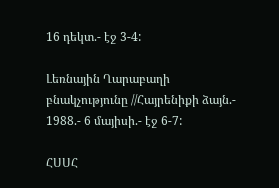16 դեկտ.- էջ 3-4:

Լեռնային Ղարաբաղի բնակչությունը //Հայրենիքի ձայն.- 1988.- 6 մայիսի.- էջ 6-7:

ՀՍՍՀ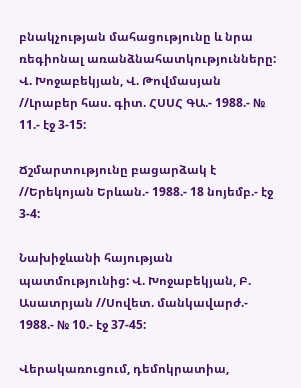բնակչության մահացությունը և նրա ռեգիոնալ առանձնահատկությունները: Վ. Խոջաբեկյան, Վ. Թովմասյան //Լրաբեր հաս. գիտ. ՀՍՍՀ ԳԱ.- 1988.- № 11.- էջ 3-15:

Ճշմարտությունը բացարձակ է //Երեկոյան Երևան.- 1988.- 18 նոյեմբ.- էջ 3-4:

Նախիջևանի հայության պատմությունից: Վ. Խոջաբեկյան, Բ. Ասատրյան //Սովետ. մանկավարժ.- 1988.- № 10.- էջ 37-45:

Վերակառուցում, դեմոկրատիա,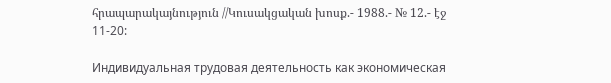հրապարակայնություն //Կուսակցական խոսք.- 1988.- № 12.- էջ 11-20:

Индивидуальная трудовая деятельность как экономическая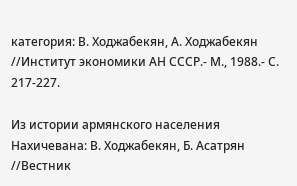категория: В. Ходжабекян, А. Ходжабекян //Институт экономики АН СССР.- М., 1988.- С. 217-227.

Из истории армянского населения Нахичевана: В. Ходжабекян, Б. Асатрян //Вестник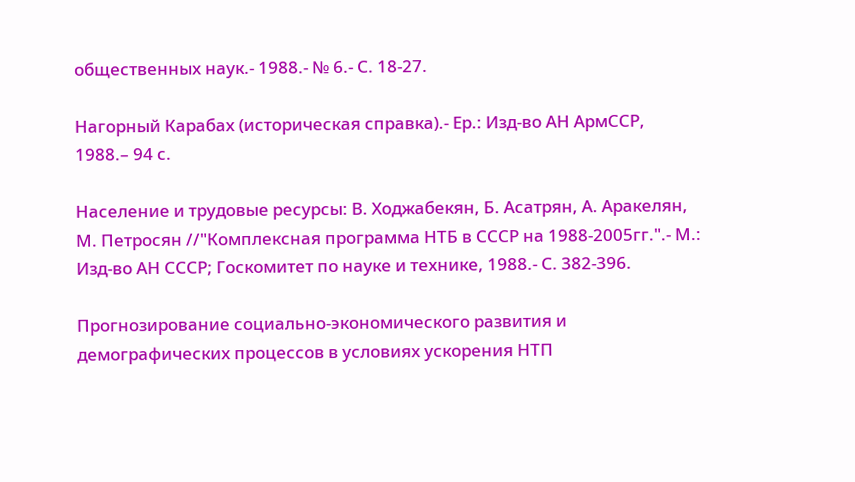общественных наук.- 1988.- № 6.- С. 18-27.

Нагорный Карабах (историческая справка).- Ер.: Изд-во АН АрмССР, 1988.– 94 с.

Население и трудовые ресурсы: В. Ходжабекян, Б. Асатрян, А. Аракелян, М. Петросян //"Комплексная программа НТБ в СССР на 1988-2005гг.".- М.: Изд-во АН СССР; Госкомитет по науке и технике, 1988.- С. 382-396.

Прогнозирование социально-экономического развития и демографических процессов в условиях ускорения НТП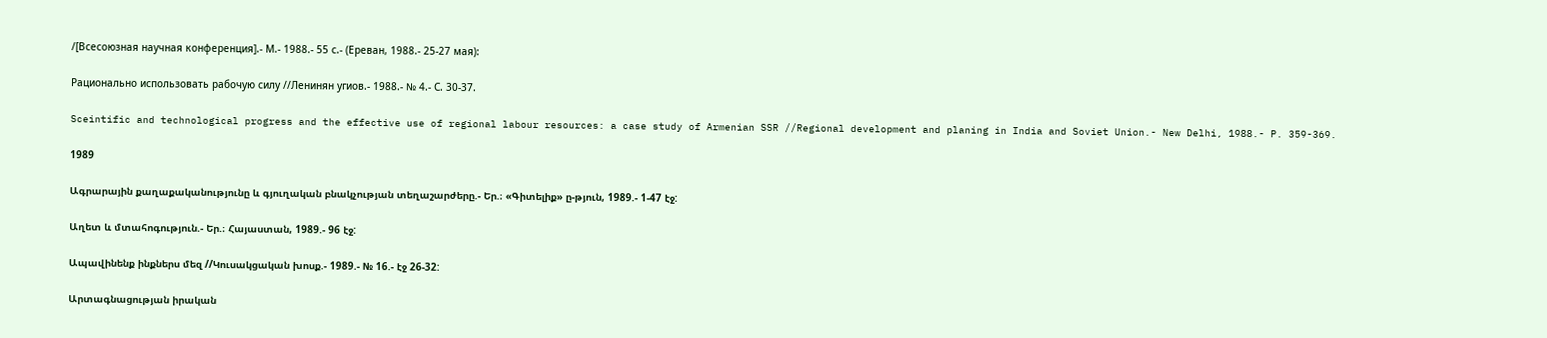/[Всесоюзная научная конференция].- М.- 1988.- 55 с.- (Ереван, 1988.- 25-27 мая):

Рационально использовать рабочую силу //Ленинян угиов.- 1988.- № 4.- С. 30-37.

Sceintific and technological progress and the effective use of regional labour resources: a case study of Armenian SSR //Regional development and planing in India and Soviet Union.- New Delhi, 1988.- P. 359-369.

1989

Ագրարային քաղաքականությունը և գյուղական բնակչության տեղաշարժերը.- Եր.։ «Գիտելիք» ը-թյուն, 1989.- 1-47 էջ:

Աղետ և մտահոգություն.- Եր.։ Հայաստան, 1989.- 96 էջ:

Ապավինենք ինքներս մեզ //Կուսակցական խոսք.- 1989.- № 16.- էջ 26-32:

Արտագնացության իրական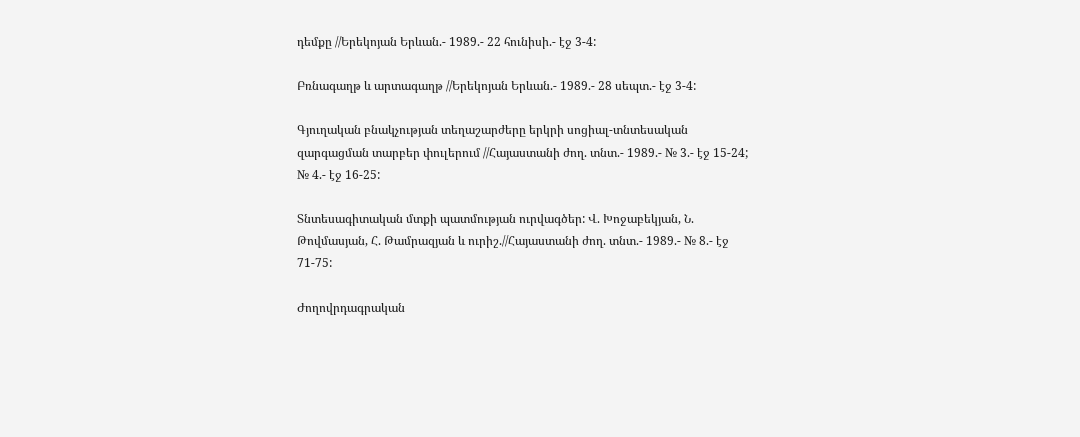դեմքը //Երեկոյան Երևան.- 1989.- 22 հունիսի.- էջ 3-4:

Բռնագաղթ և արտագաղթ //Երեկոյան Երևան.- 1989.- 28 սեպտ.- էջ 3-4:

Գյուղական բնակչության տեղաշարժերը երկրի սոցիալ-տնտեսական զարգացման տարբեր փուլերում //Հայաստանի ժող. տնտ.- 1989.- № 3.- էջ 15-24; № 4.- էջ 16-25:

Տնտեսագիտական մտքի պատմության ուրվագծեր: Վ. Խոջաբեկյան, Ն. Թովմասյան, Հ. Թամրազյան և ուրիշ.//Հայաստանի ժող. տնտ.- 1989.- № 8.- էջ 71-75:

Ժողովրդագրական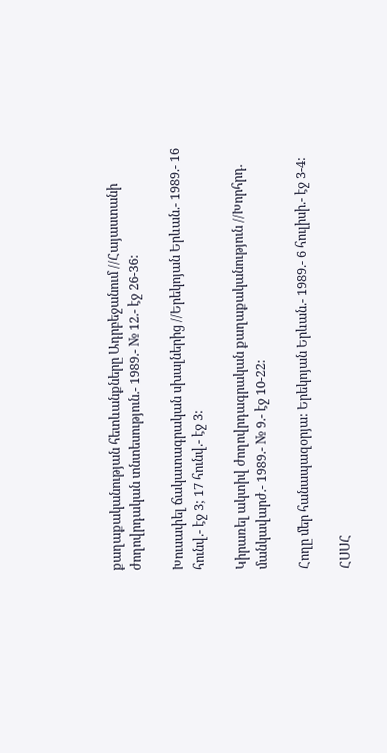քաղաքականության հետևանքները Ադրբեջանում //Հայաստանի ժողովրդական տնտեսություն.- 1989.- № 12.- էջ 26-36:

Խուսափել ճակատագրական սխալներից //Երեկոյան Երևան.- 1989.- 16 հունվ.- էջ 3; 17 հունվ.- էջ 3:

Կիրառել ակտիվ ժողովրդագրական քաղաքականություն //Խորհրդ. մանկավարժ.- 1989.- № 9.- էջ 10-22:

Հողը մեր հանապազօրյա: Երեկոյան Երևան.- 1989.- 6 հուլիսի.- էջ 3-4:

ՀՍՍՀ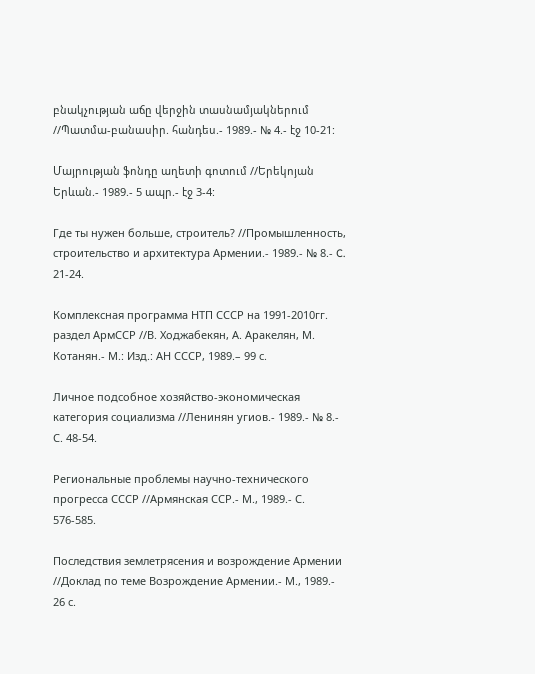բնակչության աճը վերջին տասնամյակներում //Պատմա-բանասիր. հանդես.- 1989.- № 4.- էջ 10-21:

Մայրության ֆոնդը աղետի գոտում //Երեկոյան Երևան.- 1989.- 5 ապր.- էջ 3-4:

Где ты нужен больше, строитель? //Промышленность, строительство и архитектура Армении.- 1989.- № 8.- C. 21-24.

Комплексная программа НТП СССР на 1991-2010гг. раздел АрмССР //В. Ходжабекян, А. Аракелян, М. Котанян.- М.: Изд.: АН СССР, 1989.– 99 с.

Личное подсобное хозяйство-экономическая категория социализма //Ленинян угиов.- 1989.- № 8.- С. 48-54.

Региональные проблемы научно-технического прогресса СССР //Армянская ССР.- М., 1989.- С. 576-585.

Последствия землетрясения и возрождение Армении //Доклад по теме Возрождение Армении.- М., 1989.- 26 с.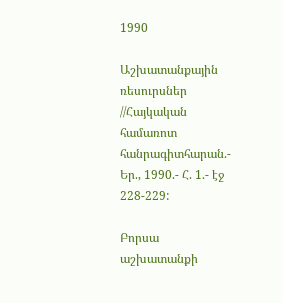1990

Աշխատանքային ռեսուրսներ //Հայկական համառոտ հանրագիտհարան.- Եր., 1990.- Հ. 1.- էջ 228-229:

Բորսա աշխատանքի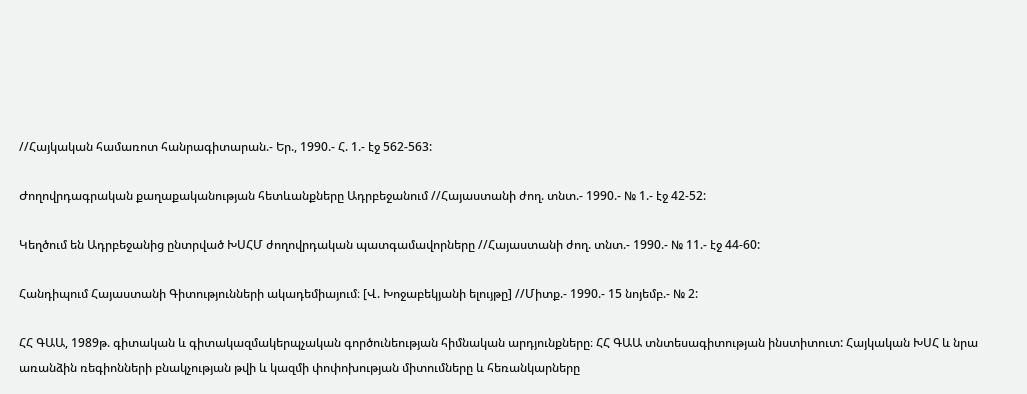//Հայկական համառոտ հանրագիտարան.- Եր., 1990.- Հ. 1.- էջ 562-563:

Ժողովրդագրական քաղաքականության հետևանքները Ադրբեջանում //Հայաստանի ժող. տնտ.- 1990.- № 1.- էջ 42-52:

Կեղծում են Ադրբեջանից ընտրված ԽՍՀՄ ժողովրդական պատգամավորները //Հայաստանի ժող. տնտ.- 1990.- № 11.- էջ 44-60:

Հանդիպում Հայաստանի Գիտությունների ակադեմիայում։ [Վ. Խոջաբեկյանի ելույթը] //Միտք.- 1990.- 15 նոյեմբ.- № 2:

ՀՀ ԳԱԱ, 1989թ. գիտական և գիտակազմակերպչական գործունեության հիմնական արդյունքները։ ՀՀ ԳԱԱ տնտեսագիտության ինստիտուտ: Հայկական ԽՍՀ և նրա առանձին ռեգիոնների բնակչության թվի և կազմի փոփոխության միտումները և հեռանկարները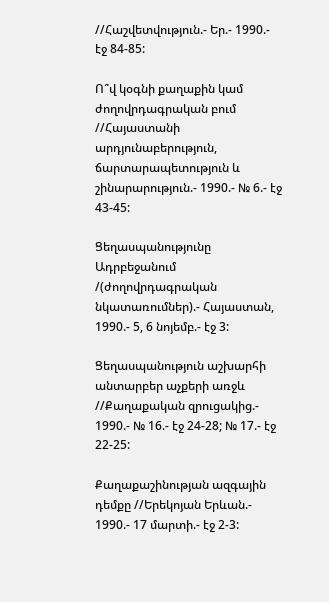//Հաշվետվություն.- Եր.- 1990.- էջ 84-85:

Ո՞վ կօգնի քաղաքին կամ ժողովրդագրական բում //Հայաստանի արդյունաբերություն, ճարտարապետություն և շինարարություն.- 1990.- № 6.- էջ 43-45:

Ցեղասպանությունը Ադրբեջանում /(ժողովրդագրական նկատառումներ).- Հայաստան, 1990.- 5, 6 նոյեմբ.- էջ 3:

Ցեղասպանություն աշխարհի անտարբեր աչքերի առջև //Քաղաքական զրուցակից.- 1990.- № 16.- էջ 24-28; № 17.- էջ 22-25:

Քաղաքաշինության ազգային դեմքը //Երեկոյան Երևան.- 1990.- 17 մարտի.- էջ 2-3: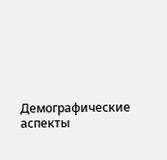Демографические аспекты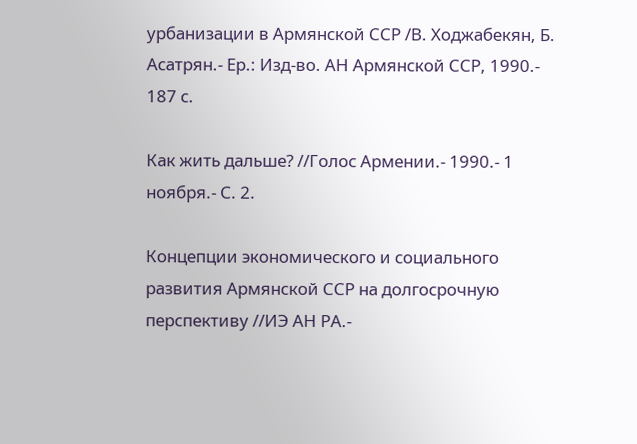урбанизации в Армянской ССР /В. Ходжабекян, Б. Асатрян.- Ер.: Изд-во. АН Армянской ССР, 1990.- 187 с.

Как жить дальше? //Голос Армении.- 1990.- 1 ноября.- С. 2.

Концепции экономического и социального развития Армянской ССР на долгосрочную перспективу //ИЭ АН РА.-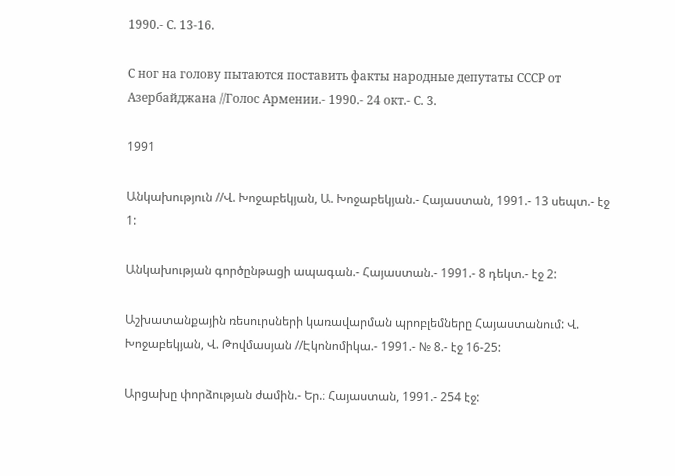1990.- С. 13-16.

С ног на голову пытаются поставить факты народные депутаты СССР от Азербайджана //Голос Армении.- 1990.- 24 окт.- С. 3.

1991

Անկախություն //Վ. Խոջաբեկյան, Ա. Խոջաբեկյան.- Հայաստան, 1991.- 13 սեպտ.- էջ 1:

Անկախության գործընթացի ապագան.- Հայաստան.- 1991.- 8 դեկտ.- էջ 2:

Աշխատանքային ռեսուրսների կառավարման պրոբլեմները Հայաստանում: Վ. Խոջաբեկյան, Վ. Թովմասյան //Էկոնոմիկա.- 1991.- № 8.- էջ 16-25:

Արցախը փորձության ժամին.- Եր.։ Հայաստան, 1991.- 254 էջ: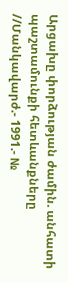Արցախը փորձության ժամին. անհատի պաշտամունքի հետևանքները //Մանկավարժ.- 1991.- №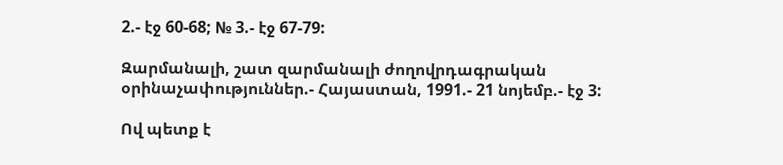2.- էջ 60-68; № 3.- էջ 67-79:

Զարմանալի, շատ զարմանալի ժողովրդագրական օրինաչափություններ.- Հայաստան, 1991.- 21 նոյեմբ.- էջ 3:

Ով պետք է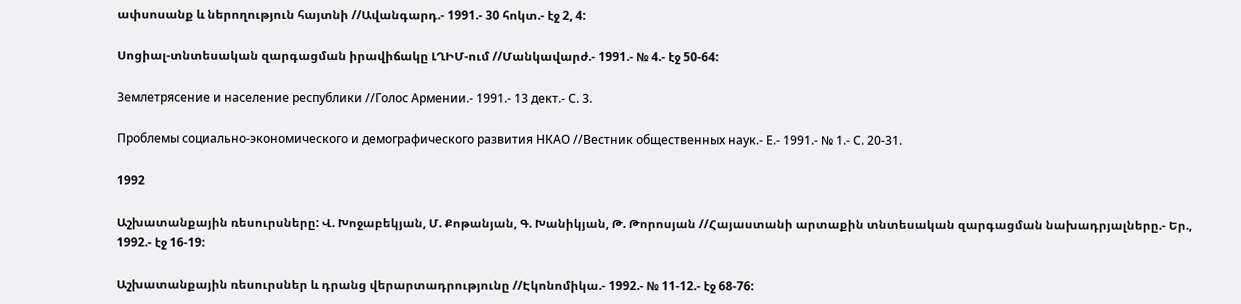ափսոսանք և ներողություն հայտնի //Ավանգարդ.- 1991.- 30 հոկտ.- էջ 2, 4:

Սոցիալ-տնտեսական զարգացման իրավիճակը ԼՂԻՄ-ում //Մանկավարժ.- 1991.- № 4.- էջ 50-64:

Землетрясение и население республики //Голос Армении.- 1991.- 13 дект.- С. 3.

Проблемы социально-экономического и демографического развития НКАО //Вестник общественных наук.- Е.- 1991.- № 1.- С. 20-31.

1992

Աշխատանքային ռեսուրսները: Վ. Խոջաբեկյան, Մ. Քոթանյան, Գ. Խանիկյան, Թ. Թորոսյան //Հայաստանի արտաքին տնտեսական զարգացման նախադրյալները.- Եր., 1992.- էջ 16-19:

Աշխատանքային ռեսուրսներ և դրանց վերարտադրությունը //Էկոնոմիկա.- 1992.- № 11-12.- էջ 68-76: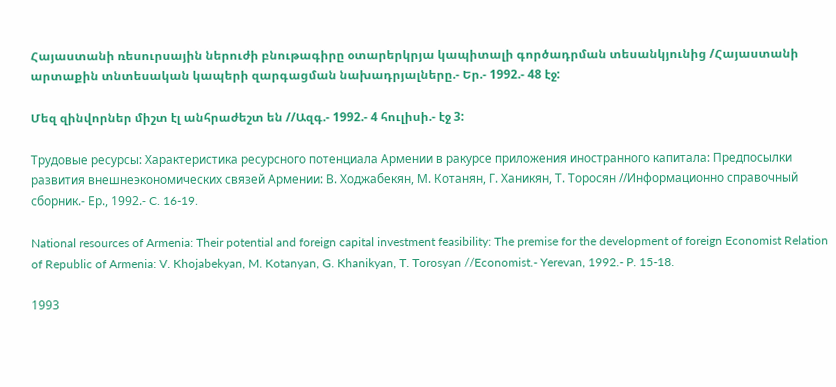Հայաստանի ռեսուրսային ներուժի բնութագիրը օտարերկրյա կապիտալի գործադրման տեսանկյունից /Հայաստանի արտաքին տնտեսական կապերի զարգացման նախադրյալները.- Եր.- 1992.- 48 էջ:

Մեզ զինվորներ միշտ էլ անհրաժեշտ են //Ազգ.- 1992.- 4 հուլիսի.- էջ 3:

Трудовые ресурсы: Характеристика ресурсного потенциала Армении в ракурсе приложения иностранного капитала: Предпосылки развития внешнеэкономических связей Армении: В. Ходжабекян, М. Котанян, Г. Ханикян, Т. Торосян //Информационно справочный сборник.- Ер., 1992.- C. 16-19.

National resources of Armenia: Their potential and foreign capital investment feasibility: The premise for the development of foreign Economist Relation of Republic of Armenia: V. Khojabekyan, M. Kotanyan, G. Khanikyan, T. Torosyan //Economist.- Yerevan, 1992.- P. 15-18.

1993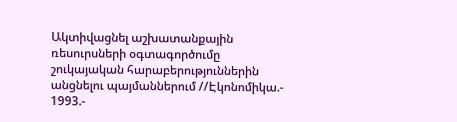Ակտիվացնել աշխատանքային ռեսուրսների օգտագործումը շուկայական հարաբերություններին անցնելու պայմաններում //Էկոնոմիկա.- 1993.-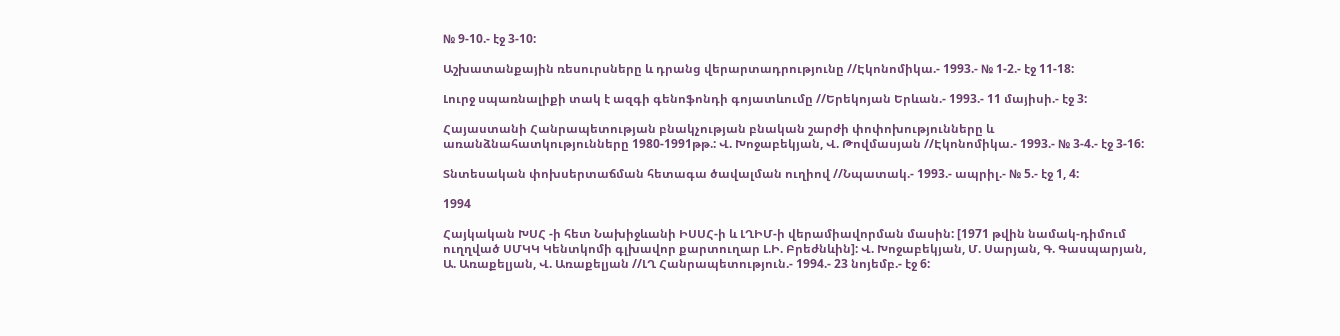№ 9-10.- էջ 3-10:

Աշխատանքային ռեսուրսները և դրանց վերարտադրությունը //Էկոնոմիկա.- 1993.- № 1-2.- էջ 11-18:

Լուրջ սպառնալիքի տակ է ազգի գենոֆոնդի գոյատևումը //Երեկոյան Երևան.- 1993.- 11 մայիսի.- էջ 3:

Հայաստանի Հանրապետության բնակչության բնական շարժի փոփոխությունները և առանձնահատկությունները 1980-1991թթ.: Վ. Խոջաբեկյան, Վ. Թովմասյան //Էկոնոմիկա.- 1993.- № 3-4.- էջ 3-16:

Տնտեսական փոխսերտաճման հետագա ծավալման ուղիով //Նպատակ.- 1993.- ապրիլ.- № 5.- էջ 1, 4:

1994

Հայկական ԽՍՀ -ի հետ Նախիջևանի ԻՍՍՀ-ի և ԼՂԻՄ-ի վերամիավորման մասին: [1971 թվին նամակ-դիմում ուղղված ՍՄԿԿ Կենտկոմի գլխավոր քարտուղար Լ.Ի. Բրեժնևին]: Վ. Խոջաբեկյան, Մ. Սարյան, Գ. Գասպարյան, Ա. Առաքելյան, Վ. Առաքելյան //ԼՂ Հանրապետություն.- 1994.- 23 նոյեմբ.- էջ 6: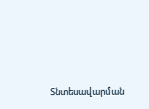Տնտեսավարման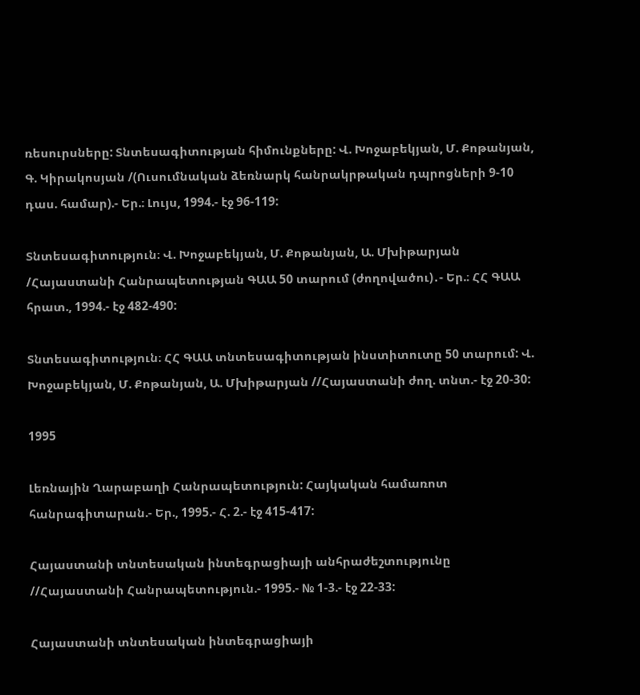ռեսուրսները: Տնտեսագիտության հիմունքները: Վ. Խոջաբեկյան, Մ. Քոթանյան, Գ. Կիրակոսյան /(Ուսումնական ձեռնարկ հանրակրթական դպրոցների 9-10 դաս. համար).- Եր.։ Լույս, 1994.- էջ 96-119:

Տնտեսագիտություն։ Վ. Խոջաբեկյան, Մ. Քոթանյան, Ա. Մխիթարյան /Հայաստանի Հանրապետության ԳԱԱ 50 տարում (ժողովածու)․- Եր.։ ՀՀ ԳԱԱ հրատ., 1994.- էջ 482-490:

Տնտեսագիտություն։ ՀՀ ԳԱԱ տնտեսագիտության ինստիտուտը 50 տարում: Վ. Խոջաբեկյան, Մ. Քոթանյան, Ա. Մխիթարյան //Հայաստանի ժող. տնտ.- էջ 20-30:

1995

Լեռնային Ղարաբաղի Հանրապետություն: Հայկական համառոտ հանրագիտարան.- Եր., 1995.- Հ. 2.- էջ 415-417:

Հայաստանի տնտեսական ինտեգրացիայի անհրաժեշտությունը //Հայաստանի Հանրապետություն.- 1995.- № 1-3.- էջ 22-33:

Հայաստանի տնտեսական ինտեգրացիայի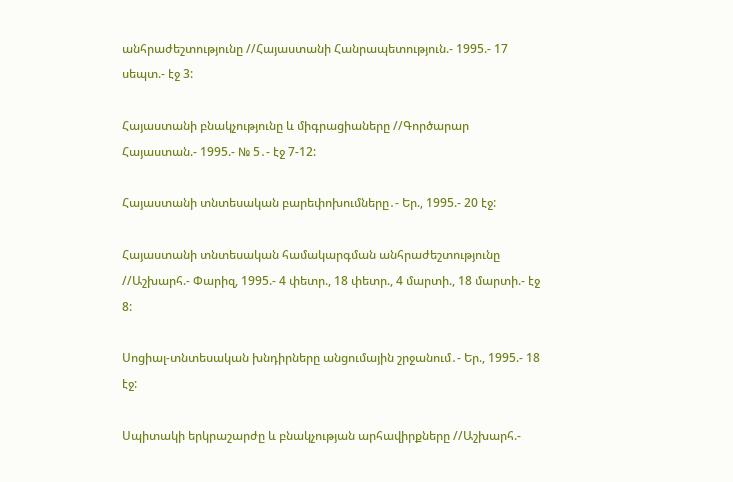անհրաժեշտությունը //Հայաստանի Հանրապետություն.- 1995.- 17 սեպտ.- էջ 3:

Հայաստանի բնակչությունը և միգրացիաները //Գործարար Հայաստան.- 1995.- № 5․- էջ 7-12:

Հայաստանի տնտեսական բարեփոխումները․- Եր., 1995.- 20 էջ:

Հայաստանի տնտեսական համակարգման անհրաժեշտությունը //Աշխարհ.- Փարիզ, 1995.- 4 փետր., 18 փետր., 4 մարտի., 18 մարտի.- էջ 8:

Սոցիալ-տնտեսական խնդիրները անցումային շրջանում․- Եր., 1995.- 18 էջ:

Սպիտակի երկրաշարժը և բնակչության արհավիրքները //Աշխարհ.-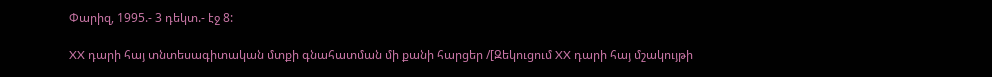Փարիզ, 1995.- 3 դեկտ.- էջ 8:

XX դարի հայ տնտեսագիտական մտքի գնահատման մի քանի հարցեր /[Զեկուցում XX դարի հայ մշակույթի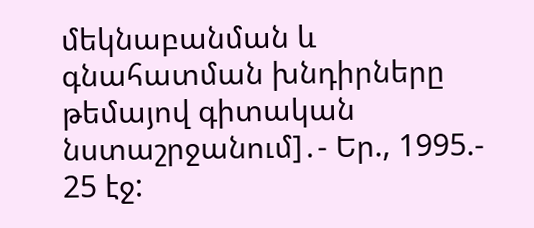մեկնաբանման և գնահատման խնդիրները թեմայով գիտական նստաշրջանում]․- Եր., 1995.- 25 էջ: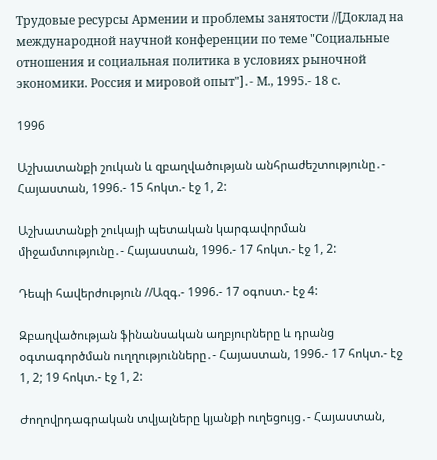Трудовые ресурсы Армении и проблемы занятости //[Доклад на международной научной конференции по теме "Социальные отношения и социальная политика в условиях рыночной экономики. Россия и мировой опыт"]․- М., 1995.- 18 с.

1996

Աշխատանքի շուկան և զբաղվածության անհրաժեշտությունը․- Հայաստան, 1996.- 15 հոկտ.- էջ 1, 2:

Աշխատանքի շուկայի պետական կարգավորման միջամտությունը․- Հայաստան, 1996.- 17 հոկտ.- էջ 1, 2:

Դեպի հավերժություն //Ազգ.- 1996.- 17 օգոստ.- էջ 4:

Զբաղվածության ֆինանսական աղբյուրները և դրանց օգտագործման ուղղությունները․- Հայաստան, 1996.- 17 հոկտ.- էջ 1, 2; 19 հոկտ.- էջ 1, 2:

Ժողովրդագրական տվյալները կյանքի ուղեցույց․- Հայաստան,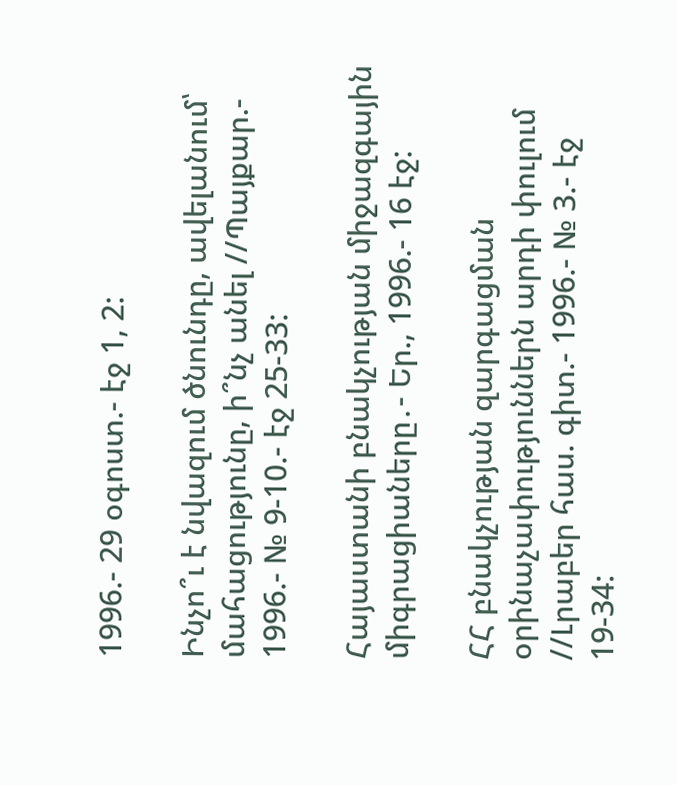1996.- 29 օգոստ.- էջ 1, 2:

Ինչո՞ւ է նվազում ծնունդը, ավելանում՝ մահացությունը, ի՞նչ անել //Պայքար.- 1996.- № 9-10.- էջ 25-33:

Հայաստանի բնակչության միջազգային միգրացիաները․- Եր., 1996.- 16 էջ:

ՀՀ բնակչության զարգացման օրինաչափություններն արդի փուլում //Լրաբեր հաս. գիտ.- 1996.- № 3.- էջ 19-34: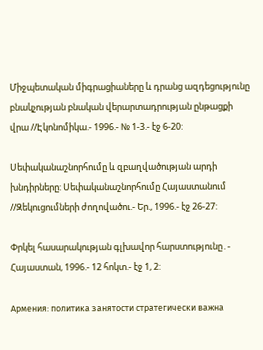Միջպետական միգրացիաները և դրանց ազդեցությունը բնակչության բնական վերարտադրության ընթացքի վրա //Էկոնոմիկա.- 1996.- № 1-3.- էջ 6-20:

Սեփականաշնորհումը և զբաղվածության արդի խնդիրները: Սեփականաշնորհումը Հայաստանում //Զեկուցումների ժողովածու.- Եր., 1996.- էջ 26-27:

Փրկել հասարակության գլխավոր հարստությունը․- Հայաստան, 1996.- 12 հոկտ.- էջ 1, 2:

Армения: политика занятости стратегически важна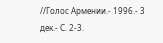//Голос Армении.- 1996.- 3 дек.- С. 2-3.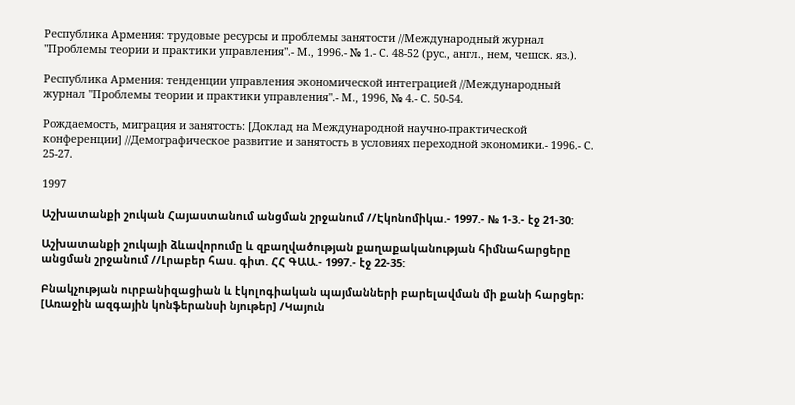Республика Армения: трудовые ресурсы и проблемы занятости //Международный журнал "Проблемы теории и практики управления".- М., 1996.- № 1.- С. 48-52 (рус., англ., нем, чешск. яз.).

Республика Армения: тенденции управления экономической интеграцией //Международный журнал "Проблемы теории и практики управления".- М., 1996, № 4.- С. 50-54.

Рождаемость, миграция и занятость: [Доклад на Международной научно-практической конференции] //Демографическое развитие и занятость в условиях переходной экономики.- 1996.- С. 25-27.

1997

Աշխատանքի շուկան Հայաստանում անցման շրջանում //Էկոնոմիկա.- 1997.- № 1-3.- էջ 21-30:

Աշխատանքի շուկայի ձևավորումը և զբաղվածության քաղաքականության հիմնահարցերը անցման շրջանում //Լրաբեր հաս. գիտ. ՀՀ ԳԱԱ.- 1997.- էջ 22-35:

Բնակչության ուրբանիզացիան և էկոլոգիական պայմանների բարելավման մի քանի հարցեր։ [Առաջին ազգային կոնֆերանսի նյութեր] /Կայուն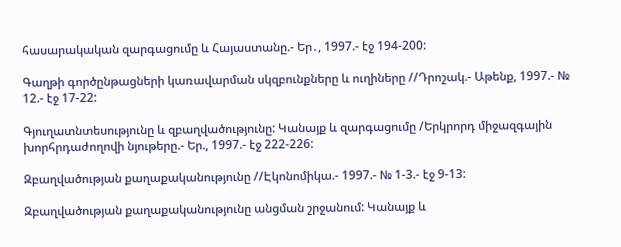հասարակական զարգացումը և Հայաստանը.- Եր․, 1997.- էջ 194-200:

Գաղթի գործընթացների կառավարման սկզբունքները և ուղիները //Դրոշակ.- Աթենք, 1997.- № 12.- էջ 17-22:

Գյուղատնտեսությունը և զբաղվածությունը: Կանայք և զարգացումը /Երկրորդ միջազգային խորհրդաժողովի նյութերը.- Եր., 1997.- էջ 222-226:

Զբաղվածության քաղաքականությունը //Էկոնոմիկա.- 1997.- № 1-3.- էջ 9-13:

Զբաղվածության քաղաքականությունը անցման շրջանում: Կանայք և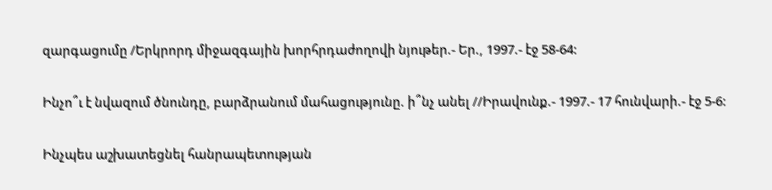զարգացումը /Երկրորդ միջազգային խորհրդաժողովի նյութեր.- Եր., 1997.- էջ 58-64:

Ինչո՞ւ է նվազում ծնունդը, բարձրանում մահացությունը. ի՞նչ անել //Իրավունք.- 1997.- 17 հունվարի.- էջ 5-6:

Ինչպես աշխատեցնել հանրապետության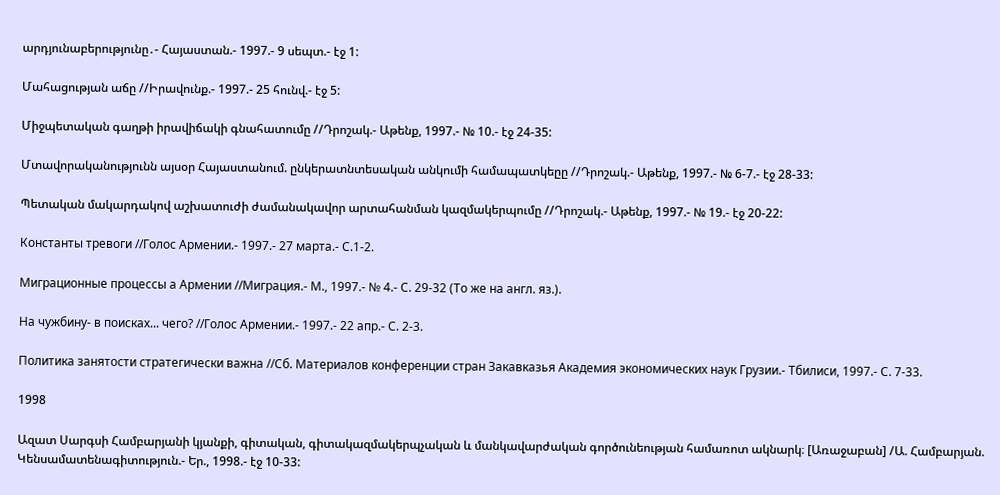արդյունաբերությունը․- Հայաստան.- 1997.- 9 սեպտ.- էջ 1:

Մահացության աճը //Իրավունք.- 1997.- 25 հունվ.- էջ 5:

Միջպետական գաղթի իրավիճակի գնահատումը //Դրոշակ.- Աթենք, 1997.- № 10.- էջ 24-35:

Մտավորականությունն այսօր Հայաստանում. ընկերատնտեսական անկումի համապատկեըը //Դրոշակ.- Աթենք, 1997.- № 6-7.- էջ 28-33:

Պետական մակարդակով աշխատուժի ժամանակավոր արտահանման կազմակերպումը //Դրոշակ.- Աթենք, 1997.- № 19.- էջ 20-22:

Константы тревоги //Голос Армении.- 1997.- 27 марта.- С.1-2.

Миграционные процессы а Армении //Миграция.- М., 1997.- № 4.- С. 29-32 (То же на англ. яз.).

На чужбину- в поисках... чего? //Голос Армении.- 1997.- 22 апр.- С. 2-3.

Политика занятости стратегически важна //Сб. Материалов конференции стран Закавказья Академия экономических наук Грузии.- Тбилиси, 1997.- С. 7-33.

1998

Ազատ Սարգսի Համբարյանի կյանքի, գիտական, գիտակազմակերպչական և մանկավարժական գործունեության համառոտ ակնարկ։ [Առաջաբան] /Ա. Համբարյան. Կենսամատենագիտություն.- Եր., 1998.- էջ 10-33: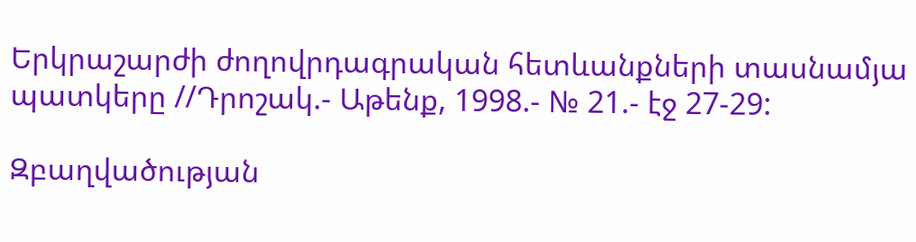Երկրաշարժի ժողովրդագրական հետևանքների տասնամյա պատկերը //Դրոշակ.- Աթենք, 1998.- № 21.- էջ 27-29:

Զբաղվածության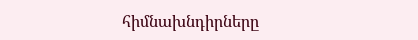հիմնախնդիրները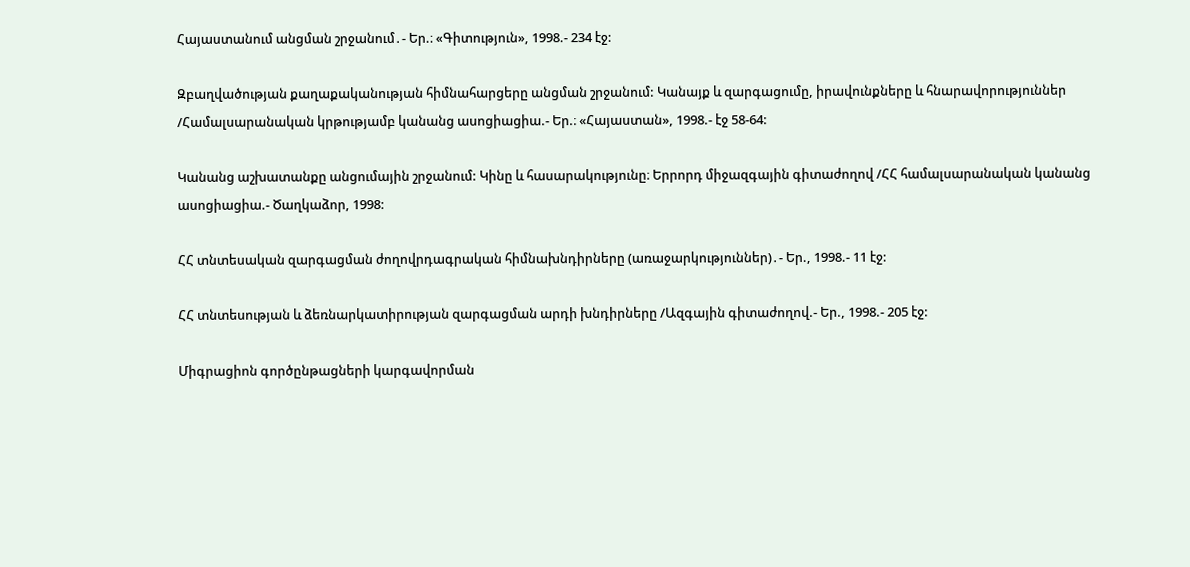Հայաստանում անցման շրջանում․- Եր.։ «Գիտություն», 1998.- 234 էջ:

Զբաղվածության քաղաքականության հիմնահարցերը անցման շրջանում: Կանայք և զարգացումը, իրավունքները և հնարավորություններ /Համալսարանական կրթությամբ կանանց ասոցիացիա.- Եր.։ «Հայաստան», 1998.- էջ 58-64:

Կանանց աշխատանքը անցումային շրջանում: Կինը և հասարակությունը։ Երրորդ միջազգային գիտաժողով /ՀՀ համալսարանական կանանց ասոցիացիա.- Ծաղկաձոր, 1998:

ՀՀ տնտեսական զարգացման ժողովրդագրական հիմնախնդիրները (առաջարկություններ)․- Եր., 1998.- 11 էջ:

ՀՀ տնտեսության և ձեռնարկատիրության զարգացման արդի խնդիրները /Ազգային գիտաժողով.- Եր., 1998.- 205 էջ:

Միգրացիոն գործընթացների կարգավորման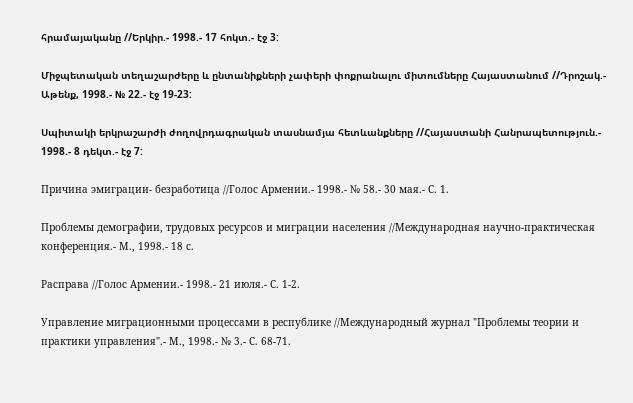հրամայականը //Երկիր.- 1998.- 17 հոկտ.- էջ 3:

Միջպետական տեղաշարժերը և ընտանիքների չափերի փոքրանալու միտումները Հայաստանում //Դրոշակ.- Աթենք, 1998.- № 22.- էջ 19-23:

Սպիտակի երկրաշարժի ժողովրդագրական տասնամյա հետևանքները //Հայաստանի Հանրապետություն.- 1998.- 8 դեկտ.- էջ 7:

Причина эмиграции- безработица //Голос Армении.- 1998.- № 58.- 30 мая.- С. 1.

Проблемы демографии, трудовых ресурсов и миграции населения //Международная научно-практическая конференция.- М., 1998.- 18 с.

Расправа //Голос Армении.- 1998.- 21 июля.- С. 1-2.

Управление миграционными процессами в республике //Международный журнал "Проблемы теории и практики управления".- М., 1998.- № 3.- С. 68-71.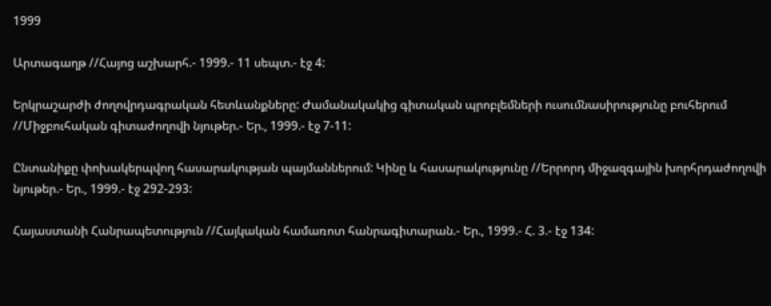1999

Արտագաղթ //Հայոց աշխարհ.- 1999.- 11 սեպտ.- էջ 4:

Երկրաշարժի ժողովրդագրական հետևանքները: Ժամանակակից գիտական պրոբլեմների ուսումնասիրությունը բուհերում //Միջբուհական գիտաժողովի նյութեր.- Եր., 1999.- էջ 7-11:

Ընտանիքը փոխակերպվող հասարակության պայմաններում: Կինը և հասարակությունը //Երրորդ միջազգային խորհրդաժողովի նյութեր.- Եր., 1999.- էջ 292-293:

Հայաստանի Հանրապետություն //Հայկական համառոտ հանրագիտարան.- Եր., 1999.- Հ. 3.- էջ 134: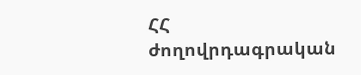ՀՀ ժողովրդագրական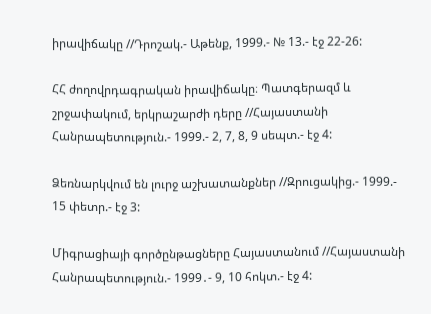իրավիճակը //Դրոշակ.- Աթենք, 1999.- № 13.- էջ 22-26:

ՀՀ ժողովրդագրական իրավիճակը։ Պատգերազմ և շրջափակում, երկրաշարժի դերը //Հայաստանի Հանրապետություն.- 1999.- 2, 7, 8, 9 սեպտ.- էջ 4:

Ձեռնարկվում են լուրջ աշխատանքներ //Զրուցակից.- 1999.- 15 փետր.- էջ 3:

Միգրացիայի գործընթացները Հայաստանում //Հայաստանի Հանրապետություն.- 1999․- 9, 10 հոկտ.- էջ 4: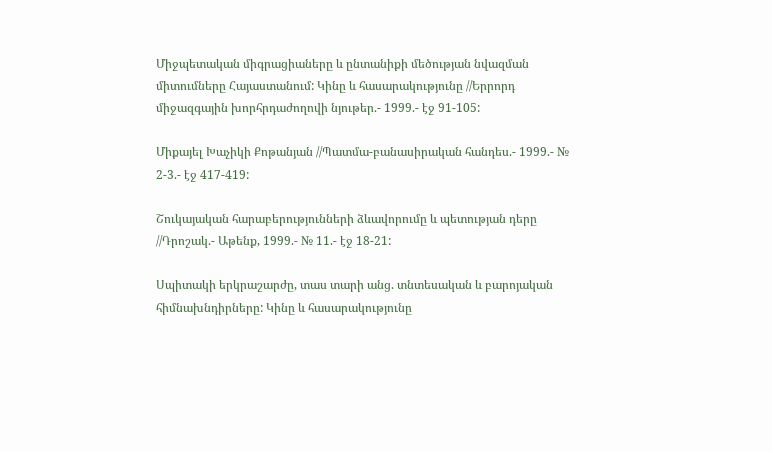Միջպետական միգրացիաները և ընտանիքի մեծության նվազման միտումները Հայաստանում: Կինը և հասարակությունը //Երրորդ միջազգային խորհրդաժողովի նյութեր.- 1999.- էջ 91-105:

Միքայել Խաչիկի Քոթանյան //Պատմա-բանասիրական հանդես.- 1999.- № 2-3.- էջ 417-419:

Շուկայական հարաբերությունների ձևավորումը և պետության դերը //Դրոշակ.- Աթենք, 1999.- № 11.- էջ 18-21:

Սպիտակի երկրաշարժը, տաս տարի անց. տնտեսական և բարոյական հիմնախնդիրները: Կինը և հասարակությունը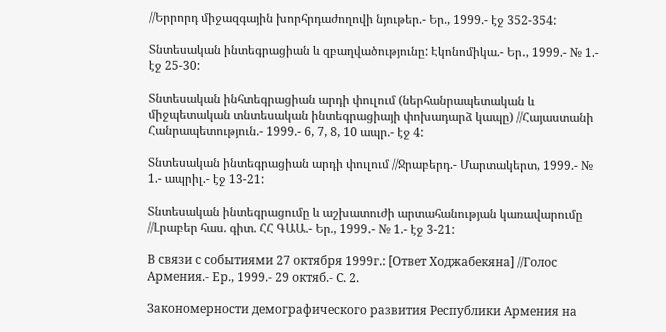//Երրորդ միջազգային խորհրդաժողովի նյութեր.- Եր., 1999.- էջ 352-354:

Տնտեսական ինտեգրացիան և զբաղվածությունը: Էկոնոմիկա.- Եր․, 1999.- № 1.- էջ 25-30:

Տնտեսական ինհտեգրացիան արդի փուլում (ներհանրապետական և միջպետական տնտեսական ինտեգրացիայի փոխադարձ կապը) //Հայաստանի Հանրապետություն.- 1999.- 6, 7, 8, 10 ապր.- էջ 4:

Տնտեսական ինտեգրացիան արդի փուլում //Ջրաբերդ.- Մարտակերտ, 1999.- № 1.- ապրիլ.- էջ 13-21:

Տնտեսական ինտեգրացումը և աշխատուժի արտահանության կառավարումը //Լրաբեր հաս. գիտ. ՀՀ ԳԱԱ.- Եր., 1999․- № 1.- էջ 3-21:

В связи с событиями 27 октября 1999г.: [Ответ Ходжабекяна] //Голос Армения.- Ер., 1999.- 29 октяб.- С. 2.

Закономерности демографического развития Республики Армения на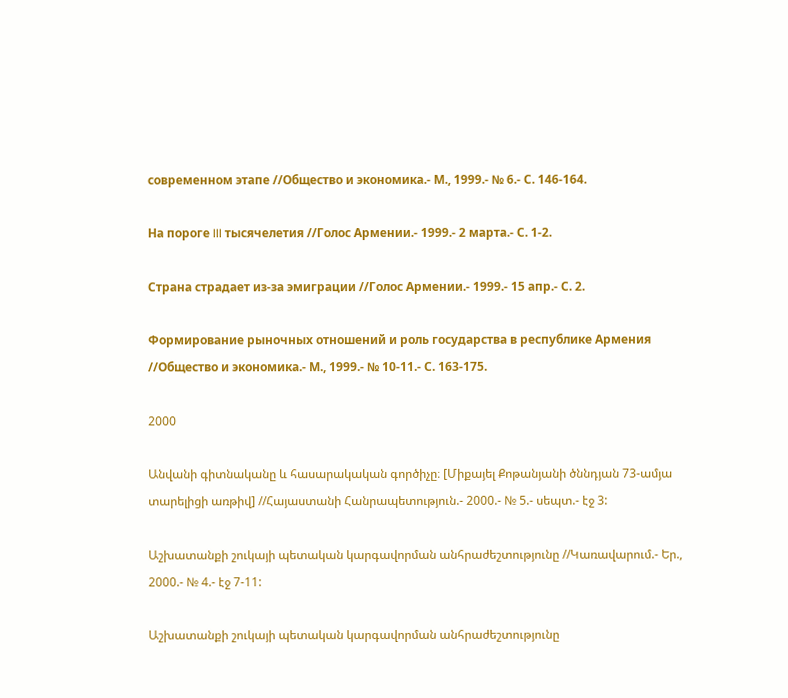современном этапе //Общество и экономика.- М., 1999.- № 6.- С. 146-164.

На пороге III тысячелетия //Голос Армении.- 1999.- 2 марта.- С. 1-2.

Страна страдает из-за эмиграции //Голос Армении.- 1999.- 15 апр.- С. 2.

Формирование рыночных отношений и роль государства в республике Армения //Общество и экономика.- М., 1999.- № 10-11.- С. 163-175.

2000

Անվանի գիտնականը և հասարակական գործիչը։ [Միքայել Քոթանյանի ծննդյան 73-ամյա տարելիցի առթիվ] //Հայաստանի Հանրապետություն.- 2000.- № 5.- սեպտ.- էջ 3:

Աշխատանքի շուկայի պետական կարգավորման անհրաժեշտությունը //Կառավարում.- Եր., 2000.- № 4.- էջ 7-11:

Աշխատանքի շուկայի պետական կարգավորման անհրաժեշտությունը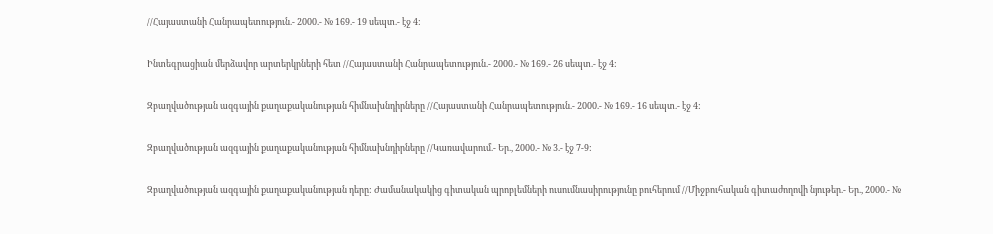//Հայաստանի Հանրապետություն.- 2000.- № 169.- 19 սեպտ.- էջ 4:

Ինտեգրացիան մերձավոր արտերկրների հետ //Հայաստանի Հանրապետություն.- 2000.- № 169.- 26 սեպտ.- էջ 4:

Զբաղվածության ազգային քաղաքականության հիմնախնդիրները //Հայաստանի Հանրապետություն.- 2000.- № 169.- 16 սեպտ.- էջ 4:

Զբաղվածության ազգային քաղաքականության հիմնախնդիրները //Կառավարում.- Եր., 2000.- № 3.- էջ 7-9:

Զբաղվածության ազգային քաղաքականության դերը: Ժամանակակից գիտական պրոբլեմների ուսումնասիրությունը բուհերում //Միջբուհական գիտաժողովի նյութեր.- Եր., 2000.- №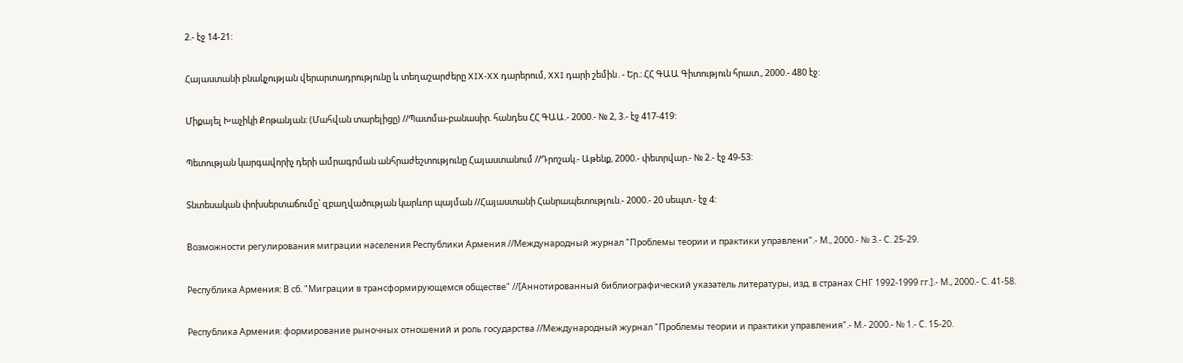2.- էջ 14-21:

Հայաստանի բնակչության վերարտադրությունը և տեղաշարժերը XIX-XX դարերում, XXI դարի շեմին․- Եր.։ ՀՀ ԳԱԱ Գիտություն հրատ., 2000.- 480 էջ:

Միքայել Խաչիկի Քոթանյան: (Մահվան տարելիցը) //Պատմա-բանասիր. հանդես ՀՀ ԳԱԱ.- 2000.- № 2, 3.- էջ 417-419:

Պետության կարգավորիչ դերի ամրագրման անհրաժեշտությունը Հայաստանում //Դրոշակ.- Աթենք, 2000.- փետրվար.- № 2.- էջ 49-53:

Տնտեսական փոխսերտաճումը՝ զբաղվածության կարևոր պայման //Հայաստանի Հանրապետություն.- 2000.- 20 սեպտ.- էջ 4:

Возможности регулирования миграции населения Республики Армения //Международный журнал "Проблемы теории и практики управлени".- М., 2000.- № 3.- С. 25-29.

Республика Армения: В сб. "Миграции в трансформирующемся обществе" //[Аннотированный библиографический указатель литературы, изд. в странах СНГ 1992-1999 гг.].- М., 2000.- С. 41-58.

Республика Армения: формирование рыночных отношений и роль государства //Международный журнал "Проблемы теории и практики управления".- М.- 2000.- № 1.- С. 15-20.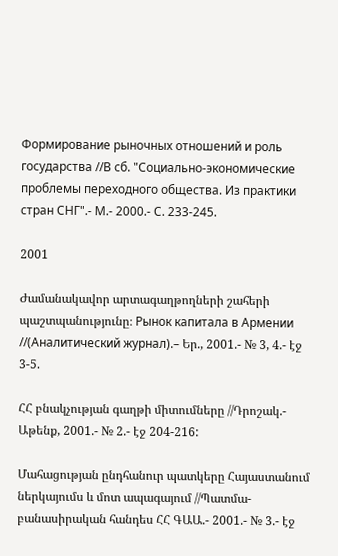Формирование рыночных отношений и роль государства //В сб. "Социально-экономические проблемы переходного общества. Из практики стран СНГ".- М.- 2000.- С. 233-245.

2001

Ժամանակավոր արտագաղթողների շահերի պաշտպանությունը։ Рынок капитала в Армении //(Аналитический журнал).– Եր., 2001.- № 3, 4.- էջ 3-5.

ՀՀ բնակչության գաղթի միտումները //Դրոշակ.- Աթենք, 2001.- № 2.- էջ 204-216:

Մահացության ընդհանուր պատկերը Հայաստանում ներկայումս և մոտ ապագայում //Պատմա-բանասիրական հանդես ՀՀ ԳԱԱ.- 2001.- № 3.- էջ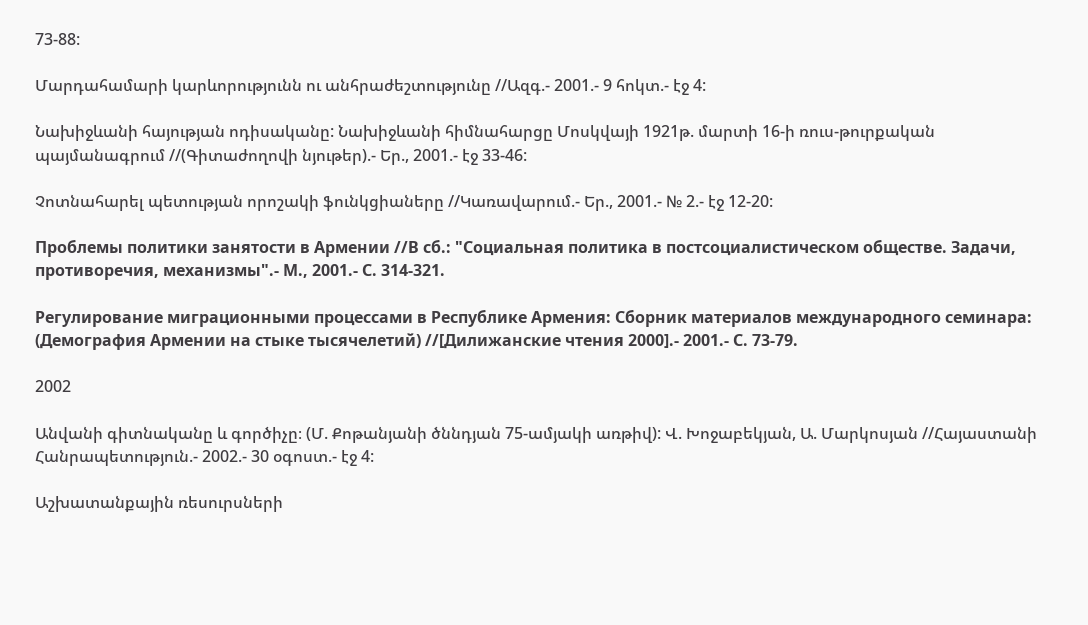73-88:

Մարդահամարի կարևորությունն ու անհրաժեշտությունը //Ազգ.- 2001.- 9 հոկտ.- էջ 4:

Նախիջևանի հայության ոդիսականը: Նախիջևանի հիմնահարցը Մոսկվայի 1921թ. մարտի 16-ի ռուս-թուրքական պայմանագրում //(Գիտաժողովի նյութեր).- Եր., 2001.- էջ 33-46:

Չոտնահարել պետության որոշակի ֆունկցիաները //Կառավարում.- Եր., 2001.- № 2.- էջ 12-20:

Проблемы политики занятости в Армении //В сб.: "Социальная политика в постсоциалистическом обществе. Задачи, противоречия, механизмы".- М., 2001.- С. 314-321.

Регулирование миграционными процессами в Республике Армения: Сборник материалов международного семинара: (Демография Армении на стыке тысячелетий) //[Дилижанские чтения 2000].- 2001.- С. 73-79.

2002

Անվանի գիտնականը և գործիչը։ (Մ. Քոթանյանի ծննդյան 75-ամյակի առթիվ): Վ. Խոջաբեկյան, Ա. Մարկոսյան //Հայաստանի Հանրապետություն.- 2002.- 30 օգոստ.- էջ 4:

Աշխատանքային ռեսուրսների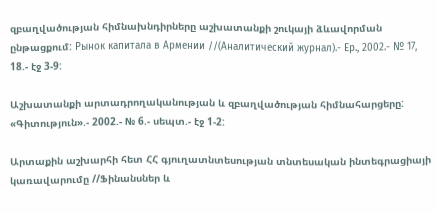զբաղվածության հիմնախնդիրները աշխատանքի շուկայի ձևավորման ընթացքում: Рынок капитала в Армении //(Аналитический журнал).- Ер., 2002.- № 17, 18.- էջ 3-9:

Աշխատանքի արտադրողականության և զբաղվածության հիմնահարցերը: «Գիտություն».- 2002.- № 6.- սեպտ.- էջ 1-2:

Արտաքին աշխարհի հետ ՀՀ գյուղատնտեսության տնտեսական ինտեգրացիայի կառավարումը //Ֆինանսներ և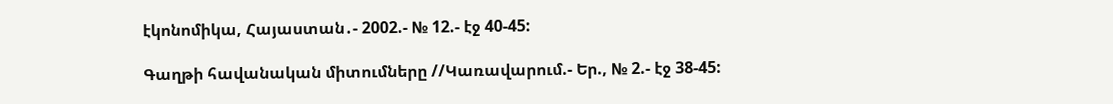էկոնոմիկա, Հայաստան․- 2002.- № 12.- էջ 40-45:

Գաղթի հավանական միտումները //Կառավարում.- Եր., № 2.- էջ 38-45: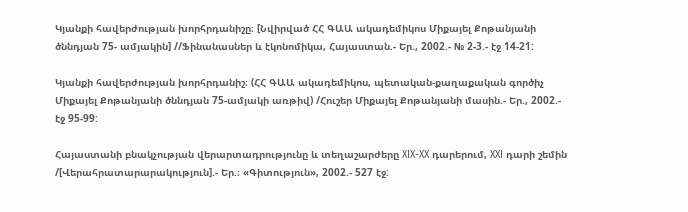Կյանքի հավերժության խորհրդանիշը։ [Նվիրված ՀՀ ԳԱԱ ակադեմիկոս Միքայել Քոթանյանի ծննդյան 75- ամյակին] //Ֆինանասներ և էկոնոմիկա, Հայաստան.- Եր., 2002.- № 2-3.- էջ 14-21:

Կյանքի հավերժության խորհրդանիշ։ (ՀՀ ԳԱԱ ակադեմիկոս, պետական-քաղաքական գործիչ Միքայել Քոթանյանի ծննդյան 75-ամյակի առթիվ) /Հուշեր Միքայել Քոթանյանի մասին.- Եր., 2002.- էջ 95-99:

Հայաստանի բնակչության վերարտադրությունը և տեղաշարժերը XIX-XX դարերում, XXI դարի շեմին /[Վերահրատարարակություն].- Եր.։ «Գիտություն», 2002.- 527 էջ: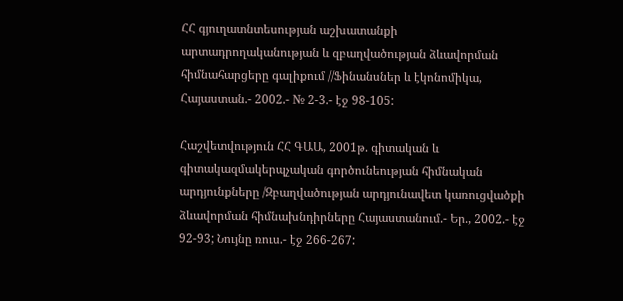ՀՀ գյուղատնտեսության աշխատանքի արտադրողականության և զբաղվածության ձևավորման հիմնահարցերը գալիքում //Ֆինանսներ և էկոնոմիկա, Հայաստան.- 2002.- № 2-3.- էջ 98-105:

Հաշվետվություն ՀՀ ԳԱԱ, 2001թ. գիտական և գիտակազմակերպչական գործունեության հիմնական արդյունքները /Զբաղվածության արդյունավետ կառուցվածքի ձևավորման հիմնախնդիրները Հայաստանում.- Եր., 2002.- էջ 92-93; Նույնը ռուս.- էջ 266-267: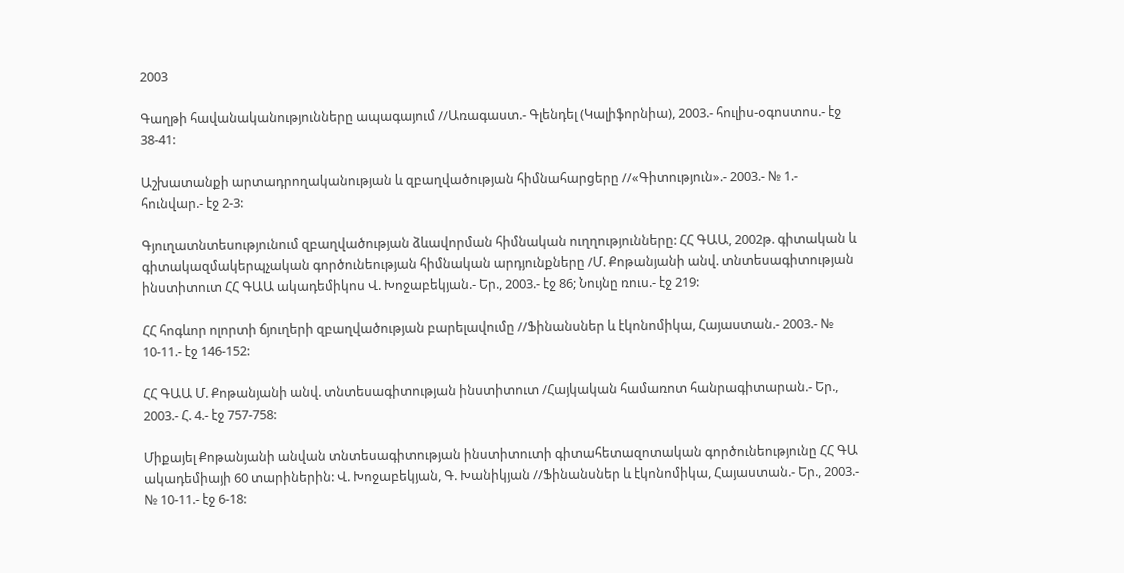2003

Գաղթի հավանականությունները ապագայում //Առագաստ.- Գլենդել (Կալիֆորնիա), 2003.- հուլիս-օգոստոս.- էջ 38-41:

Աշխատանքի արտադրողականության և զբաղվածության հիմնահարցերը //«Գիտություն».- 2003.- № 1.- հունվար.- էջ 2-3:

Գյուղատնտեսությունում զբաղվածության ձևավորման հիմնական ուղղությունները: ՀՀ ԳԱԱ, 2002թ. գիտական և գիտակազմակերպչական գործունեության հիմնական արդյունքները /Մ. Քոթանյանի անվ. տնտեսագիտության ինստիտուտ ՀՀ ԳԱԱ ակադեմիկոս Վ. Խոջաբեկյան.- Եր., 2003.- էջ 86; Նույնը ռուս.- էջ 219:

ՀՀ հոգևոր ոլորտի ճյուղերի զբաղվածության բարելավումը //Ֆինանսներ և էկոնոմիկա, Հայաստան.- 2003.- № 10-11.- էջ 146-152:

ՀՀ ԳԱԱ Մ. Քոթանյանի անվ. տնտեսագիտության ինստիտուտ /Հայկական համառոտ հանրագիտարան.- Եր., 2003.- Հ. 4.- էջ 757-758:

Միքայել Քոթանյանի անվան տնտեսագիտության ինստիտուտի գիտահետազոտական գործունեությունը ՀՀ ԳԱ ակադեմիայի 60 տարիներին: Վ. Խոջաբեկյան, Գ. Խանիկյան //Ֆինանսներ և էկոնոմիկա, Հայաստան.- Եր., 2003.- № 10-11.- էջ 6-18: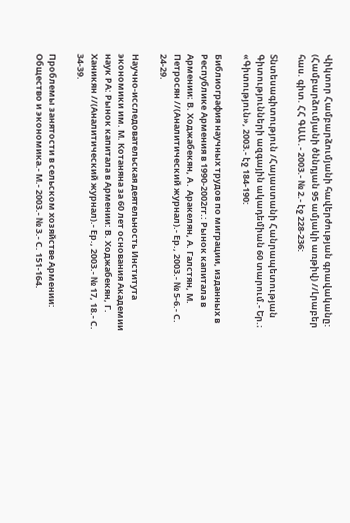Վիկտոր Համբարձումյանի հավերժության գրավականը: (Համբարձումյանի ծննդյան 95 ամյակի առթիվ) //Լրաբեր հաս. գիտ. ՀՀ ԳԱԱ․- 2003.- № 2.- էջ 228-236:

Տնտեսագիտություն /Հայաստանի Հանրապետության Գիտությունների ազգային ակադեմիան 60 տարում.- Եր.։ «Գիտություն», 2003.- էջ 184-190:

Библиография научных трудов по миграции, изданных в Республике Армения в 1990-2002гг.: Рынок капитала в Армении։ В. Ходжабекян, А․ Аракелян, А. Галстян, М. Петросян //(Аналитический журнал).- Ер., 2003.- № 5-6.- С. 24-29.

Научно-исследовательская деятельность Института экономики им. М. Котаняна за 60 лет основания Академии наук РА: Рынок капитала в Армении: В. Ходжабекян, Г. Ханикян //(Аналитический журнал).- Ер., 2003.- № 17, 18.- С. 34-39.

Проблемы занятости в сельском хозяйстве Армении: Общество и экономика.- М.- 2003.- № 3.- С. 151-164.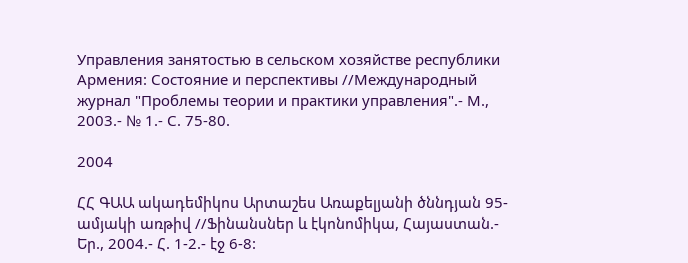Управления занятостью в сельском хозяйстве республики Армения: Состояние и перспективы //Международный журнал "Проблемы теории и практики управления".- М., 2003.- № 1.- С. 75-80.

2004

ՀՀ ԳԱԱ ակադեմիկոս Արտաշես Առաքելյանի ծննդյան 95-ամյակի առթիվ //Ֆինանսներ և էկոնոմիկա, Հայաստան.- Եր., 2004.- Հ. 1-2.- էջ 6-8: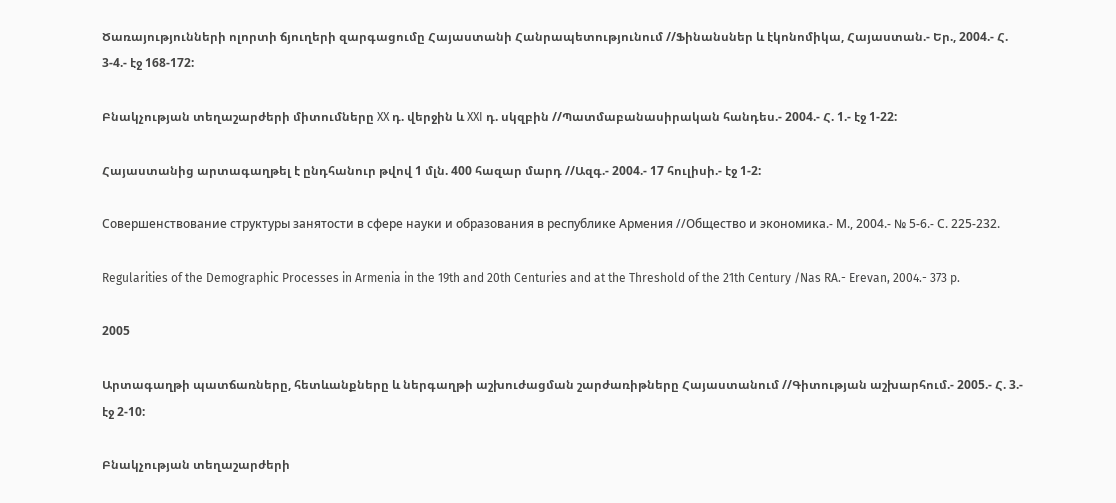Ծառայությունների ոլորտի ճյուղերի զարգացումը Հայաստանի Հանրապետությունում //Ֆինանսներ և էկոնոմիկա, Հայաստան.- Եր., 2004.- Հ. 3-4.- էջ 168-172:

Բնակչության տեղաշարժերի միտումները XX դ. վերջին և XXI դ. սկզբին //Պատմաբանասիրական հանդես.- 2004.- Հ. 1.- էջ 1-22:

Հայաստանից արտագաղթել է ընդհանուր թվով 1 մլն. 400 հազար մարդ //Ազգ.- 2004.- 17 հուլիսի.- էջ 1-2:

Совершенствование структуры занятости в сфере науки и образования в республике Армения //Общество и экономика.- М., 2004.- № 5-6.- С. 225-232.

Regularities of the Demographic Processes in Armenia in the 19th and 20th Centuries and at the Threshold of the 21th Century /Nas RA.- Erevan, 2004.- 373 p.

2005

Արտագաղթի պատճառները, հետևանքները և ներգաղթի աշխուժացման շարժառիթները Հայաստանում //Գիտության աշխարհում.- 2005.- Հ. 3.- էջ 2-10:

Բնակչության տեղաշարժերի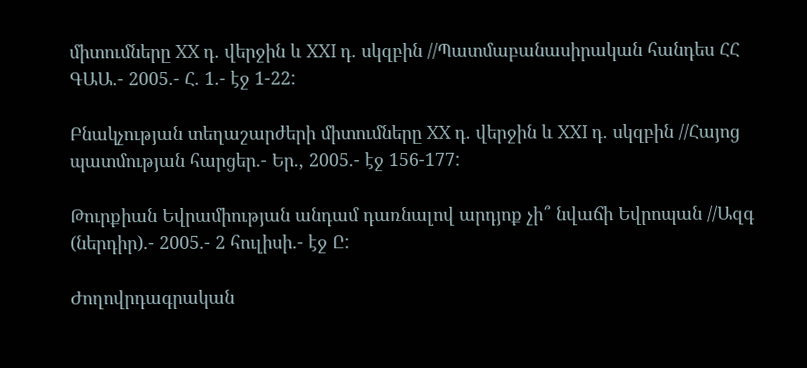միտումները XX դ. վերջին և XXI դ. սկզբին //Պատմաբանասիրական հանդես ՀՀ ԳԱԱ.- 2005.- Հ. 1.- էջ 1-22:

Բնակչության տեղաշարժերի միտումները XX դ. վերջին և XXI դ. սկզբին //Հայոց պատմության հարցեր.- Եր., 2005.- էջ 156-177:

Թուրքիան Եվրամիության անդամ դառնալով արդյոք չի՞ նվաճի Եվրոպան //Ազգ (ներդիր).- 2005.- 2 հուլիսի.- էջ Ը:

Ժողովրդագրական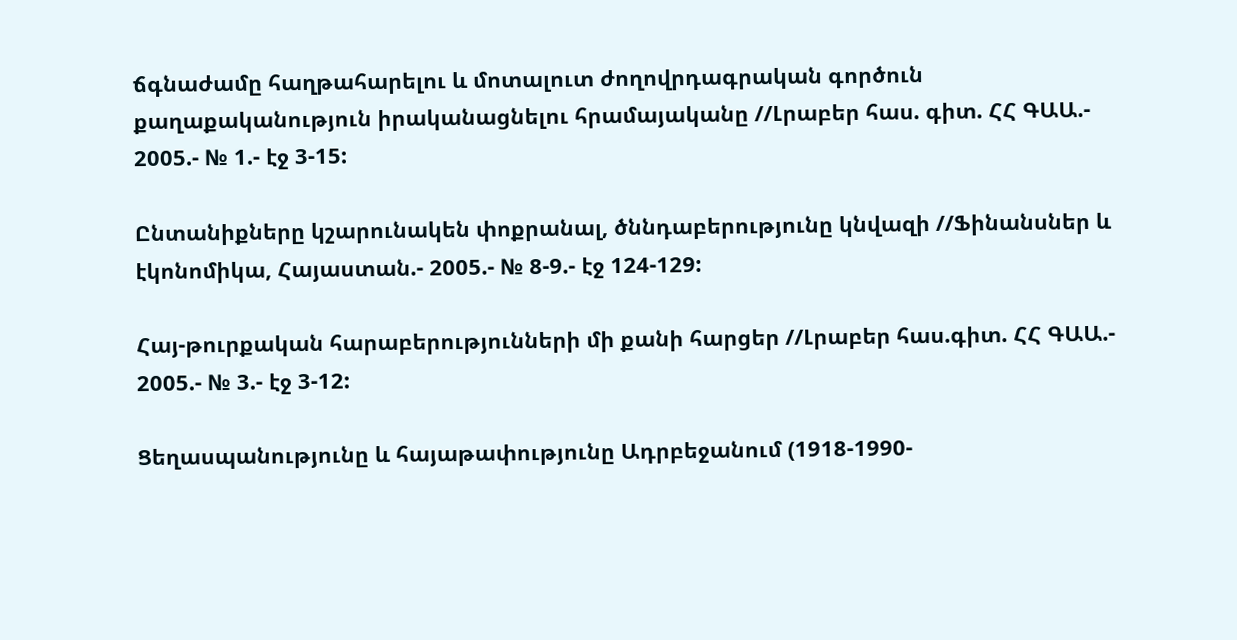ճգնաժամը հաղթահարելու և մոտալուտ ժողովրդագրական գործուն քաղաքականություն իրականացնելու հրամայականը //Լրաբեր հաս. գիտ. ՀՀ ԳԱԱ.- 2005.- № 1.- էջ 3-15:

Ընտանիքները կշարունակեն փոքրանալ, ծննդաբերությունը կնվազի //Ֆինանսներ և էկոնոմիկա, Հայաստան.- 2005.- № 8-9.- էջ 124-129:

Հայ-թուրքական հարաբերությունների մի քանի հարցեր //Լրաբեր հաս.գիտ. ՀՀ ԳԱԱ.- 2005.- № 3.- էջ 3-12:

Ցեղասպանությունը և հայաթափությունը Ադրբեջանում (1918-1990-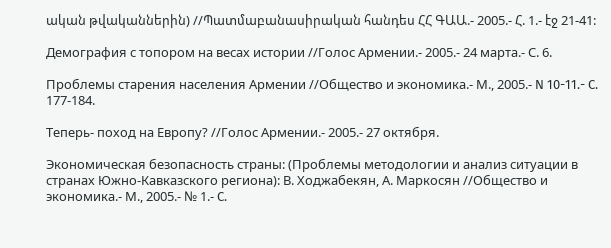ական թվականներին) //Պատմաբանասիրական հանդես ՀՀ ԳԱԱ.- 2005.- Հ. 1.- էջ 21-41:

Демография с топором на весах истории //Голос Армении.- 2005.- 24 марта.- С. 6.

Проблемы старения населения Армении //Общество и экономика.- М., 2005.- N 10-11.- C. 177-184.

Теперь- поход на Европу? //Голос Армении.- 2005.- 27 октября.

Экономическая безопасность страны: (Проблемы методологии и анализ ситуации в странах Южно-Кавказского региона): В. Ходжабекян, А. Маркосян //Общество и экономика.- М., 2005.- № 1.- C.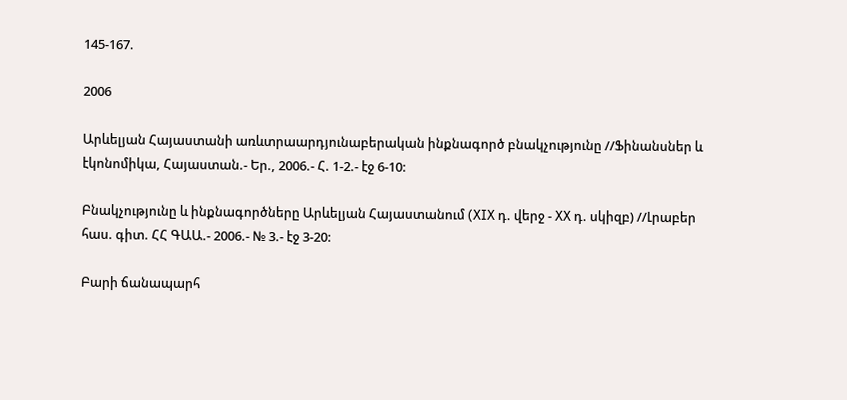145-167.

2006

Արևելյան Հայաստանի առևտրաարդյունաբերական ինքնագործ բնակչությունը //Ֆինանսներ և էկոնոմիկա, Հայաստան.- Եր., 2006.- Հ. 1-2.- էջ 6-10:

Բնակչությունը և ինքնագործները Արևելյան Հայաստանում (XIX դ. վերջ - XX դ. սկիզբ) //Լրաբեր հաս. գիտ. ՀՀ ԳԱԱ.- 2006.- № 3.- էջ 3-20:

Բարի ճանապարհ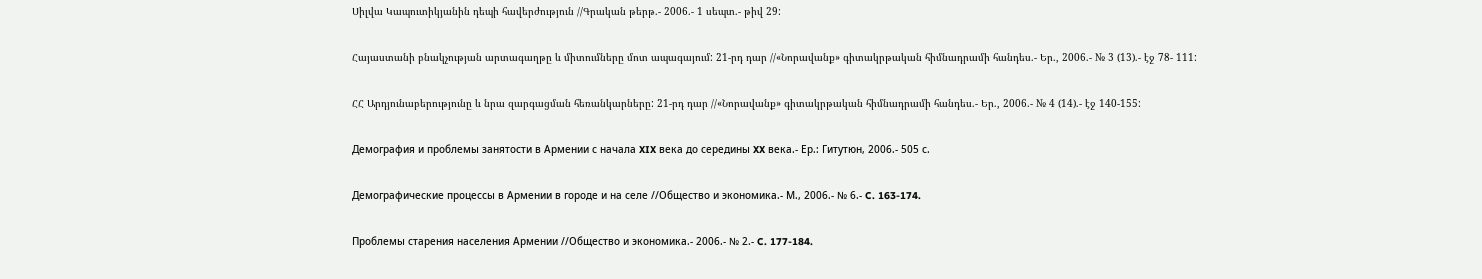Սիլվա Կապուտիկյանին դեպի հավերժություն //Գրական թերթ.- 2006.- 1 սեպտ.- թիվ 29:

Հայաստանի բնակչության արտագաղթը և միտումները մոտ ապագայում: 21-րդ դար //«Նորավանք» գիտակրթական հիմնադրամի հանդես.- Եր., 2006.- № 3 (13).- էջ 78- 111:

ՀՀ Արդյունաբերությունը և նրա զարգացման հեռանկարները: 21-րդ դար //«Նորավանք» գիտակրթական հիմնադրամի հանդես.- Եր., 2006.- № 4 (14).- էջ 140-155:

Демография и проблемы занятости в Армении с начала XIX века до середины XX века.- Ер.: Гитутюн, 2006.- 505 с.

Демографические процессы в Армении в городе и на селе //Общество и экономика.- М., 2006.- № 6.- C. 163-174.

Проблемы старения населения Армении //Общество и экономика.- 2006.- № 2.- C. 177-184.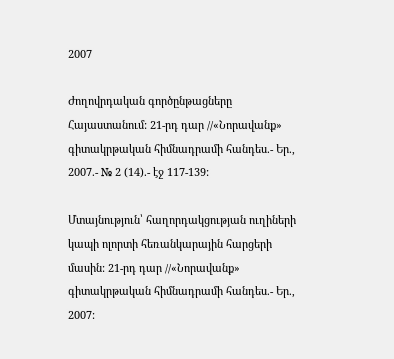2007

Ժողովրդական գործընթացները Հայաստանում: 21-րդ դար //«Նորավանք» գիտակրթական հիմնադրամի հանդես.- Եր., 2007.- № 2 (14).- էջ 117-139:

Մտայնություն՝ հաղորդակցության ուղիների կապի ոլորտի հեռանկարային հարցերի մասին: 21-րդ դար //«Նորավանք» գիտակրթական հիմնադրամի հանդես.- Եր., 2007: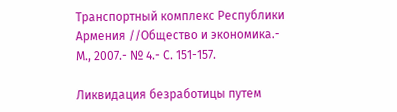Транспортный комплекс Республики Армения //Общество и экономика.- М., 2007.- № 4.- С. 151-157.

Ликвидация безработицы путем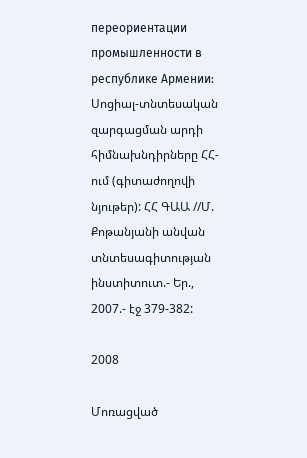переориентации промышленности в республике Армении: Սոցիալ-տնտեսական զարգացման արդի հիմնախնդիրները ՀՀ-ում (գիտաժողովի նյութեր): ՀՀ ԳԱԱ //Մ. Քոթանյանի անվան տնտեսագիտության ինստիտուտ.- Եր., 2007.- էջ 379-382:

2008

Մոռացված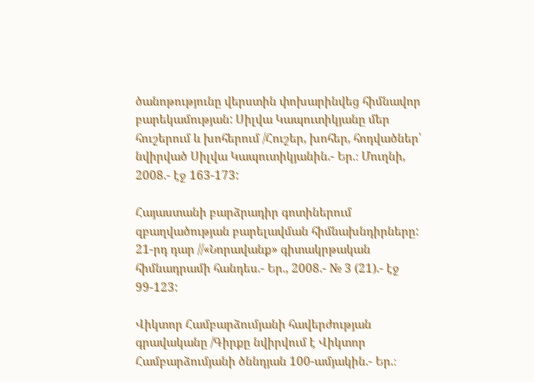ծանոթությունը վերստին փոխարինվեց հիմնավոր բարեկամության: Սիլվա Կապուտիկյանը մեր հուշերում և խոհերում /Հուշեր, խոհեր, հոդվածներ՝ նվիրված Սիլվա Կապուտիկյանին.- Եր.։ Մուղնի, 2008.- էջ 163-173:

Հայաստանի բարձրադիր գոտիներում զբաղվածության բարելավման հիմնախնդիրները: 21-րդ դար //«Նորավանք» գիտակրթական հիմնադրամի հանդես.- Եր., 2008.- № 3 (21).- էջ 99-123:

Վիկտոր Համբարձումյանի հավերժության գրավականը /Գիրքը նվիրվում է Վիկտոր Համբարձումյանի ծննդյան 100-ամյակին.- Եր.։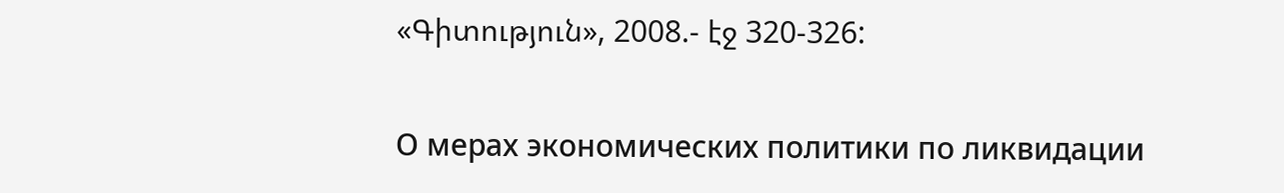«Գիտություն», 2008.- էջ 320-326:

О мерах экономических политики по ликвидации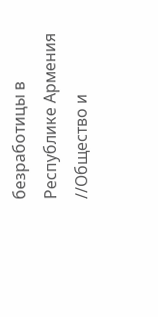безработицы в Республике Армения //Общество и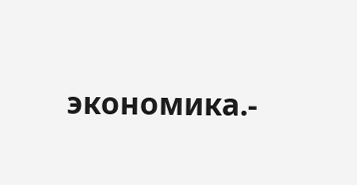экономика.-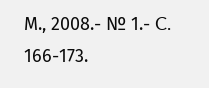М., 2008.- № 1.- C. 166-173.